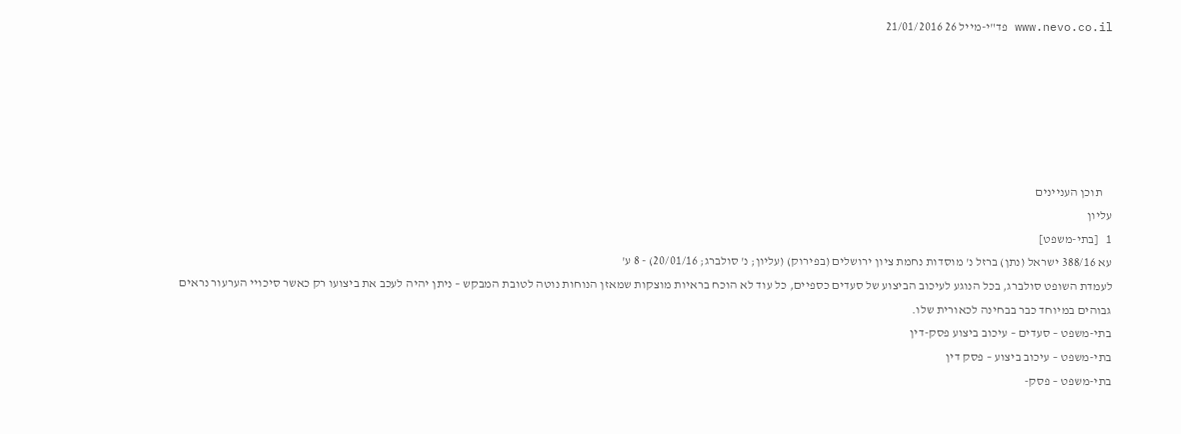www.nevo.co.il פד"י-מייל 26 21/01/2016






    תוכן העניינים
עליון
1   [בתי-משפט]
עא 388/16 ישראל (נתן) ברזל נ' מוסדות נחמת ציון ירושלים (בפירוק) (עליון; נ' סולברג; 20/01/16) - 8 ע'
לעמדת השופט סולברג, בכל הנוגע לעיכוב הביצוע של סעדים כספיים, כל עוד לא הוכח בראיות מוצקות שמאזן הנוחות נוטה לטובת המבקש – ניתן יהיה לעכב את ביצועו רק כאשר סיכויי הערעור נראים גבוהים במיוחד כבר בבחינה לכאורית שלו.
בתי-משפט – סעדים – עיכוב ביצוע פסק-דין
בתי-משפט – עיכוב ביצוע – פסק דין
בתי-משפט – פסק-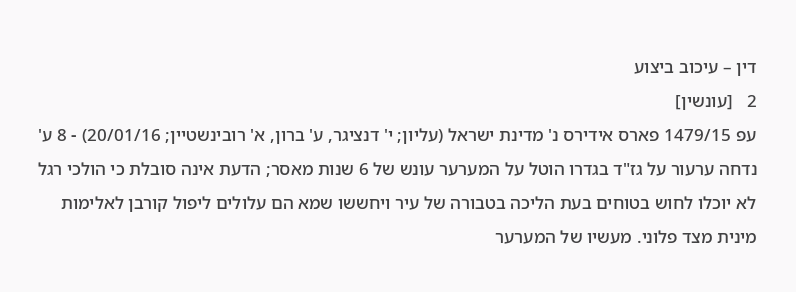דין – עיכוב ביצוע
2   [עונשין]
עפ 1479/15 פארס אידירס נ' מדינת ישראל (עליון; י' דנציגר, ע' ברון, א' רובינשטיין; 20/01/16) - 8 ע'
נדחה ערעור על גז"ד בגדרו הוטל על המערער עונש של 6 שנות מאסר; הדעת אינה סובלת כי הולכי רגל לא יוכלו לחוש בטוחים בעת הליכה בטבורה של עיר ויחששו שמא הם עלולים ליפול קורבן לאלימות מינית מצד פלוני. מעשיו של המערער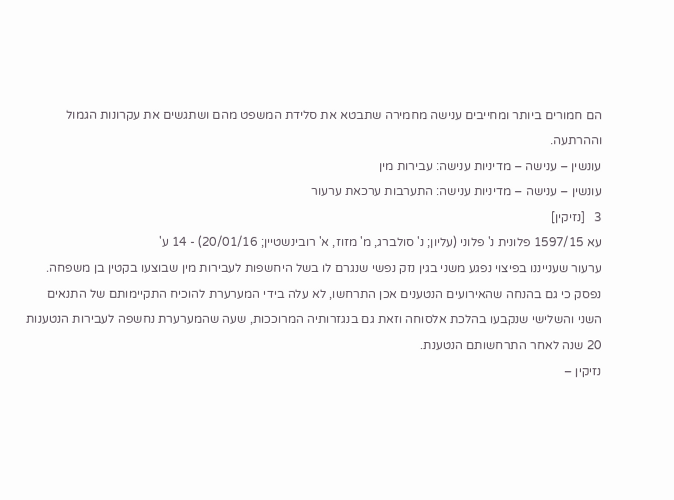הם חמורים ביותר ומחייבים ענישה מחמירה שתבטא את סלידת המשפט מהם ושתגשים את עקרונות הגמול וההרתעה.
עונשין – ענישה – מדיניות ענישה: עבירות מין
עונשין – ענישה – מדיניות ענישה: התערבות ערכאת ערעור
3   [נזיקין]
עא 1597/15 פלונית נ' פלוני (עליון; נ' סולברג, מ' מזוז, א' רובינשטיין; 20/01/16) - 14 ע'
ערעור שענייננו בפיצוי נפגע משני בגין נזק נפשי שנגרם לו בשל היחשפות לעבירות מין שבוצעו בקטין בן משפחה. נפסק כי גם בהנחה שהאירועים הנטענים אכן התרחשו, לא עלה בידי המערערת להוכיח התקיימותם של התנאים השני והשלישי שנקבעו בהלכת אלסוחה וזאת גם בנגזרותיה המרוככות, שעה שהמערערת נחשפה לעבירות הנטענות 20 שנה לאחר התרחשותם הנטענת.
נזיקין –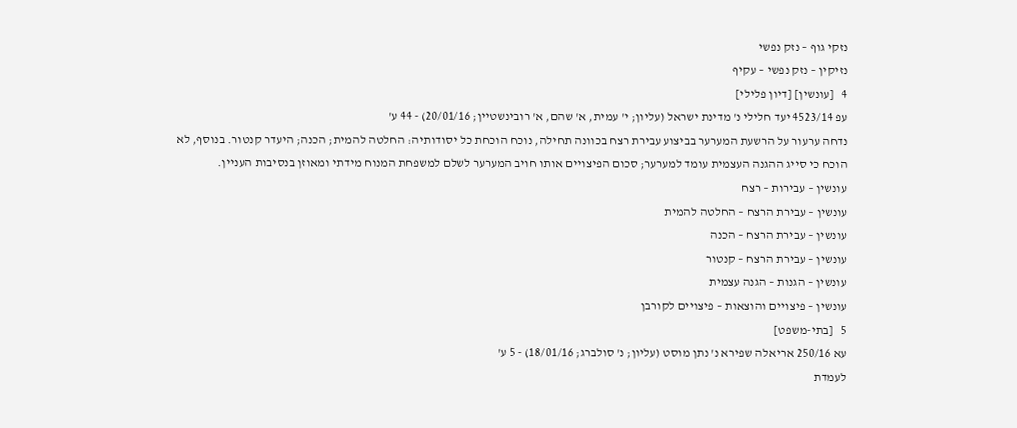נזקי גוף – נזק נפשי
נזיקין – נזק נפשי – עקיף
4   [עונשין] [דיון פלילי]
עפ 4523/14 יעד חלילי נ' מדינת ישראל (עליון; י' עמית, א' שהם, א' רובינשטיין; 20/01/16) - 44 ע'
נדחה ערעור על הרשעת המערער בביצוע עבירת רצח בכוונה תחילה, נוכח הוכחת כל יסודותיה: החלטה להמית; הכנה; היעדר קנטור. בנוסף, לא הוכח כי סייג ההגנה העצמית עומד למערער; סכום הפיצויים אותו חויב המערער לשלם למשפחת המנוח מידתי ומאוזן בנסיבות העניין.
עונשין – עבירות – רצח
עונשין – עבירת הרצח – החלטה להמית
עונשין – עבירת הרצח – הכנה
עונשין – עבירת הרצח – קנטור
עונשין – הגנות – הגנה עצמית
עונשין – פיצויים והוצאות – פיצויים לקורבן
5   [בתי-משפט]
עא 250/16 אריאלה שפירא נ' נתן מוסט (עליון; נ' סולברג; 18/01/16) - 5 ע'
לעמדת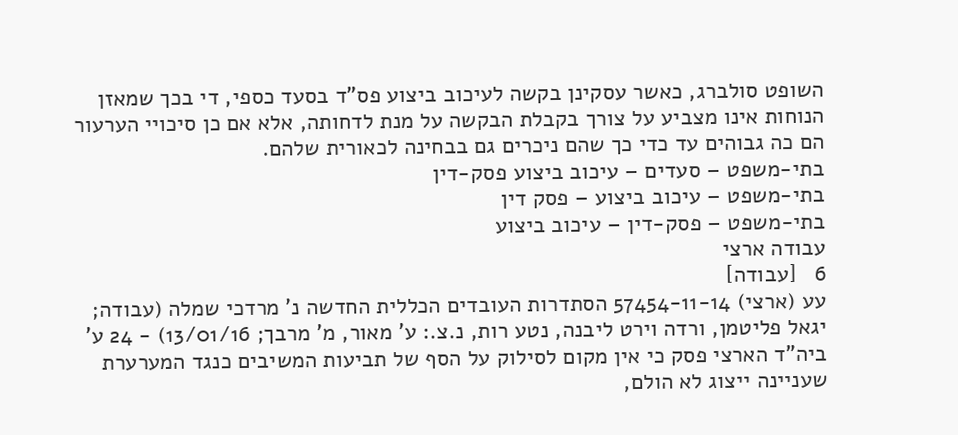השופט סולברג, כאשר עסקינן בקשה לעיכוב ביצוע פס"ד בסעד כספי, די בכך שמאזן הנוחות אינו מצביע על צורך בקבלת הבקשה על מנת לדחותה, אלא אם כן סיכויי הערעור הם כה גבוהים עד כדי כך שהם ניכרים גם בבחינה לכאורית שלהם.
בתי-משפט – סעדים – עיכוב ביצוע פסק-דין
בתי-משפט – עיכוב ביצוע – פסק דין
בתי-משפט – פסק-דין – עיכוב ביצוע
עבודה ארצי
6   [עבודה]
עע (ארצי) 57454-11-14 הסתדרות העובדים הכללית החדשה נ' מרדכי שמלה (עבודה; יגאל פליטמן, ורדה וירט ליבנה, נטע רות, נ.צ.: ע' מאור, מ' מרבך; 13/01/16) - 24 ע'
ביה"ד הארצי פסק כי אין מקום לסילוק על הסף של תביעות המשיבים כנגד המערערת שעניינה ייצוג לא הולם,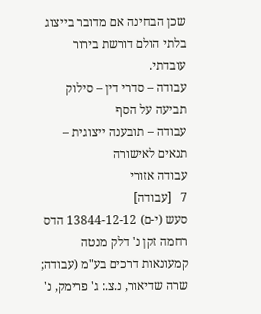שכן הבחינה אם מדובר בייצוג בלתי הולם דורשת בירור עובדתי.
עבודה – סדרי דין – סילוק תביעה על הסף
עבודה – תובענה ייצוגית – תנאים לאישורה
עבודה אזורי
7   [עבודה]
סעש (י-ם) 13844-12-12 הדס רחמה זקן נ' דלק מנטה קמעונאות דרכים בע"מ (עבודה; שרה שדיאור, נ.צ.: ג' פרימק, נ'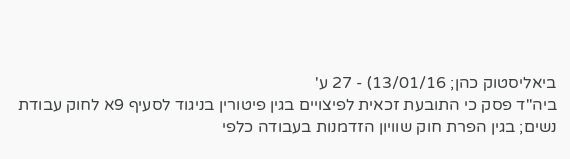ביאליסטוק כהן; 13/01/16) - 27 ע'
ביה"ד פסק כי התובעת זכאית לפיצויים בגין פיטורין בניגוד לסעיף 9א לחוק עבודת נשים; בגין הפרת חוק שוויון הזדמנות בעבודה כלפי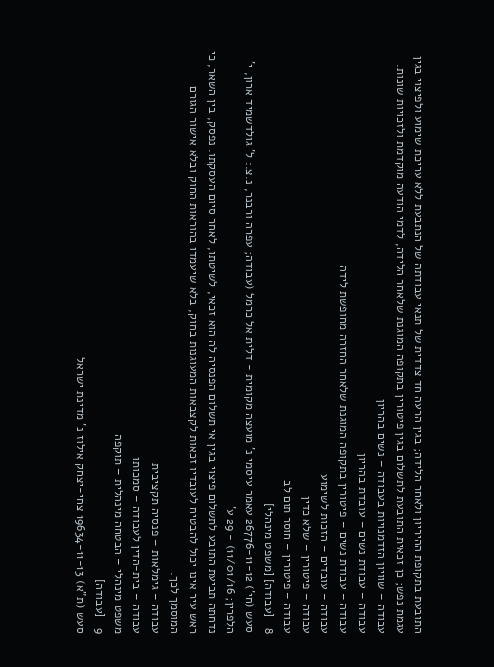התובעת בתקופת ההיריון ולאחר הלידה; בגין הרעה חד צדדית של תנאי עבודתה של הנתבעת ללא עריכת שימוע ולפיצוי בגין עגמת נפש; כן זכאית התובעת לתשלום בגין פיטורין בתקופה המוגנת שלאחר הלידה, לדמי הודעה מוקדמת ולזכויות שונות.
עבודה – שוויון הזדמנויות בעבודה – נשים בהריון
עבודה – עבודת נשים – עובדת בהריון
עבודה – עבודת נשים – פיטורין בתקופה המוגנת שלאחר החזרה מחופשת לידה
עבודה – עובדים – הזכות לשימוע
עבודה – פיטורין – שלא כדין
עבודה – פיטורין – חוסר תום לב
8   [עבודה] [משפט מינהלי]
סעש (חי') 26776-11-12 עאמר עיסמי נ' מועצה מקומית - דלית אל כרמל (עבודה; עפרה ורבנר, נ.צ.: ל' גולדשמיד ארון, י' הלפרין; 11/01/16) - 29 ע'
נדחתה תביעת התובע לתשלום פיצוי בגין אי תשלום הפנסיה לה הוא זכאי, לשיטתו, לאחר סיום העסקתו. נפסק, בין השאר, כי ראש עיר אינו יכול להבטיח לעובדיו זכאות לקצבאות המעוגנות בחוק, בלא שיעמדו בהוראות החוק ובלא אישור הגורם המוסמך לכך.
עבודה – גימלאות – פנסיה תקציבית
עבודה – בית-הדין לעבודה – סמכותו
משפט מינהלי – הבטחה מינהלית – תוקפה
9   [עבודה]
סעש (ת"א) 19634-11-13 צחי-יצחק אילוז נ' מדינת ישראל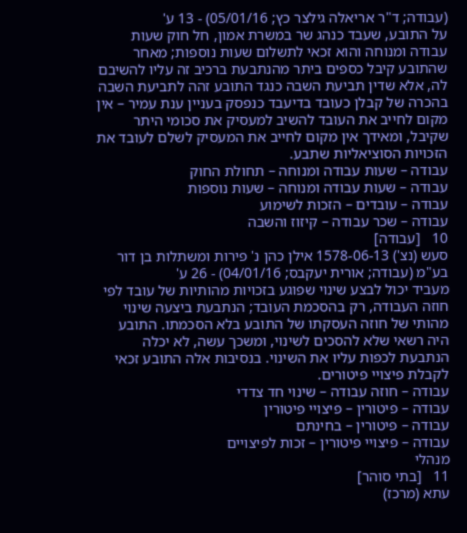(עבודה; ד"ר אריאלה גילצר כץ; 05/01/16) - 13 ע'
על התובע, שעבד כנהג שר במשרת אמון, חל חוק שעות עבודה ומנוחה והוא זכאי לתשלום שעות נוספות; מאחר שהתובע קיבל כספים ביתר מהנתבעת ברכיב זה עליו להשיבם לה, אלא שדין תביעת השבה כנגד התובע זהה לתביעת השבה בהכרה של קבלן כעובד בדיעבד כנפסק בעניין ענת עמיר – אין מקום לחייב את העובד להשיב למעסיק את סכומי היתר שקיבל, ומאידך אין מקום לחייב את המעסיק לשלם לעובד את הזכויות הסוציאליות שתבע.
עבודה – שעות עבודה ומנוחה – תחולת החוק
עבודה – שעות עבודה ומנוחה – שעות נוספות
עבודה – עובדים – הזכות לשימוע
עבודה – שכר עבודה – קיזוז והשבה
10   [עבודה]
סעש (נצ') 1578-06-13 אילן כהן נ' פירות ומשתלות בן דור בע"מ (עבודה; אורית יעקבס; 04/01/16) - 26 ע'
מעביד יכול לבצע שינוי שפוגע בזכויות מהותיות של עובד לפי חוזה העבודה, רק בהסכמת העובד; הנתבעת ביצעה שינוי מהותי של חוזה העסקתו של התובע בלא הסכמתו. התובע היה רשאי שלא להסכים לשינוי, ומשכך עשה, לא יכלה הנתבעת לכפות עליו את השינוי. בנסיבות אלה התובע זכאי לקבלת פיצויי פיטורים.
עבודה – חוזה עבודה – שינוי חד צדדי
עבודה – פיטורין – פיצויי פיטורין
עבודה – פיטורין – בחינתם
עבודה – פיצויי פיטורין – זכות לפיצויים
מנהלי
11   [בתי סוהר]
עתא (מרכז)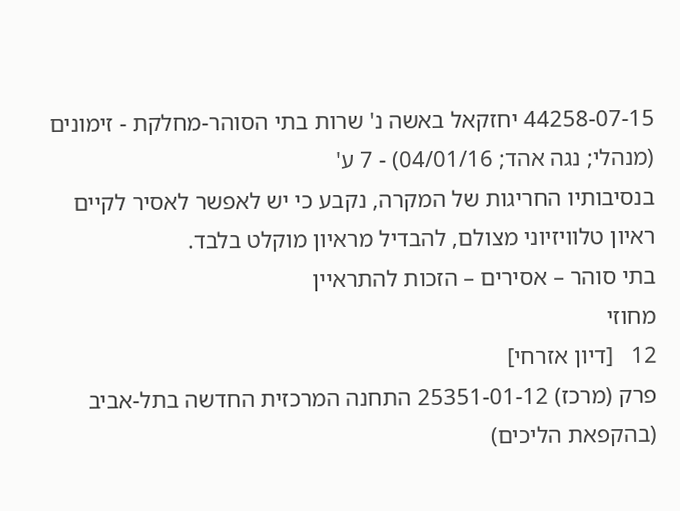44258-07-15 יחזקאל באשה נ' שרות בתי הסוהר-מחלקת - זימונים (מנהלי; נגה אהד; 04/01/16) - 7 ע'
בנסיבותיו החריגות של המקרה, נקבע כי יש לאפשר לאסיר לקיים ראיון טלוויזיוני מצולם, להבדיל מראיון מוקלט בלבד.
בתי סוהר – אסירים – הזכות להתראיין
מחוזי
12   [דיון אזרחי]
פרק (מרכז) 25351-01-12 התחנה המרכזית החדשה בתל-אביב (בהקפאת הליכים)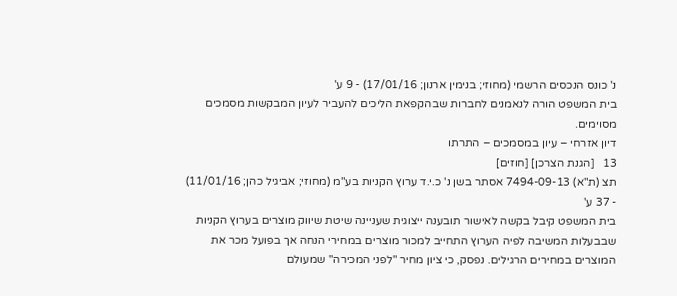נ' כונס הנכסים הרשמי (מחוזי; בנימין ארנון; 17/01/16) - 9 ע'
בית המשפט הורה לנאמנים לחברות שבהקפאת הליכים להעביר לעיון המבקשות מסמכים מסוימים.
דיון אזרחי – עיון במסמכים – התרתו
13   [הגנת הצרכן] [חוזים]
תצ (ת"א) 7494-09-13 אסתר בשן נ' כ.י.ד ערוץ הקניות בע"מ (מחוזי; אביגיל כהן; 11/01/16) - 37 ע'
בית המשפט קיבל בקשה לאישור תובענה ייצוגית שעניינה שיטת שיווק מוצרים בערוץ הקניות שבבעלות המשיבה לפיה הערוץ התחייב למכור מוצרים במחירי הנחה אך בפועל מכר את המוצרים במחירים הרגילים. נפסק, כי ציון מחיר "לפני המכירה" שמעולם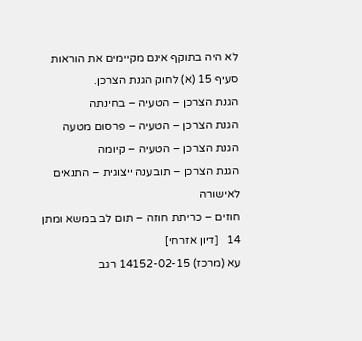לא היה בתוקף אינם מקיימים את הוראות סעיף 15 (א) לחוק הגנת הצרכן.
הגנת הצרכן – הטעיה – בחינתה
הגנת הצרכן – הטעיה – פרסום מטעה
הגנת הצרכן – הטעיה – קיומה
הגנת הצרכן – תובענה ייצוגית – התנאים לאישורה
חוזים – כריתת חוזה – תום לב במשא ומתן
14   [דיון אזרחי]
עא (מרכז) 14152-02-15 רגב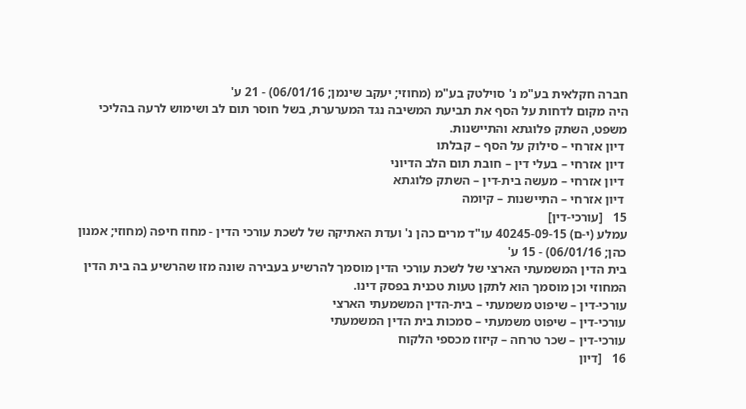חברה חקלאית בע"מ נ' סוילטק בע"מ (מחוזי; יעקב שינמן; 06/01/16) - 21 ע'
היה מקום לדחות על הסף את תביעת המשיבה נגד המערערת, בשל חוסר תום לב ושימוש לרעה בהליכי משפט, השתק פלוגתא והתיישנות.
 דיון אזרחי – סילוק על הסף – קבלתו
 דיון אזרחי – בעלי דין – חובת תום הלב הדיוני
 דיון אזרחי – מעשה בית-דין – השתק פלוגתא
 דיון אזרחי – התיישנות – קיומה
15   [עורכי-דין]
עמלע (י-ם) 40245-09-15 עו"ד מרים כהן נ' ועדת האתיקה של לשכת עורכי הדין - מחוז חיפה (מחוזי; אמנון כהן; 06/01/16) - 15 ע'
בית הדין המשמעתי הארצי של לשכת עורכי הדין מוסמך להרשיע בעבירה שונה מזו שהרשיע בה בית הדין המחוזי וכן מוסמך הוא לתקן טעות טכנית בפסק דינו.
עורכי-דין – שיפוט משמעתי – בית-הדין המשמעתי הארצי
עורכי-דין – שיפוט משמעתי – סמכות בית הדין המשמעתי
עורכי-דין – שכר טרחה – קיזוז מכספי הלקוח
16   [דיון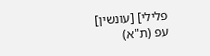פלילי] [עונשין]
עפ (ת"א)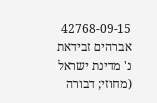42768-09-15 אברהים זבידאת נ' מדינת ישראל (מחוזי; דבורה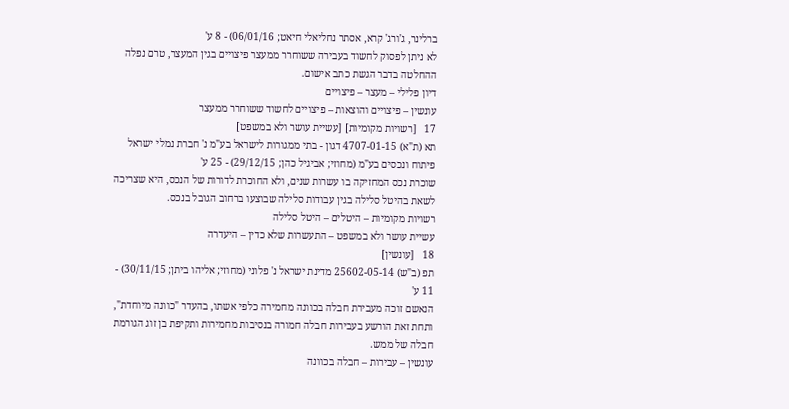ברלינר, ג'ורג' קרא, אסתר נחליאלי חיאט; 06/01/16) - 8 ע'
לא ניתן לפסוק לחשוד בעבירה ששוחרר ממעצר פיצויים בגין המעצר, טרם נפלה ההחלטה בדבר הגשת כתב אישום.
דיון פלילי – מעצר – פיצויים
עונשין – פיצויים והוצאות – פיצויים לחשוד ששוחרר ממעצר
17   [רשויות מקומיות] [עשיית עושר ולא במשפט]
תא (ת"א) 4707-01-15 דגון - בתי ממגורות לישראל בע"מ נ' חברת נמלי ישראל פיתוח ונכסים בע"מ (מחוזי; אביגיל כהן; 29/12/15) - 25 ע'
שוכרת נכס המחזיקה בו עשרות שנים, ולא החוכרת לדורות של הנכס, היא שצריכה לשאת בהיטל סלילה בגין עבודות סלילה שבוצעו ברחוב הגובל בנכס.
רשויות מקומיות – היטלים – היטל סלילה
עשיית עושר ולא במשפט – התעשרות שלא כדין – היעדרה
18   [עונשין]
תפ (ב"ש) 25602-05-14 מדינת ישראל נ' פלוני (מחוזי; אליהו ביתן; 30/11/15) - 11 ע'
הנאשם זוכה מעבירת חבלה בכוונה מחמירה כלפי אשתו, בהעדר "כוונה מיוחדת", ותחת זאת הורשע בעבירות חבלה חמורה בנסיבות מחמירות ותקיפת בן זוג הגורמת חבלה של ממש.
עונשין – עבירות – חבלה בכוונה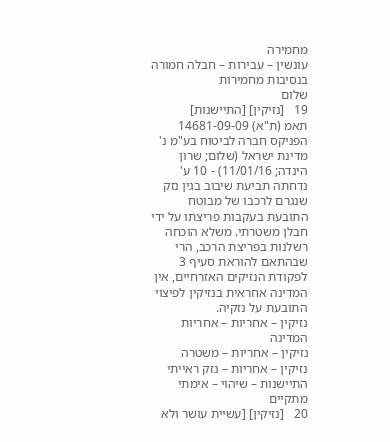מחמירה
עונשין – עבירות – חבלה חמורה בנסיבות מחמירות
שלום
19   [נזיקין] [התיישנות]
תאמ (ת"א) 14681-09-09 הפניקס חברה לביטוח בע"מ נ' מדינת ישראל (שלום; שרון הינדה; 11/01/16) - 10 ע'
נדחתה תביעת שיבוב בגין נזק שנגרם לרכבו של מבוטח התובעת בעקבות פריצתו על ידי חבלן משטרתי. משלא הוכחה רשלנות בפריצת הרכב, הרי שבהתאם להוראת סעיף 3 לפקודת הנזיקים האזרחיים, אין המדינה אחראית בנזיקין לפיצוי התובעת על נזקיה.
נזיקין – אחריות – אחריות המדינה
נזיקין – אחריות – משטרה
נזיקין – אחריות – נזק ראייתי
התיישנות – שיהוי – אימתי מתקיים
20   [נזיקין] [עשיית עושר ולא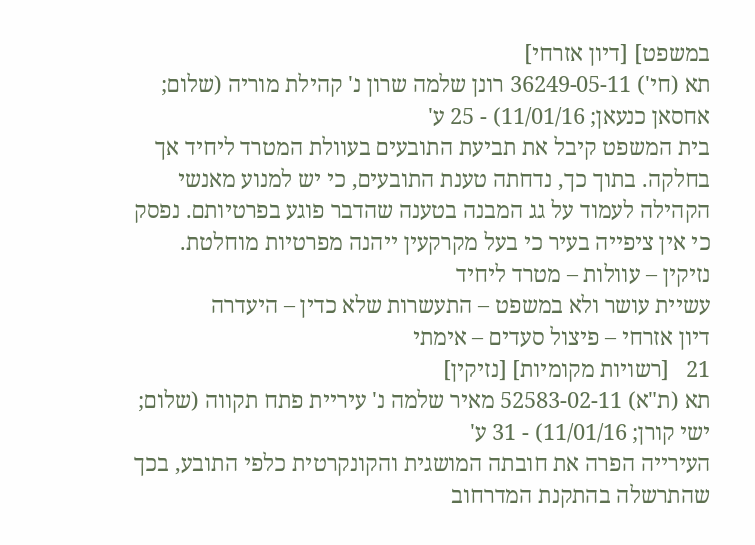במשפט] [דיון אזרחי]
תא (חי') 36249-05-11 רונן שלמה שרון נ' קהילת מוריה (שלום; אחסאן כנעאן; 11/01/16) - 25 ע'
בית המשפט קיבל את תביעת התובעים בעוולת המטרד ליחיד אך בחלקה. בתוך כך, נדחתה טענת התובעים, כי יש למנוע מאנשי הקהילה לעמוד על גג המבנה בטענה שהדבר פוגע בפרטיותם. נפסק כי אין ציפייה בעיר כי בעל מקרקעין ייהנה מפרטיות מוחלטת.
נזיקין – עוולות – מטרד ליחיד
עשיית עושר ולא במשפט – התעשרות שלא כדין – היעדרה
דיון אזרחי – פיצול סעדים – אימתי
21   [רשויות מקומיות] [נזיקין]
תא (ת"א) 52583-02-11 מאיר שלמה נ' עיריית פתח תקווה (שלום; ישי קורן; 11/01/16) - 31 ע'
העירייה הפרה את חובתה המושגית והקונקרטית כלפי התובע, בכך שהתרשלה בהתקנת המדרחוב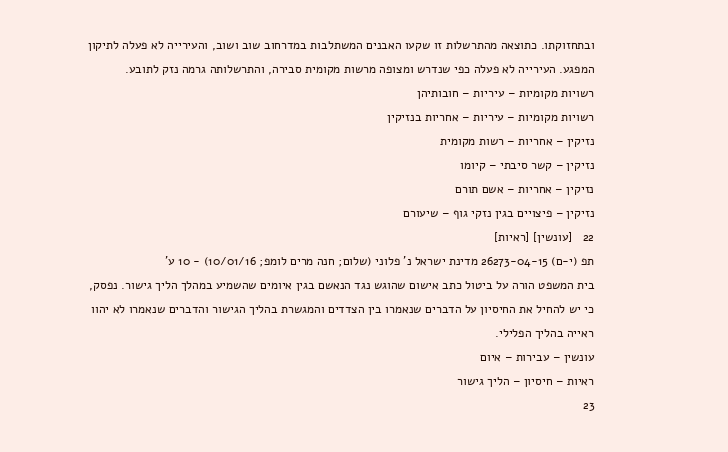ובתחזוקתו. כתוצאה מהתרשלות זו שקעו האבנים המשתלבות במדרחוב שוב ושוב, והעירייה לא פעלה לתיקון המפגע. העירייה לא פעלה כפי שנדרש ומצופה מרשות מקומית סבירה, והתרשלותה גרמה נזק לתובע.
רשויות מקומיות – עיריות – חובותיהן
רשויות מקומיות – עיריות – אחריות בנזיקין
נזיקין – אחריות – רשות מקומית
נזיקין – קשר סיבתי – קיומו
נזיקין – אחריות – אשם תורם
נזיקין – פיצויים בגין נזקי גוף – שיעורם
22   [עונשין] [ראיות]
תפ (י-ם) 26273-04-15 מדינת ישראל נ' פלוני (שלום; חנה מרים לומפ; 10/01/16) - 10 ע'
בית המשפט הורה על ביטול כתב אישום שהוגש נגד הנאשם בגין איומים שהשמיע במהלך הליך גישור. נפסק, כי יש להחיל את החיסיון על הדברים שנאמרו בין הצדדים והמגשרת בהליך הגישור והדברים שנאמרו לא יהוו ראייה בהליך הפלילי.
עונשין – עבירות – איום
ראיות – חיסיון – הליך גישור
23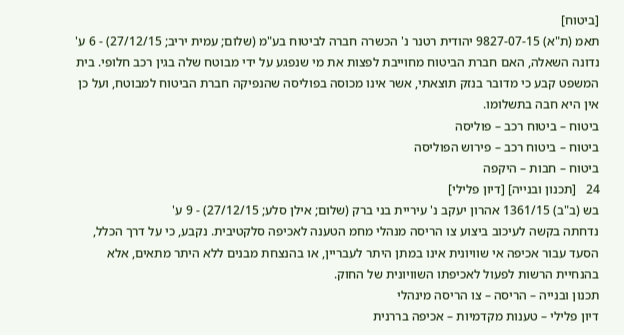[ביטוח]
תאמ (ת"א) 9827-07-15 יהודית רטנר נ' הכשרה חברה לביטוח בע"מ (שלום; עמית יריב; 27/12/15) - 6 ע'
נדונה השאלה, האם חברת הביטוח מחוייבת לפצות את מי שנפגע על ידי מבוטח שלה בגין רכב חלופי. בית המשפט קבע כי מדובר בנזק תוצאתי, אשר אינו מכוסה בפוליסה שהנפיקה חברת הביטוח למבוטח, ועל כן אין היא חבה בתשלומו.
ביטוח – ביטוח רכב – פוליסה
ביטוח – ביטוח רכב – פירוש הפוליסה
ביטוח – חבות – היקפה
24   [תכנון ובנייה] [דיון פלילי]
בש (ב"ב) 1361/15 אהרון יעקב נ' עיריית בני ברק (שלום; אילן סלע; 27/12/15) - 9 ע'
נדחתה בקשה לעיכוב ביצוע צו הריסה מנהלי מחמ הטענה לאכיפה סלקטיבית. נקבע, כי על דרך הכלל, הסעד עבור אכיפה אי שוויונית אינו במתן היתר לעבריין, או בהנצחת מבנים ללא היתר מתאים, אלא בהנחיית הרשות לפעול לאכיפתו השוויונית של החוק.
תכנון ובנייה – הריסה – צו הריסה מינהלי
דיון פלילי – טענות מקדמיות – אכיפה בררנית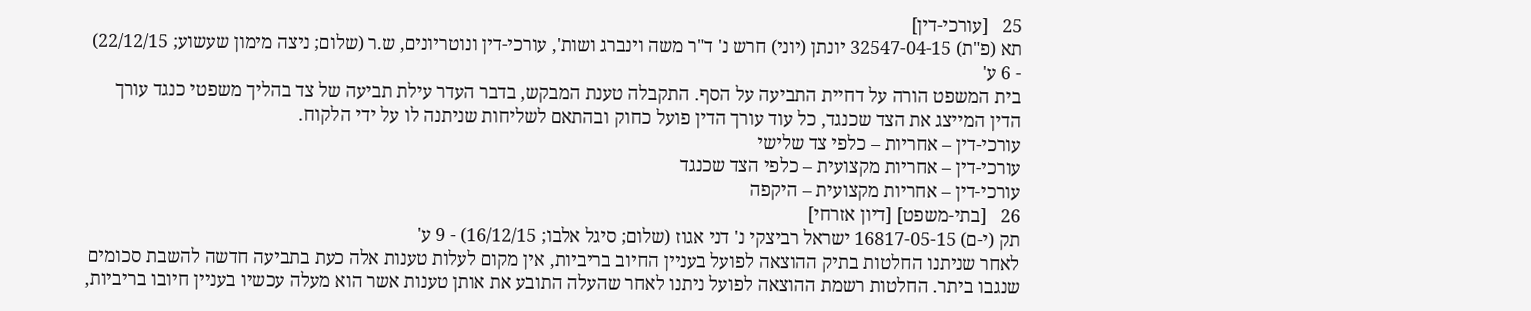25   [עורכי-דין]
תא (פ"ת) 32547-04-15 יונתן (יוני) חרש נ' ד"ר משה וינברג ושות', עורכי-דין ונוטריונים, ש.ר (שלום; ניצה מימון שעשוע; 22/12/15) - 6 ע'
בית המשפט הורה על דחיית התביעה על הסף. התקבלה טענת המבקש, בדבר העדר עילת תביעה של צד בהליך משפטי כנגד עורך הדין המייצג את הצד שכנגד, כל עוד עורך הדין פועל כחוק ובהתאם לשליחות שניתנה לו על ידי הלקוח.
עורכי-דין – אחריות – כלפי צד שלישי
עורכי-דין – אחריות מקצועית – כלפי הצד שכנגד
עורכי-דין – אחריות מקצועית – היקפה
26   [בתי-משפט] [דיון אזרחי]
תק (י-ם) 16817-05-15 ישראל רביצקי נ' דני אגוז (שלום; סיגל אלבו; 16/12/15) - 9 ע'
לאחר שניתנו החלטות בתיק ההוצאה לפועל בעניין החיוב בריביות, אין מקום לעלות טענות אלה כעת בתביעה חדשה להשבת סכומים שנגבו ביתר. החלטות רשמת ההוצאה לפועל ניתנו לאחר שהעלה התובע את אותן טענות אשר הוא מעלה עכשיו בעניין חיובו בריביות,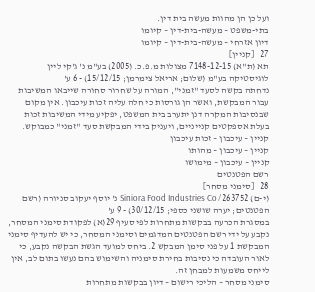ועל כן הן מהוות מעשה בית דין.
בתי-משפט – מעשה-בית-דין – קיומו
דיון אזרחי – מעשה-בית-דין – קיומו
27   [קניין]
תא (ת"א) 7148-12-15 מצולות מ.פ.כ. (2005) בע"מ נ' ג'קי ליין לוגיסטיקה בע"מ (שלום; אריאל צימרמן; 15/12/15) - 6 ע'
נדחתה בקשה לסעד "זמני", המורה על שחרור סחורה שייבאו המשיבות עבור המבקשת, ואשר הן גורסות כי חלה עליה זכות עיכבון. אין מקום שבנסיבות המקרה דנן יתערב בית המשפט, יפקיע מידי המשיבות זכות בעלת אספקטים קנייניים, ויעניק בידי המבקשת סעד "זמני" כמבוקש.
קניין – עיכבון – זכות עיכבון
קניין – עיכבון – מהותו
קניין – עיכבון – מימושו
רשם הפטנטים
28   [סימני מסחר]
(י-ם) 263752/ Siniora Food Industries Co נ' יוסף יעקוב סניורה (רשם הפטנטים; יערה שושני כספי; 30/12/15) - 9 ע'
במסגרת הכרעה בבקשות מתחרות לפי סעיף 29(א) לפקודת סימני המסחר, נקבע על ידי רשם הפטנטים המדגמים וסימני המסחר, כי יש להעדיף סימני המבקשת 1 על פני סימן המבקש 2. ביחס למועד הגשת הבקשה נקבע, כי לאור העובדה כי נסיבות בחירת סימניה והשימוש בהם נעשו בתום לב, אין לייחס משמעות למבחן זה.
סימני מסחר – הליכי רישום – דיון בבקשות מתחרות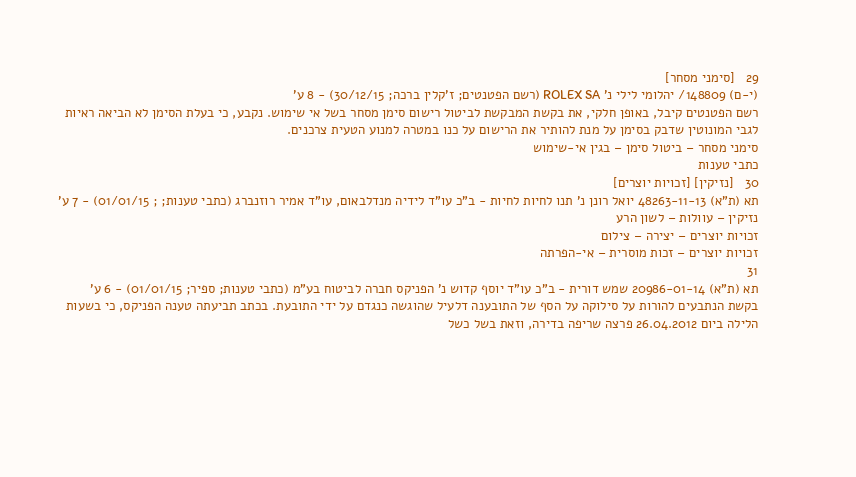29   [סימני מסחר]
(י-ם) 148809/ יהלומי לילי נ' ROLEX SA (רשם הפטנטים; ז'קלין ברכה; 30/12/15) - 8 ע'
רשם הפטנטים קיבל, באופן חלקי, את בקשת המבקשת לביטול רישום סימן מסחר בשל אי שימוש. נקבע, כי בעלת הסימן לא הביאה ראיות לגבי המונוטין שדבק בסימן על מנת להותיר את הרישום על כנו במטרה למנוע הטעית צרכנים.
סימני מסחר – ביטול סימן – בגין אי-שימוש
כתבי טענות
30   [נזיקין] [זכויות יוצרים]
תא (ת"א) 48263-11-13 יואל רונן נ' תנו לחיות לחיות - ב"כ עו"ד לידיה מנדלבאום, עו"ד אמיר רוזנברג (כתבי טענות; ; 01/01/15) - 7 ע'
נזיקין – עוולות – לשון הרע
זכויות יוצרים – יצירה – צילום
זכויות יוצרים – זכות מוסרית – אי-הפרתה
31
תא (ת"א) 20986-01-14 שמש דורית - ב"כ עו"ד יוסף קדוש נ' הפניקס חברה לביטוח בע"מ (כתבי טענות; ספיר; 01/01/15) - 6 ע'
בקשת הנתבעים להורות על סילוקה על הסף של התובענה דלעיל שהוגשה כנגדם על ידי התובעת. בכתב תביעתה טענה הפניקס, כי בשעות הלילה ביום 26.04.2012 פרצה שריפה בדירה, וזאת בשל כשל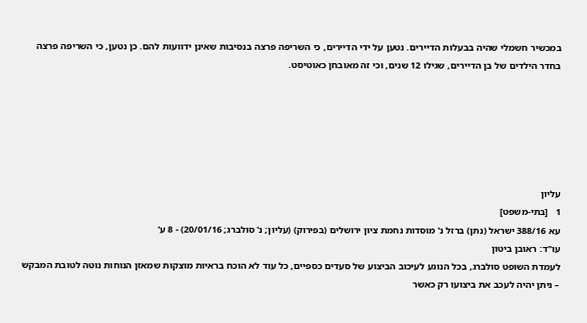במכשיר חשמלי שהיה בבעלות הדיירים. נטען על ידי הדיירים, כי השריפה פרצה בנסיבות שאינן ידוועות להם. כן נטען, כי השריפה פרצה בחדר הילדים של בן הדיירים, שגילו 12 שנים, וכי זה מאובחן כאוטיסט.






עליון
1   [בתי-משפט]
עא 388/16 ישראל (נתן) ברזל נ' מוסדות נחמת ציון ירושלים (בפירוק) (עליון; נ' סולברג; 20/01/16) - 8 ע'
עו"ד: ראובן ביטון
לעמדת השופט סולברג, בכל הנוגע לעיכוב הביצוע של סעדים כספיים, כל עוד לא הוכח בראיות מוצקות שמאזן הנוחות נוטה לטובת המבקש – ניתן יהיה לעכב את ביצועו רק כאשר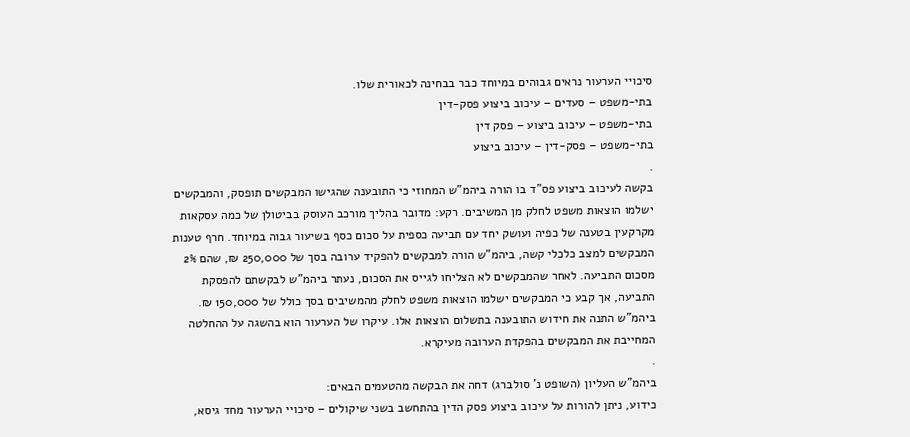סיכויי הערעור נראים גבוהים במיוחד כבר בבחינה לכאורית שלו.
בתי-משפט – סעדים – עיכוב ביצוע פסק-דין
בתי-משפט – עיכוב ביצוע – פסק דין
בתי-משפט – פסק-דין – עיכוב ביצוע
.
בקשה לעיכוב ביצוע פס"ד בו הורה ביהמ"ש המחוזי כי התובענה שהגישו המבקשים תופסק, והמבקשים ישלמו הוצאות משפט לחלק מן המשיבים. רקע: מדובר בהליך מורכב העוסק בביטולן של כמה עסקאות מקרקעין בטענה של כפיה ועושק יחד עם תביעה כספית על סכום כסף בשיעור גבוה במיוחד. חרף טענות המבקשים למצב כלכלי קשה, ביהמ"ש הורה למבקשים להפקיד ערובה בסך של 250,000 ₪, שהם 2% מסכום התביעה. לאחר שהמבקשים לא הצליחו לגייס את הסכום, נעתר ביהמ"ש לבקשתם להפסקת התביעה, אך קבע כי המבקשים ישלמו הוצאות משפט לחלק מהמשיבים בסך כולל של 150,000 ₪. ביהמ"ש התנה את חידוש התובענה בתשלום הוצאות אלו. עיקרו של הערעור הוא בהשגה על ההחלטה המחייבת את המבקשים בהפקדת הערובה מעיקרא.
.
ביהמ"ש העליון (השופט נ' סולברג) דחה את הבקשה מהטעמים הבאים:
כידוע, ניתן להורות על עיכוב ביצוע פסק הדין בהתחשב בשני שיקולים – סיכויי הערעור מחד גיסא,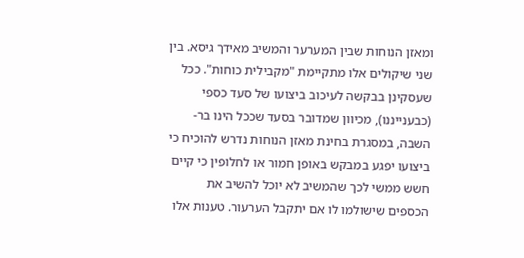ומאזן הנוחות שבין המערער והמשיב מאידך גיסא. בין שני שיקולים אלו מתקיימת "מקבילית כוחות". ככל שעסקינן בבקשה לעיכוב ביצועו של סעד כספי (כבענייננו), מכיוון שמדובר בסעד שככל הינו בר-השבה, במסגרת בחינת מאזן הנוחות נדרש להוכיח כי ביצועו יפגע במבקש באופן חמור או לחלופין כי קיים חשש ממשי לכך שהמשיב לא יוכל להשיב את הכספים שישולמו לו אם יתקבל הערעור. טענות אלו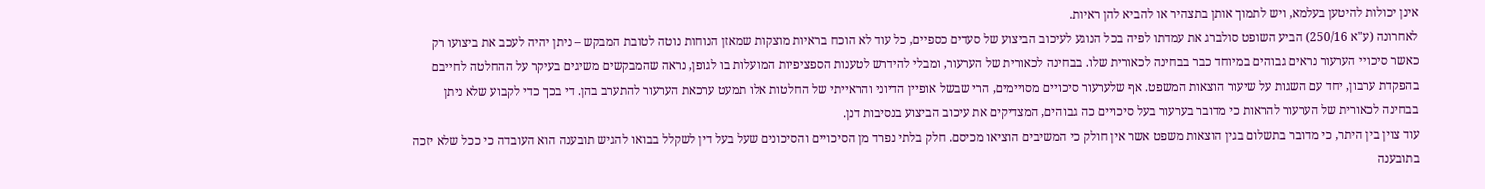אינן יכולות להיטען בעלמא, ויש לתמוך אותן בתצהיר או להביא להן ראיות.
לאחרונה (ע"א 250/16) הביע השופט סולברג את עמדתו לפיה בכל הנוגע לעיכוב הביצוע של סעדים כספיים, כל עוד לא הוכח בראיות מוצקות שמאזן הנוחות נוטה לטובת המבקש – ניתן יהיה לעכב את ביצועו רק כאשר סיכויי הערעור נראים גבוהים במיוחד כבר בבחינה לכאורית שלו. בבחינה לכאורית של הערעור, ומבלי להידרש לטענות הספציפיות המועלות בו לגופן, נראה שהמבקשים משיגים בעיקר על ההחלטה לחייבם בהפקדת ערבון, יחד עם השגות על שיעור הוצאות המשפט. אף שלערעור סיכויים מסויימים, הרי שבשל אופיין הדיוני והראייתי של החלטות אלו תמעט ערכאת הערעור להתערב בהן. די בכך כדי לקבוע שלא ניתן בבחינה לכאורית של הערעור להראות כי מדובר בערעור בעל סיכויים כה גבוהים, המצדיקים את עיכוב הביצוע בנסיבות דנן.
עוד צוין בין היתר, כי מדובר בתשלום בגין הוצאות משפט אשר אין חולק כי המשיבים הוציאו מכיסם. חלק בלתי נפרד מן הסיכויים והסיכונים שעל בעל דין לשקלל בבואו להגיש תובענה הוא העובדה כי ככל שלא יזכה בתובענה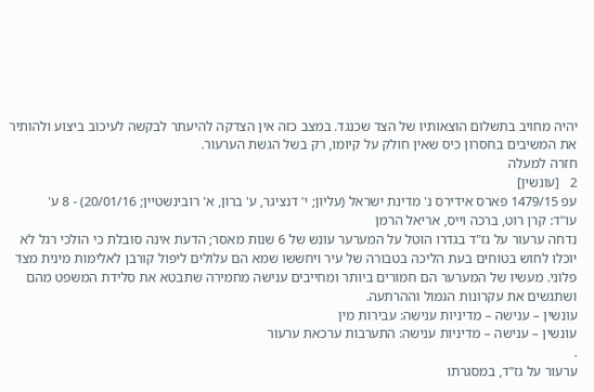יהיה מחויב בתשלום הוצאותיו של הצד שכנגד. במצב כזה אין הצדקה להיעתר לבקשה לעיכוב ביצוע ולהותיר את המשיבים בחסרון כיס שאין חולק על קיומו, רק בשל הגשת הערעור.
חזרה למעלה
2   [עונשין]
עפ 1479/15 פארס אידירס נ' מדינת ישראל (עליון; י' דנציגר, ע' ברון, א' רובינשטיין; 20/01/16) - 8 ע'
עו"ד: קרן רוט, ברכה וייס, אריאל הרמן
נדחה ערעור על גז"ד בגדרו הוטל על המערער עונש של 6 שנות מאסר; הדעת אינה סובלת כי הולכי רגל לא יוכלו לחוש בטוחים בעת הליכה בטבורה של עיר ויחששו שמא הם עלולים ליפול קורבן לאלימות מינית מצד פלוני. מעשיו של המערער הם חמורים ביותר ומחייבים ענישה מחמירה שתבטא את סלידת המשפט מהם ושתגשים את עקרונות הגמול וההרתעה.
עונשין – ענישה – מדיניות ענישה: עבירות מין
עונשין – ענישה – מדיניות ענישה: התערבות ערכאת ערעור
.
ערעור על גז"ד, במסגרתו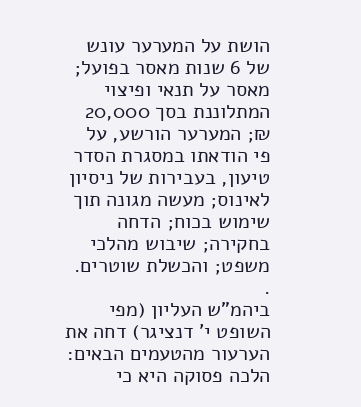הושת על המערער עונש של 6 שנות מאסר בפועל; מאסר על תנאי ופיצוי המתלוננת בסך 20,000 ₪; המערער הורשע, על פי הודאתו במסגרת הסדר טיעון, בעבירות של ניסיון לאינוס; מעשה מגונה תוך שימוש בכוח; הדחה בחקירה; שיבוש מהלכי משפט; והכשלת שוטרים.
.
ביהמ"ש העליון (מפי השופט י' דנציגר) דחה את הערעור מהטעמים הבאים:
הלכה פסוקה היא כי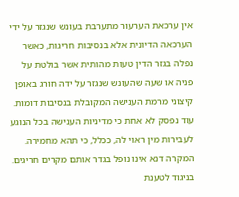אין ערכאת הערעור מתערבת בעונש שנגזר על ידי הערכאה הדיונית אלא בנסיבות חריגות, כאשר נפלה בגזר הדין טעות מהותית אשר בולטת על פניה או שעה שהעונש שנגזר על ידה חורג באופן קיצוני מרמת הענישה המקובלת בנסיבות דומות. עוד נפסק לא אחת כי מדיניות הענישה בכל הנוגע לעבירות מין ראוי לה, ככלל, כי תהא מחמירה. המקרה דנא אינו נופל בגדר אותם מקרים חריגים. בניגוד לטענת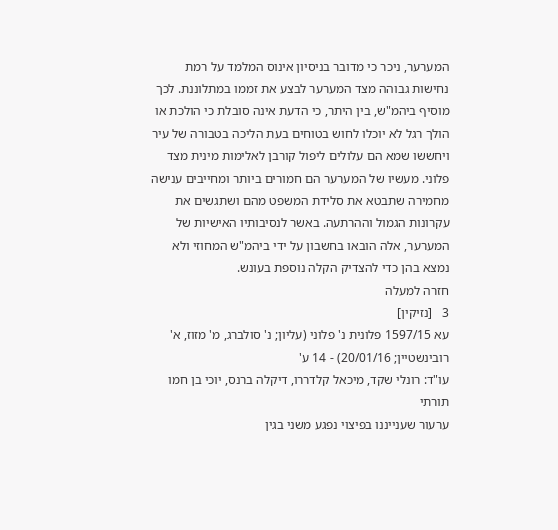המערער, ניכר כי מדובר בניסיון אינוס המלמד על רמת נחישות גבוהה מצד המערער לבצע את זממו במתלוננת. לכך מוסיף ביהמ"ש, בין היתר, כי הדעת אינה סובלת כי הולכת או הולך רגל לא יוכלו לחוש בטוחים בעת הליכה בטבורה של עיר ויחששו שמא הם עלולים ליפול קורבן לאלימות מינית מצד פלוני. מעשיו של המערער הם חמורים ביותר ומחייבים ענישה מחמירה שתבטא את סלידת המשפט מהם ושתגשים את עקרונות הגמול וההרתעה. באשר לנסיבותיו האישיות של המערער, אלה הובאו בחשבון על ידי ביהמ"ש המחוזי ולא נמצא בהן כדי להצדיק הקלה נוספת בעונש.
חזרה למעלה
3   [נזיקין]
עא 1597/15 פלונית נ' פלוני (עליון; נ' סולברג, מ' מזוז, א' רובינשטיין; 20/01/16) - 14 ע'
עו"ד: רונלי שקד, מיכאל קלדררו, דיקלה ברנס, יוכי בן חמו תורתי
ערעור שענייננו בפיצוי נפגע משני בגין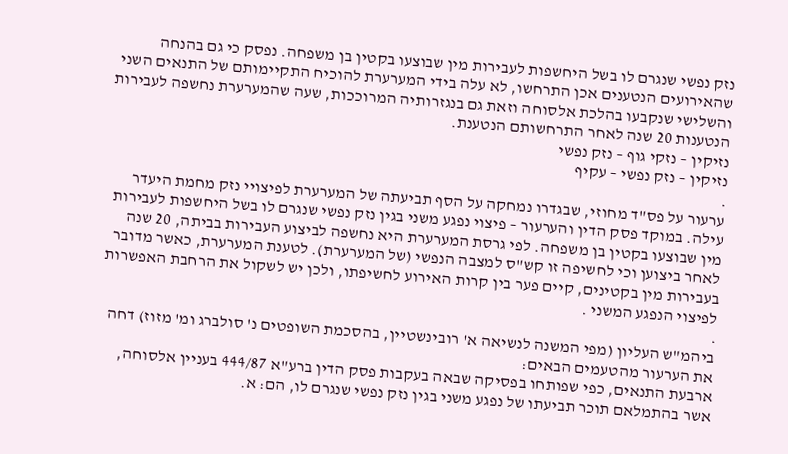נזק נפשי שנגרם לו בשל היחשפות לעבירות מין שבוצעו בקטין בן משפחה. נפסק כי גם בהנחה שהאירועים הנטענים אכן התרחשו, לא עלה בידי המערערת להוכיח התקיימותם של התנאים השני והשלישי שנקבעו בהלכת אלסוחה וזאת גם בנגזרותיה המרוככות, שעה שהמערערת נחשפה לעבירות הנטענות 20 שנה לאחר התרחשותם הנטענת.
נזיקין – נזקי גוף – נזק נפשי
נזיקין – נזק נפשי – עקיף
.
ערעור על פס"ד מחוזי, שבגדרו נמחקה על הסף תביעתה של המערערת לפיצויי נזק מחמת היעדר עילה. במוקד פסק הדין והערעור – פיצוי נפגע משני בגין נזק נפשי שנגרם לו בשל היחשפות לעבירות מין שבוצעו בקטין בן משפחה. לפי גרסת המערערת היא נחשפה לביצוע העבירות בביתה, 20 שנה לאחר ביצוען וכי לחשיפה זו קש"ס למצבה הנפשי (של המערערת). לטענת המערערת, כאשר מדובר בעבירות מין בקטינים, קיים פער בין קרות האירוע לחשיפתו, ולכן יש לשקול את הרחבת האפשרות לפיצוי הנפגע המשני .
.
ביהמ"ש העליון (מפי המשנה לנשיאה א' רובינשטיין, בהסכמת השופטים נ' סולברג ומ' מזוז) דחה את הערעור מהטעמים הבאים:
ארבעת התנאים, כפי שפותחו בפסיקה שבאה בעקבות פסק הדין ברע"א 444/87 בעניין אלסוחה, אשר בהתמלאם תוכר תביעתו של נפגע משני בגין נזק נפשי שנגרם לו, הם: א.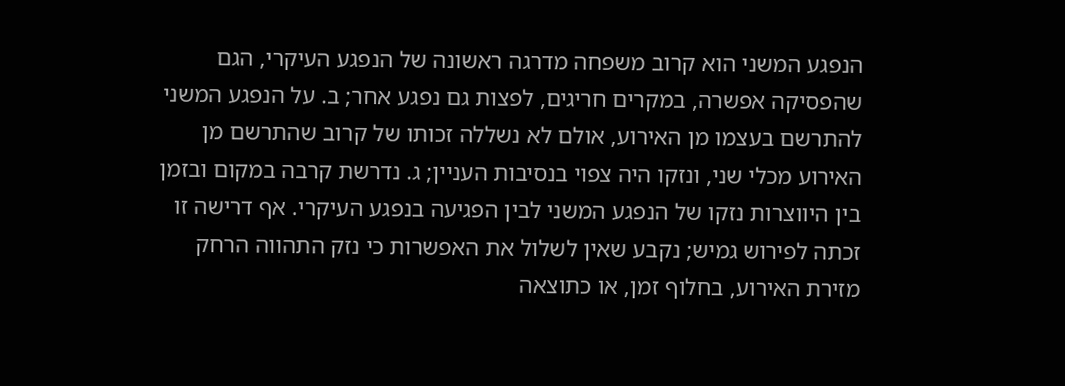הנפגע המשני הוא קרוב משפחה מדרגה ראשונה של הנפגע העיקרי, הגם שהפסיקה אפשרה, במקרים חריגים, לפצות גם נפגע אחר; ב. על הנפגע המשני להתרשם בעצמו מן האירוע, אולם לא נשללה זכותו של קרוב שהתרשם מן האירוע מכלי שני, ונזקו היה צפוי בנסיבות העניין; ג. נדרשת קרבה במקום ובזמן בין היווצרות נזקו של הנפגע המשני לבין הפגיעה בנפגע העיקרי. אף דרישה זו זכתה לפירוש גמיש; נקבע שאין לשלול את האפשרות כי נזק התהווה הרחק מזירת האירוע, בחלוף זמן, או כתוצאה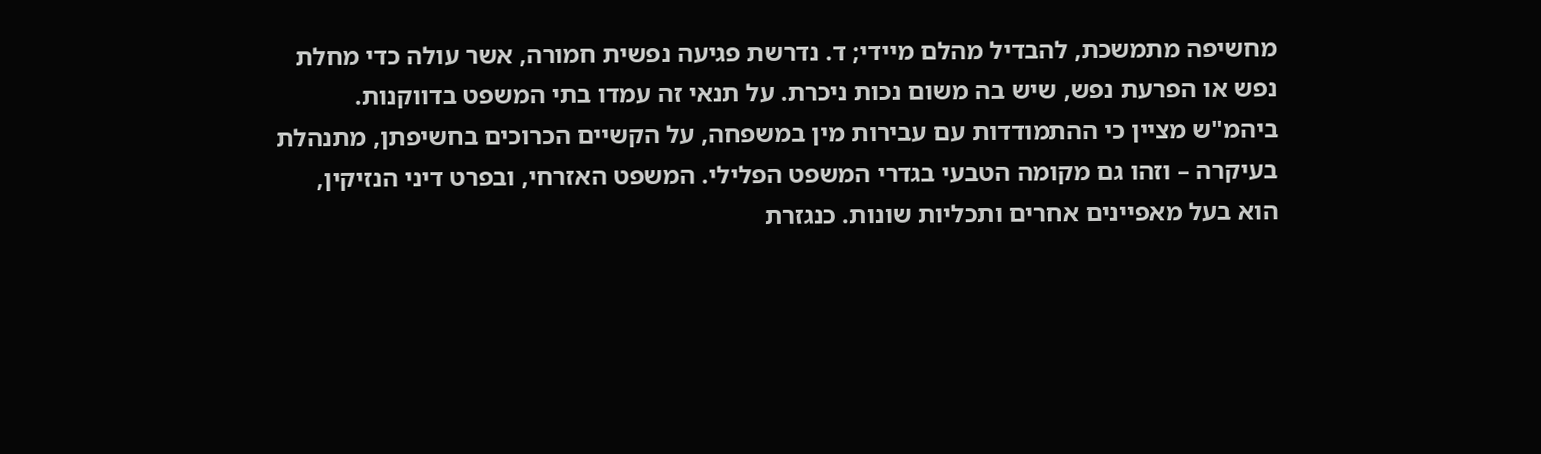מחשיפה מתמשכת, להבדיל מהלם מיידי; ד. נדרשת פגיעה נפשית חמורה, אשר עולה כדי מחלת נפש או הפרעת נפש, שיש בה משום נכות ניכרת. על תנאי זה עמדו בתי המשפט בדווקנות.
ביהמ"ש מציין כי ההתמודדות עם עבירות מין במשפחה, על הקשיים הכרוכים בחשיפתן, מתנהלת בעיקרה – וזהו גם מקומה הטבעי בגדרי המשפט הפלילי. המשפט האזרחי, ובפרט דיני הנזיקין, הוא בעל מאפיינים אחרים ותכליות שונות. כנגזרת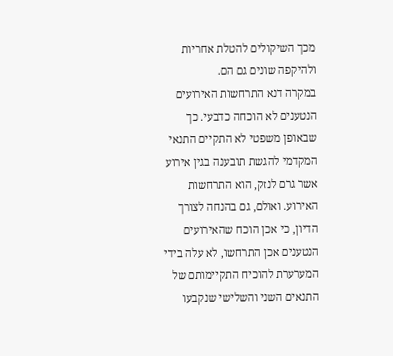מכך השיקולים להטלת אחריות ולהיקפה שונים גם הם.
במקרה דנא התרחשות האירועים הנטענים לא הוכחה כדבעי. כך שבאופן משפטי לא התקיים התנאי המקדמי להגשת תובענה בגין אירוע אשר גרם לנזק, הוא התרחשות האירוע. ואולם, גם בהנחה לצורך הדיון, כי אכן הוכח שהאירועים הנטענים אכן התרחשו, לא עלה בידי המערערת להוכיח התקיימותם של התנאים השני והשלישי שנקבעו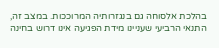בהלכת אלסוחה גם בנגזרותיה המרוככות. במצב זה, התנאי הרביעי שעניינו מידת הפגיעה אינו דרוש בחינה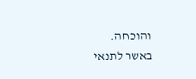והוכחה.
באשר לתנאי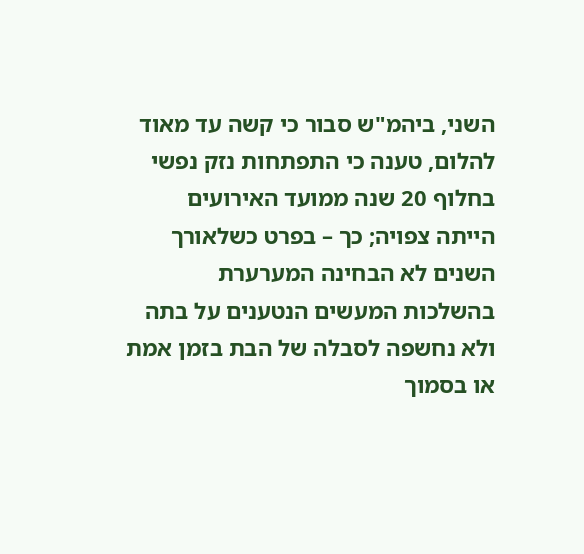השני, ביהמ"ש סבור כי קשה עד מאוד להלום, טענה כי התפתחות נזק נפשי בחלוף 20 שנה ממועד האירועים הייתה צפויה; כך – בפרט כשלאורך השנים לא הבחינה המערערת בהשלכות המעשים הנטענים על בתה ולא נחשפה לסבלה של הבת בזמן אמת או בסמוך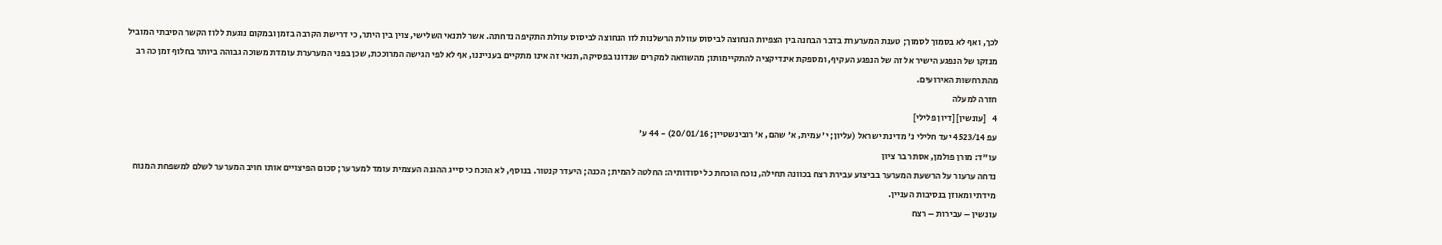לכך, ואף לא בסמוך לסמוך; טענת המערערת בדבר הבחנה בין הצפיות הנחוצה לביסוס עוולת הרשלנות לזו הנחוצה לביסוס עוולת התקיפה נדחתה. אשר לתנאי השלישי, צוין בין היתר, כי דרישת הקרבה בזמן ובמקום נוגעת ללוז הקשר הסיבתי המוביל מנזקו של הנפגע הישיר אל זה של הנפגע העקיף, ומספקת אינדיקציה להתקיימותו; מהשוואה למקרים שנדונו בפסיקה, תנאי זה אינו מתקיים בענייננו, אף לא לפי הגישה המרוככת, שכן בפני המערערת עומדת משוכה גבוהה ביותר בחלוף זמן כה רב מהתרחשות האירועים.
חזרה למעלה
4   [עונשין] [דיון פלילי]
עפ 4523/14 יעד חלילי נ' מדינת ישראל (עליון; י' עמית, א' שהם, א' רובינשטיין; 20/01/16) - 44 ע'
עו"ד: מורן פולמן, אסתר בר ציון
נדחה ערעור על הרשעת המערער בביצוע עבירת רצח בכוונה תחילה, נוכח הוכחת כל יסודותיה: החלטה להמית; הכנה; היעדר קנטור. בנוסף, לא הוכח כי סייג ההגנה העצמית עומד למערער; סכום הפיצויים אותו חויב המערער לשלם למשפחת המנוח מידתי ומאוזן בנסיבות העניין.
עונשין – עבירות – רצח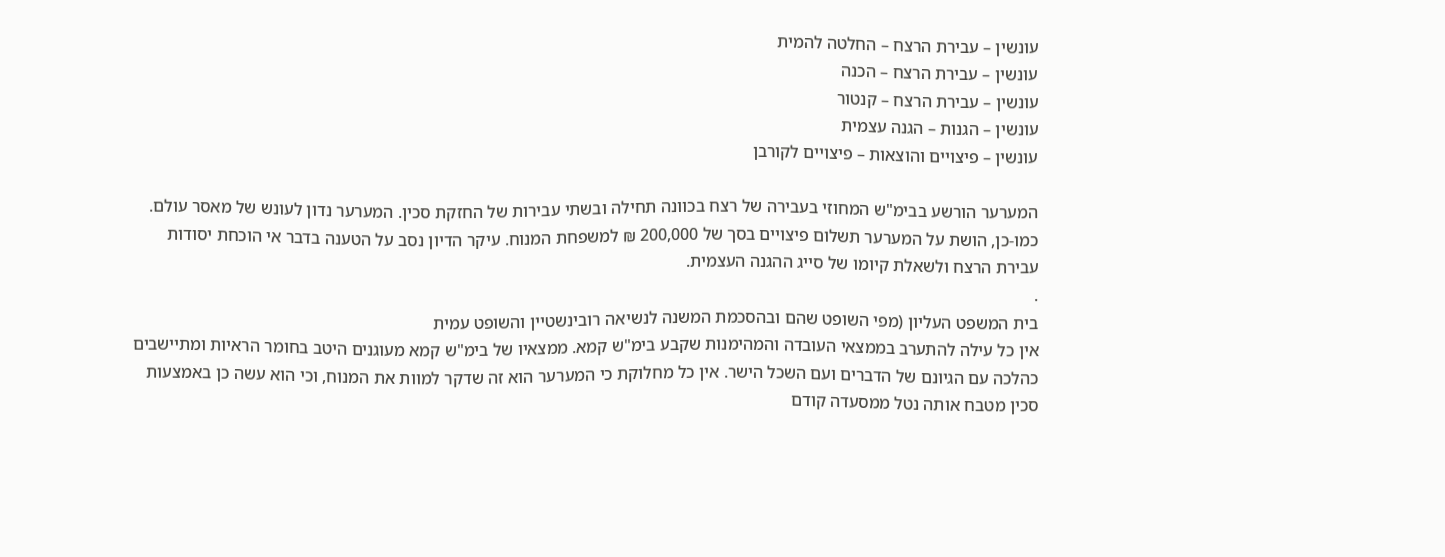עונשין – עבירת הרצח – החלטה להמית
עונשין – עבירת הרצח – הכנה
עונשין – עבירת הרצח – קנטור
עונשין – הגנות – הגנה עצמית
עונשין – פיצויים והוצאות – פיצויים לקורבן

המערער הורשע בבימ"ש המחוזי בעבירה של רצח בכוונה תחילה ובשתי עבירות של החזקת סכין. המערער נדון לעונש של מאסר עולם. כמו-כן, הושת על המערער תשלום פיצויים בסך של 200,000 ₪ למשפחת המנוח. עיקר הדיון נסב על הטענה בדבר אי הוכחת יסודות עבירת הרצח ולשאלת קיומו של סייג ההגנה העצמית.
.
בית המשפט העליון (מפי השופט שהם ובהסכמת המשנה לנשיאה רובינשטיין והשופט עמית
אין כל עילה להתערב בממצאי העובדה והמהימנות שקבע בימ"ש קמא. ממצאיו של בימ"ש קמא מעוגנים היטב בחומר הראיות ומתיישבים כהלכה עם הגיונם של הדברים ועם השכל הישר. אין כל מחלוקת כי המערער הוא זה שדקר למוות את המנוח, וכי הוא עשה כן באמצעות סכין מטבח אותה נטל ממסעדה קודם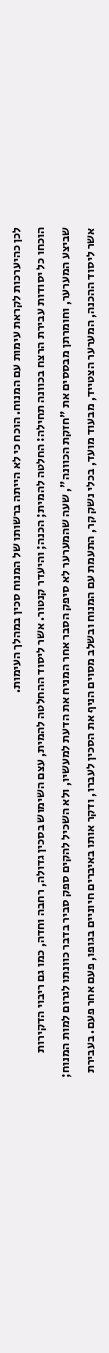לכן כהיערכות לקראת עימות עם המנוח. הוכח כי לא הייתה ברשותו של המנוח סכין במהלך העימות.
הוכחו כל יסודות עבירת הרצח בכוונה תחילה: החלטה להמית; הכנה; והיעדר קנטור. אשר ליסוד ההחלטה להמית, עצם השימוש בסכין גדולה, רחבה וחדה, כמו גם ריבוי הדקירות שביצע המערער, וחומרתן מבססים את "חזקת הכוונה", שעה שהמערער לא סיפק הסבר אחר המניח את הדעת למעשיו, ולא השכיל להקים ספק סביר בדבר כוונתו לגרום למות המנוח; אשר ליסוד ההכנה, המערער הצטייד, מבעוד מועד, בכלי נשק קר, התעמת עם המנוח ובשלב מסוים הניף את הסכין לעברו, ודקר אותו באיברים חיוניים בגופו, פעם אחר פעם. בעבירת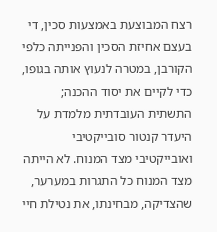רצח המבוצעת באמצעות סכין, די בעצם אחיזת הסכין והפנייתה כלפי הקורבן, במטרה לנעוץ אותה בגופו, כדי לקיים את יסוד ההכנה; התשתית העובדתית מלמדת על היעדר קנטור סובייקטיבי ואובייקטיבי מצד המנוח. לא הייתה מצד המנוח כל התגרות במערער, שהצדיקה, מבחינתו, את נטילת חיי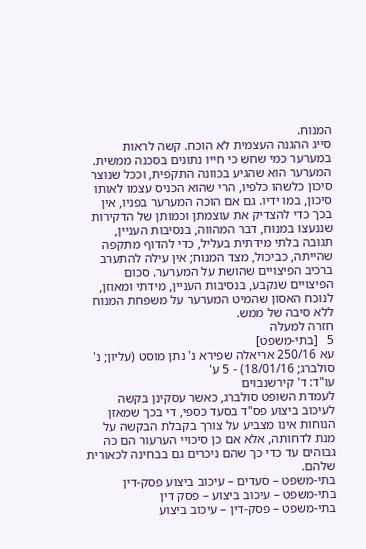המנוח.
סייג ההגנה העצמית לא הוכח. קשה לראות במערער כמי שחש כי חייו נתונים בסכנה ממשית. המערער הוא שהגיע בכוונה התקפית, וככל שנוצר סיכון כלשהו כלפיו, הרי שהוא הכניס עצמו לאותו סיכון, במו ידיו. גם אם הוכה המערער בפניו, אין בכך כדי להצדיק את עוצמתן וכמותן של הדקירות שננעצו במנוח, דבר המהווה, בנסיבות העניין, תגובה בלתי מידתית בעליל, כדי להדוף מתקפה שהייתה, כביכול, מצד המנוח; אין עילה להתערב ברכיב הפיצויים שהושת על המערער. סכום הפיצויים שנקבע, בנסיבות העניין, מידתי ומאוזן, לנוכח האסון שהמיט המערער על משפחת המנוח ללא סיבה של ממש.
חזרה למעלה
5   [בתי-משפט]
עא 250/16 אריאלה שפירא נ' נתן מוסט (עליון; נ' סולברג; 18/01/16) - 5 ע'
עו"ד: ד' קירשנבוים
לעמדת השופט סולברג, כאשר עסקינן בקשה לעיכוב ביצוע פס"ד בסעד כספי, די בכך שמאזן הנוחות אינו מצביע על צורך בקבלת הבקשה על מנת לדחותה, אלא אם כן סיכויי הערעור הם כה גבוהים עד כדי כך שהם ניכרים גם בבחינה לכאורית שלהם.
בתי-משפט – סעדים – עיכוב ביצוע פסק-דין
בתי-משפט – עיכוב ביצוע – פסק דין
בתי-משפט – פסק-דין – עיכוב ביצוע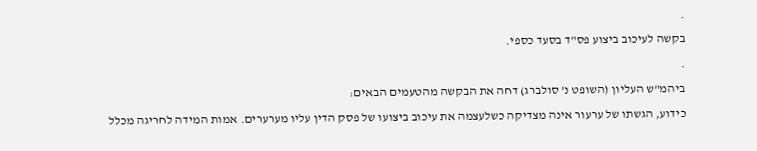.
בקשה לעיכוב ביצוע פס"ד בסעד כספי.
.
ביהמ"ש העליון (השופט נ' סולברג) דחה את הבקשה מהטעמים הבאים:
כידוע, הגשתו של ערעור אינה מצדיקה כשלעצמה את עיכוב ביצועו של פסק הדין עליו מערערים. אמות המידה לחריגה מכלל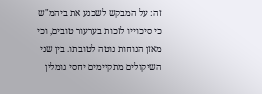זה: על המבקש לשכנע את ביהמ"ש כי סיכוייו לזכות בערעור טובים, וכי מאזן הנוחות נוטה לטובתו. בין שני השיקולים מתקיימים יחסי גומלין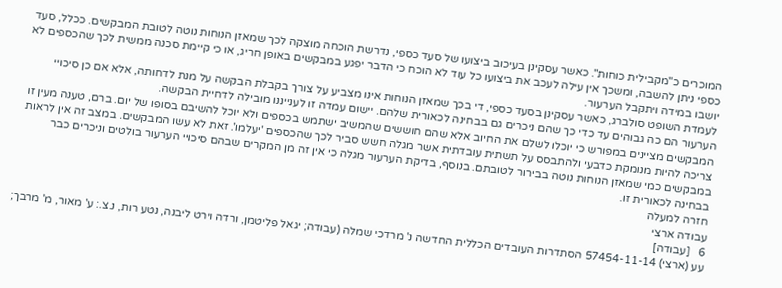המוכרים כ"מקבילית כוחות". כאשר עסקינן בעיכוב ביצועו של סעד כספי, נדרשת הוכחה מוצקה לכך שמאזן הנוחות נוטה לטובת המבקשים. ככלל, סעד כספי ניתן להשבה, ומשכך אין עילה לעכב את ביצועו כל עוד לא הוכח כי הדבר יפגע במבקשים באופן חריג, או כי קיימת סכנה ממשית לכך שהכספים לא יושבו במידה ויתקבל הערעור.
לעמדת השופט סולברג, כאשר עסקינן בסעד כספי, די בכך שמאזן הנוחות אינו מצביע על צורך בקבלת הבקשה על מנת לדחותה, אלא אם כן סיכויי הערעור הם כה גבוהים עד כדי כך שהם ניכרים גם בבחינה לכאורית שלהם. יישום עמדה זו לענייננו מובילה לדחיית הבקשה.
המבקשים מציינים במפורש כי יוכלו לשלם את החיוב אלא שהם חוששים שהמשיב ישתמש בכספים ולא יוכל להשיבם בסופו של יום. ברם, טענה מעין זו צריכה להיות מנומקת כדבעי ולהתבסס על תשתית עובדתית אשר מגלה חשש סביר לכך שהכספים 'יעלמו'. זאת לא עשו המבקשים. במצב זה אין לראות במבקשים כמי שמאזן הנוחות נוטה בבירור לטובתם. בנוסף, בדיקת הערעור מגלה כי אין זה מן המקרים שבהם סיכויי הערעור בולטים וניכרים כבר בבחינה לכאורית זו.
חזרה למעלה
עבודה ארצי
6   [עבודה]
עע (ארצי) 57454-11-14 הסתדרות העובדים הכללית החדשה נ' מרדכי שמלה (עבודה; יגאל פליטמן, ורדה וירט ליבנה, נטע רות, נ.צ.: ע' מאור, מ' מרבך;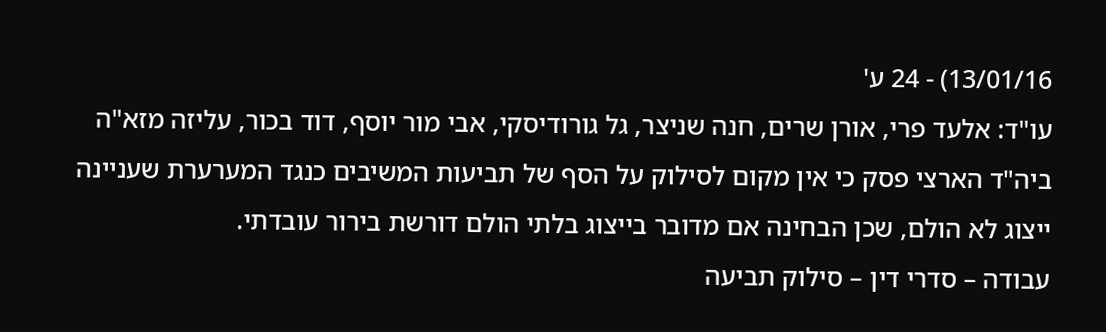13/01/16) - 24 ע'
עו"ד: אלעד פרי, אורן שרים, חנה שניצר, גל גורודיסקי, אבי מור יוסף, דוד בכור, עליזה מזא"ה
ביה"ד הארצי פסק כי אין מקום לסילוק על הסף של תביעות המשיבים כנגד המערערת שעניינה ייצוג לא הולם, שכן הבחינה אם מדובר בייצוג בלתי הולם דורשת בירור עובדתי.
עבודה – סדרי דין – סילוק תביעה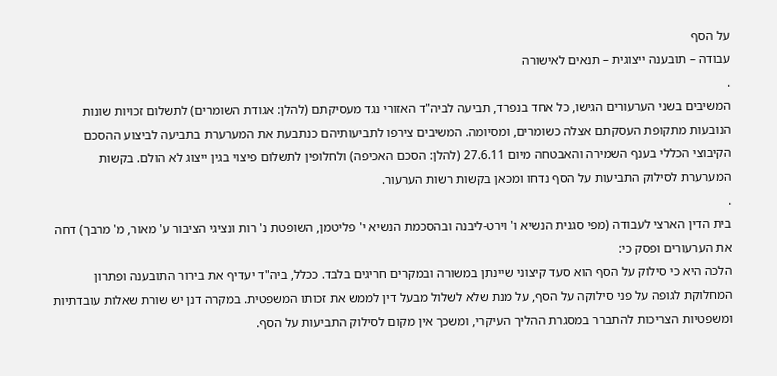על הסף
עבודה – תובענה ייצוגית – תנאים לאישורה
.
המשיבים בשני הערעורים הגישו, כל אחד בנפרד, תביעה לביה"ד האזורי נגד מעסיקתם (להלן: אגודת השומרים) לתשלום זכויות שונות הנובעות מתקופת העסקתם אצלה כשומרים, ומסיומה. המשיבים צירפו לתביעותיהם כנתבעת את המערערת בתביעה לביצוע ההסכם הקיבוצי הכללי בענף השמירה והאבטחה מיום 27.6.11 (להלן: הסכם האכיפה) ולחלופין לתשלום פיצוי בגין ייצוג לא הולם. בקשות המערערת לסילוק התביעות על הסף נדחו ומכאן בקשות רשות הערעור.
.
בית הדין הארצי לעבודה (מפי סגנית הנשיא ו' וירט-ליבנה ובהסכמת הנשיא י' פליטמן, השופטת נ' רות ונציגי הציבור ע' מאור, מ' מרבך) דחה את הערעורים ופסק כי:
הלכה היא כי סילוק על הסף הוא סעד קיצוני שיינתן במשורה ובמקרים חריגים בלבד. ככלל, ביה"ד יעדיף את בירור התובענה ופתרון המחלוקת לגופה על פני סילוקה על הסף, על מנת שלא לשלול מבעל דין לממש את זכותו המשפטית. במקרה דנן יש שורת שאלות עובדתיות ומשפטיות הצריכות להתברר במסגרת ההליך העיקרי, ומשכך אין מקום לסילוק התביעות על הסף.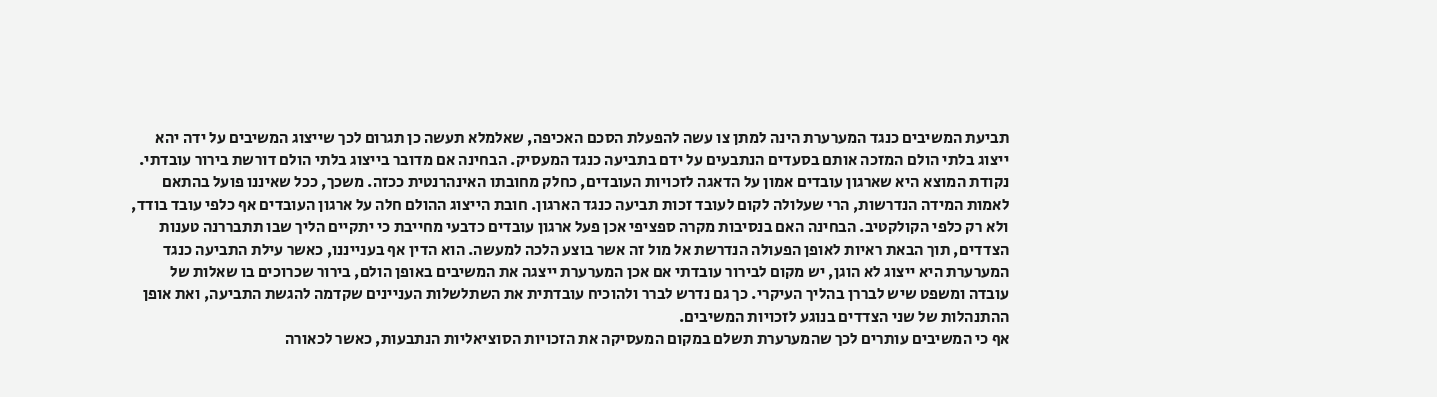תביעת המשיבים כנגד המערערת הינה למתן צו עשה להפעלת הסכם האכיפה, שאלמלא תעשה כן תגרום לכך שייצוג המשיבים על ידה יהא ייצוג בלתי הולם המזכה אותם בסעדים הנתבעים על ידם בתביעה כנגד המעסיק. הבחינה אם מדובר בייצוג בלתי הולם דורשת בירור עובדתי. נקודת המוצא היא שארגון עובדים אמון על הדאגה לזכויות העובדים, כחלק מחובתו האינהרנטית ככזה. משכך, ככל שאיננו פועל בהתאם לאמות המידה הנדרשות, הרי שעלולה לקום לעובד זכות תביעה כנגד הארגון. חובת הייצוג ההולם חלה על ארגון העובדים אף כלפי עובד בודד, ולא רק כלפי הקולקטיב. הבחינה האם בנסיבות מקרה ספציפי אכן פעל ארגון עובדים כדבעי מחייבת כי יתקיים הליך שבו תתבררנה טענות הצדדים, תוך הבאת ראיות לאופן הפעולה הנדרשת אל מול זה אשר בוצע הלכה למעשה. הוא הדין אף בענייננו, כאשר עילת התביעה כנגד המערערת היא ייצוג לא הוגן, יש מקום לבירור עובדתי אם אכן המערערת ייצגה את המשיבים באופן הולם, בירור שכרוכים בו שאלות של עובדה ומשפט שיש לבררן בהליך העיקרי. כך גם נדרש לברר ולהוכיח עובדתית את השתלשלות העניינים שקדמה להגשת התביעה, ואת אופן ההתנהלות של שני הצדדים בנוגע לזכויות המשיבים.
אף כי המשיבים עותרים לכך שהמערערת תשלם במקום המעסיקה את הזכויות הסוציאליות הנתבעות, כאשר לכאורה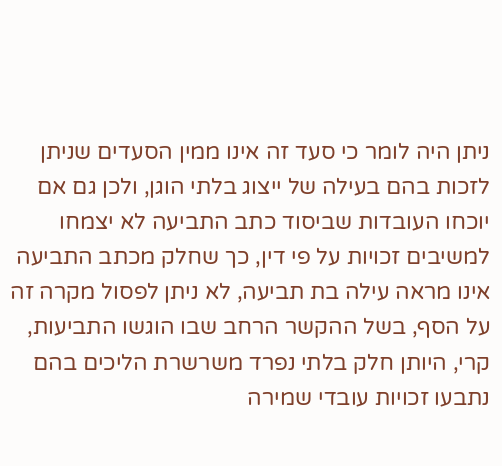ניתן היה לומר כי סעד זה אינו ממין הסעדים שניתן לזכות בהם בעילה של ייצוג בלתי הוגן, ולכן גם אם יוכחו העובדות שביסוד כתב התביעה לא יצמחו למשיבים זכויות על פי דין, כך שחלק מכתב התביעה אינו מראה עילה בת תביעה, לא ניתן לפסול מקרה זה על הסף, בשל ההקשר הרחב שבו הוגשו התביעות, קרי, היותן חלק בלתי נפרד משרשרת הליכים בהם נתבעו זכויות עובדי שמירה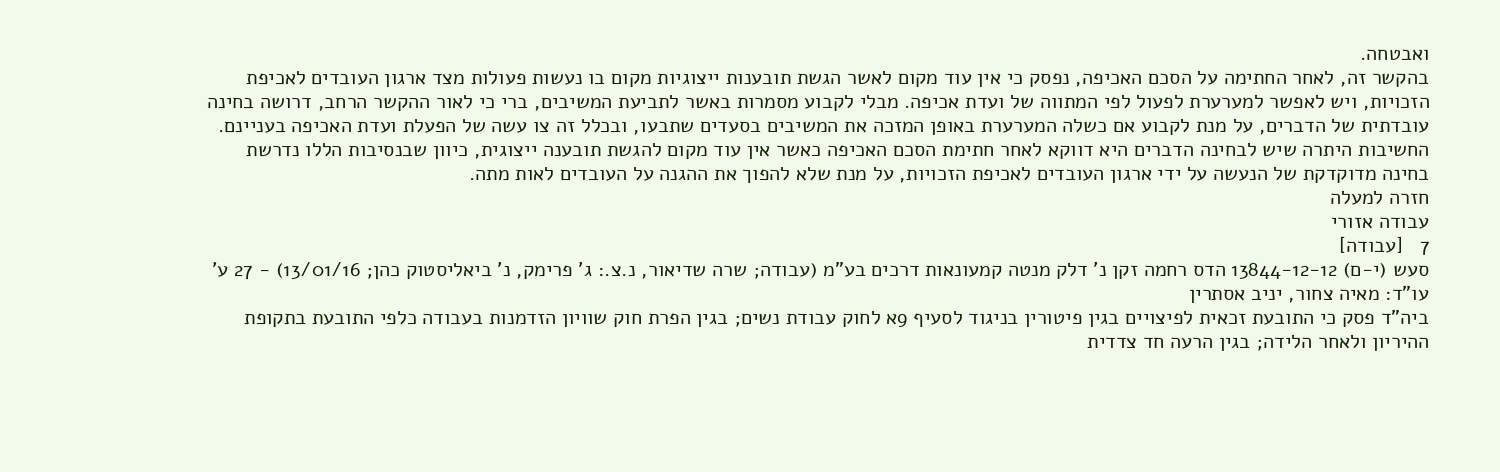ואבטחה.
בהקשר זה, לאחר החתימה על הסכם האכיפה, נפסק כי אין עוד מקום לאשר הגשת תובענות ייצוגיות מקום בו נעשות פעולות מצד ארגון העובדים לאכיפת הזכויות, ויש לאפשר למערערת לפעול לפי המתווה של ועדת אכיפה. מבלי לקבוע מסמרות באשר לתביעת המשיבים, ברי כי לאור ההקשר הרחב, דרושה בחינה עובדתית של הדברים, על מנת לקבוע אם כשלה המערערת באופן המזכה את המשיבים בסעדים שתבעו, ובכלל זה צו עשה של הפעלת ועדת האכיפה בעניינם. החשיבות היתרה שיש לבחינה הדברים היא דווקא לאחר חתימת הסכם האכיפה כאשר אין עוד מקום להגשת תובענה ייצוגית, כיוון שבנסיבות הללו נדרשת בחינה מדוקדקת של הנעשה על ידי ארגון העובדים לאכיפת הזכויות, על מנת שלא להפוך את ההגנה על העובדים לאות מתה.
חזרה למעלה
עבודה אזורי
7   [עבודה]
סעש (י-ם) 13844-12-12 הדס רחמה זקן נ' דלק מנטה קמעונאות דרכים בע"מ (עבודה; שרה שדיאור, נ.צ.: ג' פרימק, נ' ביאליסטוק כהן; 13/01/16) - 27 ע'
עו"ד: מאיה צחור, יניב אסתרין
ביה"ד פסק כי התובעת זכאית לפיצויים בגין פיטורין בניגוד לסעיף 9א לחוק עבודת נשים; בגין הפרת חוק שוויון הזדמנות בעבודה כלפי התובעת בתקופת ההיריון ולאחר הלידה; בגין הרעה חד צדדית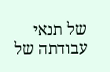של תנאי עבודתה של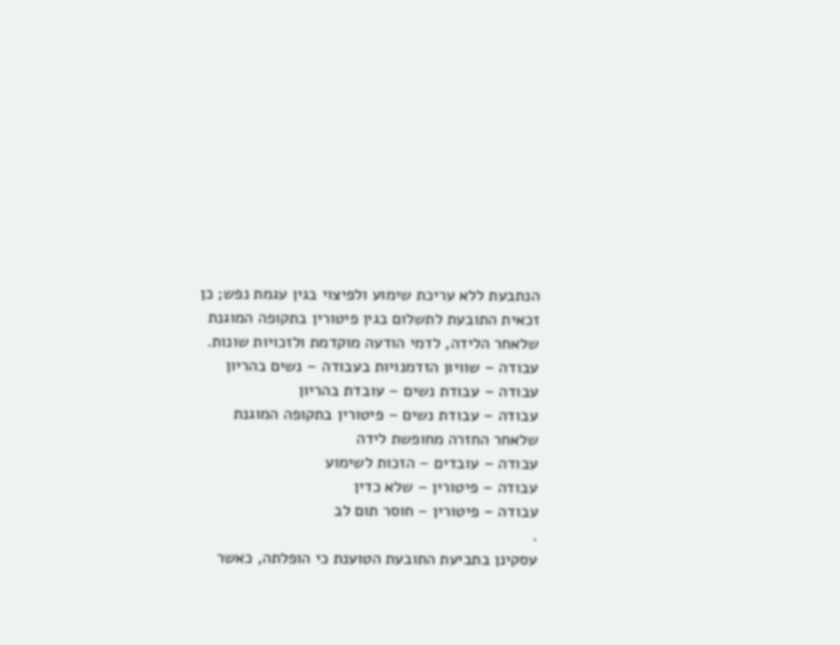הנתבעת ללא עריכת שימוע ולפיצוי בגין עגמת נפש; כן זכאית התובעת לתשלום בגין פיטורין בתקופה המוגנת שלאחר הלידה, לדמי הודעה מוקדמת ולזכויות שונות.
עבודה – שוויון הזדמנויות בעבודה – נשים בהריון
עבודה – עבודת נשים – עובדת בהריון
עבודה – עבודת נשים – פיטורין בתקופה המוגנת שלאחר החזרה מחופשת לידה
עבודה – עובדים – הזכות לשימוע
עבודה – פיטורין – שלא כדין
עבודה – פיטורין – חוסר תום לב
.
עסקינן בתביעת התובעת הטוענת כי הופלתה, כאשר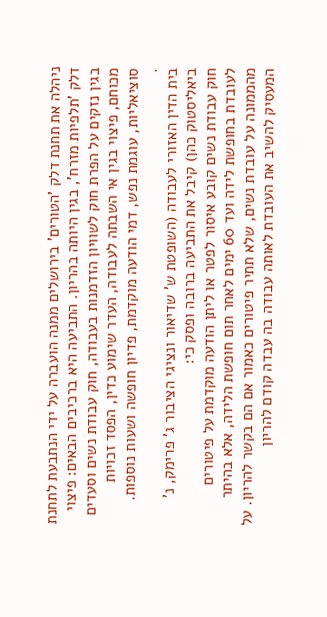ניהלה את תחנת דלק 'הטורים' בירושלים ממנה הועברה על ידי הנתבעת לתחנת דלק 'תלפיות מזרח', בגין היותה בהריון. התביעה היא ברכיבים הבאים: פיצוי בגין נזקים על הפרת חוק לשוויון הזדמנות בעבודה, חוק עבודת נשים וסעדים מכוחם, פיצוי בגין אי השבתה לעבודה, העדר שימוע כדין, הפסד זכויות סוציאליות, עוגמת נפש, דמי הודעה מוקדמת, פדיון חופשה ושעות נוספות.
.
בית הדין האזורי לעבודה (השופטת ש' שדיאור ונציגי הציבור ג' פרימק, נ' ביאליסטוק כהן) קיבל את התביעה ברובה ופסק כי:
חוק עבודת נשים קובע איסור לפטר או ליתן הודעה מוקדמת על פיטורים לעובדת בחופשת לידה ועד 60 ימים לאחר תום חופשת הלידה, אלא בהיתר מהממונה על עובדת נשים, שלא תתיר פיטורים כאמור אם הם בקשר להריון. על המעסיק להשיב את העובדת לאותה עבודה בה עבדה קודם להריון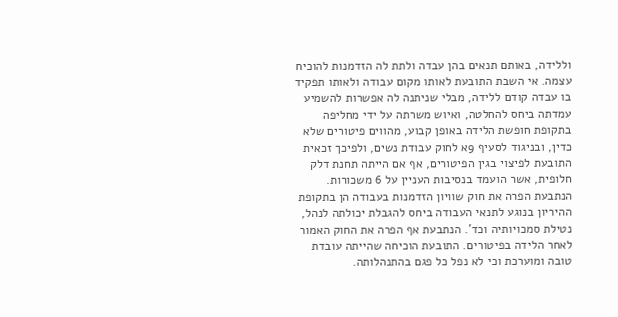וללידה, באותם תנאים בהן עבדה ולתת לה הזדמנות להוכיח עצמה. אי השבת התובעת לאותו מקום עבודה ולאותו תפקיד בו עבדה קודם ללידה, מבלי שניתנה לה אפשרות להשמיע עמדתה ביחס להחלטה, ואיוש משרתה על ידי מחליפה בתקופת חופשת הלידה באופן קבוע, מהווים פיטורים שלא כדין, ובניגוד לסעיף 9א לחוק עבודת נשים, ולפיכך זכאית התובעת לפיצוי בגין הפיטורים, אף אם הייתה תחנת דלק חלופית, אשר הועמד בנסיבות העניין על 6 משכורות.
הנתבעת הפרה את חוק שוויון הזדמנות בעבודה הן בתקופת ההיריון בנוגע לתנאי העבודה ביחס להגבלת יכולתה לנהל, נטילת סמכויותיה וכד'. הנתבעת אף הפרה את החוק האמור לאחר הלידה בפיטורים. התובעת הוכיחה שהייתה עובדת טובה ומוערכת וכי לא נפל כל פגם בהתנהלותה.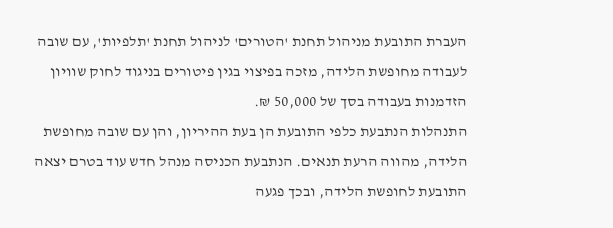העברת התובעת מניהול תחנת 'הטורים' לניהול תחנת 'תלפיות', עם שובה לעבודה מחופשת הלידה, מזכה בפיצוי בגין פיטורים בניגוד לחוק שוויון הזדמנות בעבודה בסך של 50,000 ₪.
התנהלות הנתבעת כלפי התובעת הן בעת ההיריון, והן עם שובה מחופשת הלידה, מהווה הרעת תנאים. הנתבעת הכניסה מנהל חדש עוד בטרם יצאה התובעת לחופשת הלידה, ובכך פגעה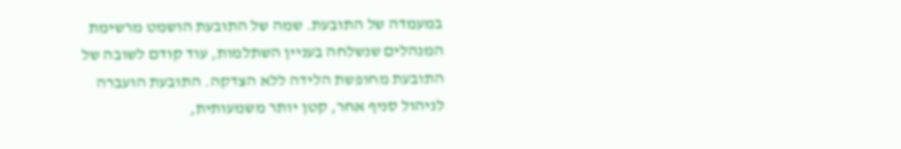במעמדה של התובעת. שמה של התובעת הושמט מרשימת המנהלים שנשלחה בעניין השתלמות, עוד קודם לשובה של התובעת מחופשת הלידה ללא הצדקה. התובעת הועברה לניהול סניף אחר, קטן יותר משמעותית,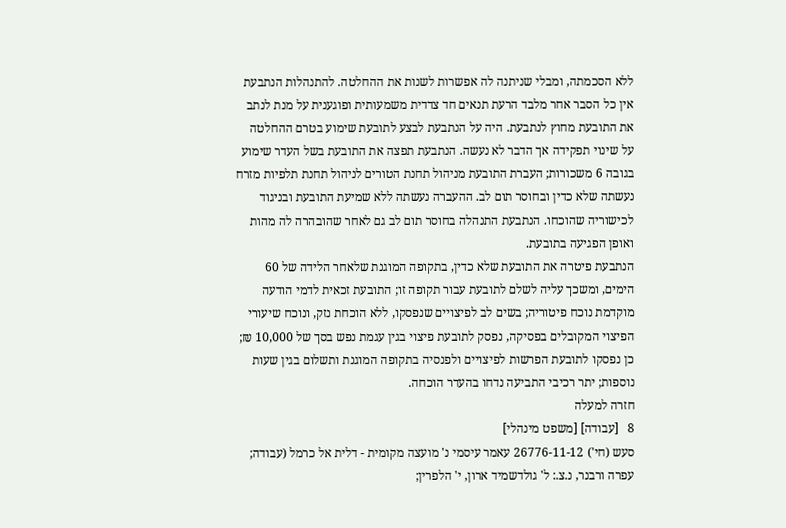ללא הסכמתה, ומבלי שניתנה לה אפשרות לשנות את ההחלטה. להתנהלות הנתבעת אין כל הסבר אחר מלבד הרעת תנאים חד צדדית משמעותית ופוגענית על מנת לנתב את התובעת מחוץ לנתבעת. היה על הנתבעת לבצע לתובעת שימוע בטרם ההחלטה על שינוי תפקידה אך הדבר לא נעשה. הנתבעת תפצה את התובעת בשל העדר שימוע בגובה 6 משכורות; העברת התובעת מניהול תחנת הטורים לניהול תחנת תלפיות מזרח נעשתה שלא כדין ובחוסר תום לב. ההעברה נעשתה ללא שמיעת התובעת ובניגוד לכישוריה שהוכחו. הנתבעת התנהלה בחוסר תום לב גם לאחר שהובהרה לה מהות ואופן הפגיעה בתובעת.
הנתבעת פיטרה את התובעת שלא כדין, בתקופה המוגנת שלאחר הלידה של 60 הימים, ומשכך עליה לשלם לתובעת עבור תקופה זו; התובעת זכאית לדמי הודעה מוקדמת נוכח פיטוריה; בשים לב לפיצויים שנפסקו, ללא הוכחת נזק, ונוכח שיעורי הפיצוי המקובלים בפסיקה, נפסק לתובעת פיצוי בגין עגמת נפש בסך של 10,000 ₪; כן נפסקו לתובעת הפרשות לפיצויים ולפנסיה בתקופה המוגנת ותשלום בגין שעות נוספות; יתר רכיבי התביעה נדחו בהעדר הוכחה.
חזרה למעלה
8   [עבודה] [משפט מינהלי]
סעש (חי') 26776-11-12 עאמר עיסמי נ' מועצה מקומית - דלית אל כרמל (עבודה; עפרה ורבנר, נ.צ.: ל' גולדשמיד ארון, י' הלפרין;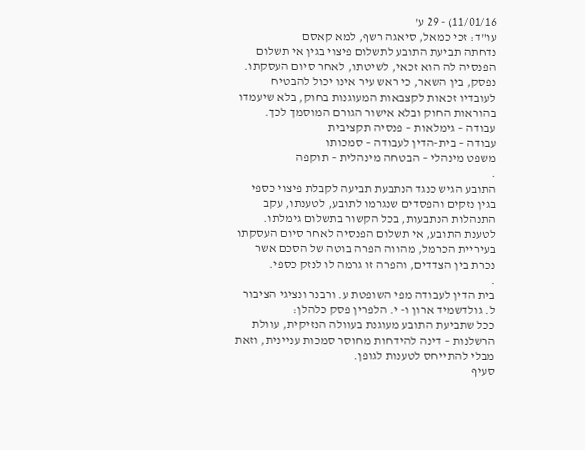11/01/16) - 29 ע'
עו"ד: זכי כמאל, סיאגה רשף, למא קאסם
נדחתה תביעת התובע לתשלום פיצוי בגין אי תשלום הפנסיה לה הוא זכאי, לשיטתו, לאחר סיום העסקתו. נפסק, בין השאר, כי ראש עיר אינו יכול להבטיח לעובדיו זכאות לקצבאות המעוגנות בחוק, בלא שיעמדו בהוראות החוק ובלא אישור הגורם המוסמך לכך.
עבודה – גימלאות – פנסיה תקציבית
עבודה – בית-הדין לעבודה – סמכותו
משפט מינהלי – הבטחה מינהלית – תוקפה
.
התובע הגיש כנגד הנתבעת תביעה לקבלת פיצוי כספי בגין נזקים והפסדים שנגרמו לתובע, לטענתו, עקב התנהלות הנתבעות, בכל הקשור בתשלום גימלתו. לטענת התובע, אי תשלום הפנסיה לאחר סיום העסקתו בעיריית הכרמל, מהווה הפרה בוטה של הסכם אשר נכרת בין הצדדים, והפרה זו גרמה לו לנזק כספי.
.
בית הדין לעבודה מפי השופטת ע. ורבנר ונציגי הציבור ל. גולדשמיד ארון ו- י. הלפרין פסק כלהלן:
ככל שתביעת התובע מעוגנת בעוולה הנזיקית, עוולת הרשלנות – דינה להידחות מחוסר סמכות עניינית, וזאת מבלי להתייחס לטענות לגופן.
סעיף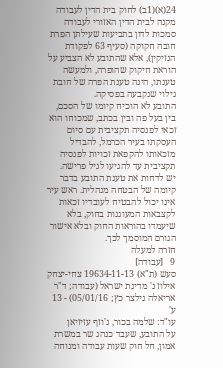24(א)(1ב) לחוק בית הדין לעבודה מקנה לבית הדין האזורי לעבודה סמכות לדון בתביעות שעילתן הפרת חובה חקוקה (סעיף 63 לפקודת הנזיקין), אלא שהתובע לא הצביע על הוראת חיקוק שהופרה, ולמעשה טענתו, הינה טענת הפרה של חובת גילוי שנקבעה בפסיקה.
התובע לא הוכיח קיומו של הסכם, בין בעל פה ובין בכתב, שמכוחו הוא זכאי לפנסיה תקציבית עם סיום העסקתו בעיר הכרמל, להבדיל מזכאותו להקפאת זכויות לפנסיה תקציבית עד להגיעו לגיל פרישה.
יש לדחות את טענת התובע בדבר קיומה של הבטחה מנהלית. ראש עיר אינו יכול להבטיח לעובדיו זכאות לקצבאות המעוגנות בחוק, בלא שיעמדו בהוראות החוק ובלא אישור הגורם המוסמך לכך.
חזרה למעלה
9   [עבודה]
סעש (ת"א) 19634-11-13 צחי-יצחק אילוז נ' מדינת ישראל (עבודה; ד"ר אריאלה גילצר כץ; 05/01/16) - 13 ע'
עו"ד: שלמה בכור, ג'וזף עזיזיאן
על התובע, שעבד כנהג שר במשרת אמון, חל חוק שעות עבודה ומנוחה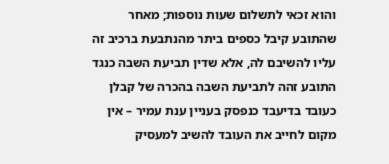והוא זכאי לתשלום שעות נוספות; מאחר שהתובע קיבל כספים ביתר מהנתבעת ברכיב זה עליו להשיבם לה, אלא שדין תביעת השבה כנגד התובע זהה לתביעת השבה בהכרה של קבלן כעובד בדיעבד כנפסק בעניין ענת עמיר – אין מקום לחייב את העובד להשיב למעסיק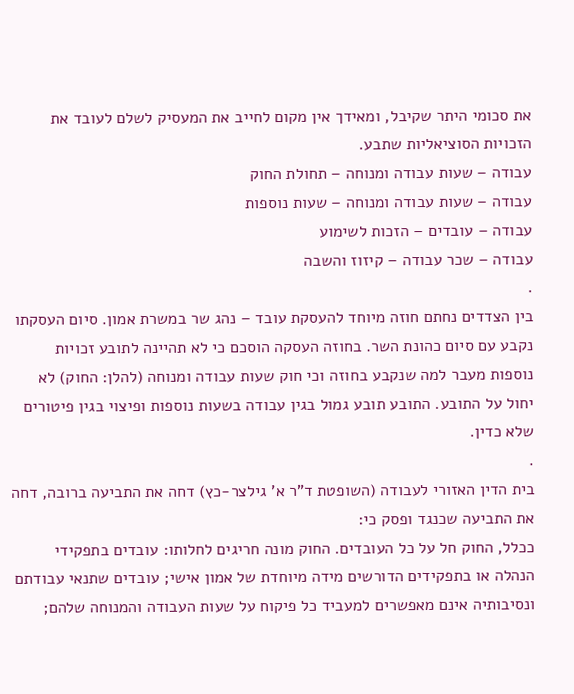את סכומי היתר שקיבל, ומאידך אין מקום לחייב את המעסיק לשלם לעובד את הזכויות הסוציאליות שתבע.
עבודה – שעות עבודה ומנוחה – תחולת החוק
עבודה – שעות עבודה ומנוחה – שעות נוספות
עבודה – עובדים – הזכות לשימוע
עבודה – שכר עבודה – קיזוז והשבה
.
בין הצדדים נחתם חוזה מיוחד להעסקת עובד – נהג שר במשרת אמון. סיום העסקתו נקבע עם סיום כהונת השר. בחוזה העסקה הוסכם כי לא תהיינה לתובע זכויות נוספות מעבר למה שנקבע בחוזה וכי חוק שעות עבודה ומנוחה (להלן: החוק) לא יחול על התובע. התובע תובע גמול בגין עבודה בשעות נוספות ופיצוי בגין פיטורים שלא כדין.
.
בית הדין האזורי לעבודה (השופטת ד"ר א' גילצר-כץ) דחה את התביעה ברובה, דחה את התביעה שכנגד ופסק כי:
ככלל, החוק חל על כל העובדים. החוק מונה חריגים לחלותו: עובדים בתפקידי הנהלה או בתפקידים הדורשים מידה מיוחדת של אמון אישי; עובדים שתנאי עבודתם ונסיבותיה אינם מאפשרים למעביד כל פיקוח על שעות העבודה והמנוחה שלהם;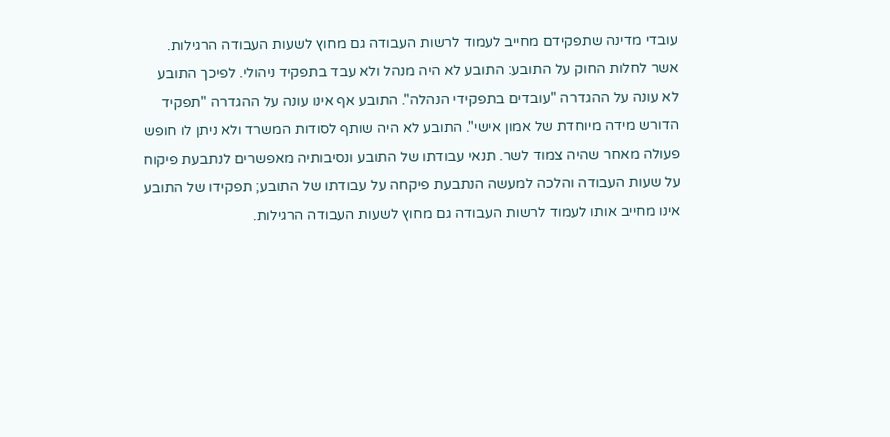עובדי מדינה שתפקידם מחייב לעמוד לרשות העבודה גם מחוץ לשעות העבודה הרגילות. אשר לחלות החוק על התובע: התובע לא היה מנהל ולא עבד בתפקיד ניהולי. לפיכך התובע לא עונה על ההגדרה "עובדים בתפקידי הנהלה". התובע אף אינו עונה על ההגדרה "תפקיד הדורש מידה מיוחדת של אמון אישי". התובע לא היה שותף לסודות המשרד ולא ניתן לו חופש פעולה מאחר שהיה צמוד לשר. תנאי עבודתו של התובע ונסיבותיה מאפשרים לנתבעת פיקוח על שעות העבודה והלכה למעשה הנתבעת פיקחה על עבודתו של התובע; תפקידו של התובע אינו מחייב אותו לעמוד לרשות העבודה גם מחוץ לשעות העבודה הרגילות.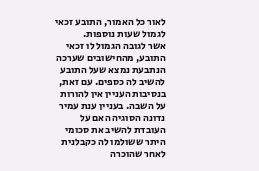לאור כל האמור, התובע זכאי לגמול שעות נוספות.
אשר לגובה הגמול לו זכאי התובע, מהחישובים שערכה הנתבעת נמצא שעל התובע להשיב לה כספים. עם זאת, בנסיבות העניין אין להורות על השבה. בעניין ענת עמיר נדונה הסוגיה האם על העובדת להשיב את סכומי היתר ששולמו לה כקבלנית לאחר שהוכרה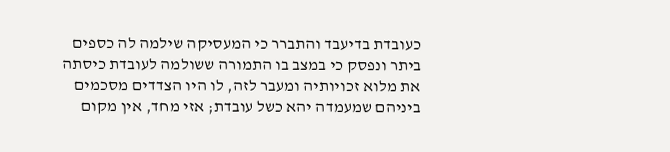כעובדת בדיעבד והתברר כי המעסיקה שילמה לה כספים ביתר ונפסק כי במצב בו התמורה ששולמה לעובדת כיסתה את מלוא זכויותיה ומעבר לזה, לו היו הצדדים מסכמים ביניהם שמעמדה יהא כשל עובדת; אזי מחד, אין מקום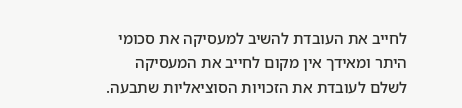לחייב את העובדת להשיב למעסיקה את סכומי היתר ומאידך אין מקום לחייב את המעסיקה לשלם לעובדת את הזכויות הסוציאליות שתבעה.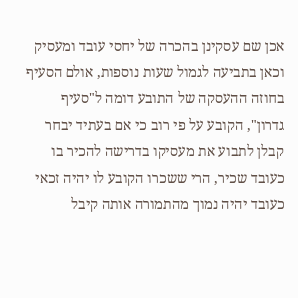אכן שם עסקינן בהכרה של יחסי עובד ומעסיק וכאן בתביעה לגמול שעות נוספות, אולם הסעיף בחוזה ההעסקה של התובע דומה ל"סעיף גדרון", הקובע על פי רוב כי אם בעתיד יבחר קבלן לתבוע את מעסיקו בדרישה להכיר בו כעובד שכיר, הרי ששכרו הקובע לו יהיה זכאי כעובד יהיה נמוך מהתמורה אותה קיבל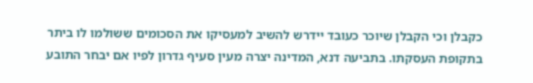כקבלן וכי הקבלן שיוכר כעובד יידרש להשיב למעסיקו את הסכומים ששולמו לו ביתר בתקופת העסקתו. בתביעה דנא, המדינה יצרה מעין סעיף גדרון לפיו אם יבחר התובע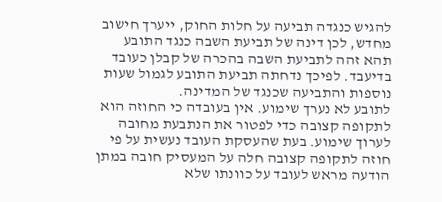להגיש כנגדה תביעה על חלות החוק, ייערך חישוב מחדש, לכן דינה של תביעת השבה כנגד התובע תהא זהה לתביעת השבה בהכרה של קבלן כעובד בדיעבד. לפיכך נדחתה תביעת התובע לגמול שעות נוספות והתביעה שכנגד של המדינה.
לתובע לא נערך שימוע. אין בעובדה כי החוזה הוא לתקופה קצובה כדי לפטור את הנתבעת מחובה לערוך שימוע. בעת שהעסקת העובד נעשית על פי חוזה לתקופה קצובה חלה על המעסיק חובה במתן הודעה מראש לעובד על כוונתו שלא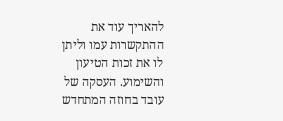להאריך עוד את ההתקשרות עמו וליתן לו את זכות הטיעון והשימוע. העסקה של עובד בחוזה המתחדש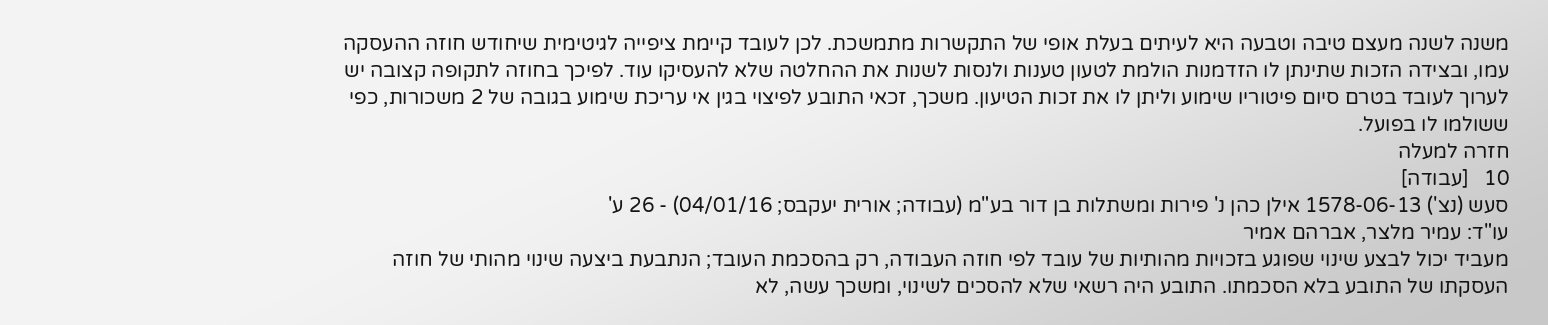משנה לשנה מעצם טיבה וטבעה היא לעיתים בעלת אופי של התקשרות מתמשכת. לכן לעובד קיימת ציפייה לגיטימית שיחודש חוזה ההעסקה עמו, ובצידה הזכות שתינתן לו הזדמנות הולמת לטעון טענות ולנסות לשנות את ההחלטה שלא להעסיקו עוד. לפיכך בחוזה לתקופה קצובה יש לערוך לעובד בטרם סיום פיטוריו שימוע וליתן לו את זכות הטיעון. משכך, זכאי התובע לפיצוי בגין אי עריכת שימוע בגובה של 2 משכורות, כפי ששולמו לו בפועל.
חזרה למעלה
10   [עבודה]
סעש (נצ') 1578-06-13 אילן כהן נ' פירות ומשתלות בן דור בע"מ (עבודה; אורית יעקבס; 04/01/16) - 26 ע'
עו"ד: עמיר מלצר, אברהם אמיר
מעביד יכול לבצע שינוי שפוגע בזכויות מהותיות של עובד לפי חוזה העבודה, רק בהסכמת העובד; הנתבעת ביצעה שינוי מהותי של חוזה העסקתו של התובע בלא הסכמתו. התובע היה רשאי שלא להסכים לשינוי, ומשכך עשה, לא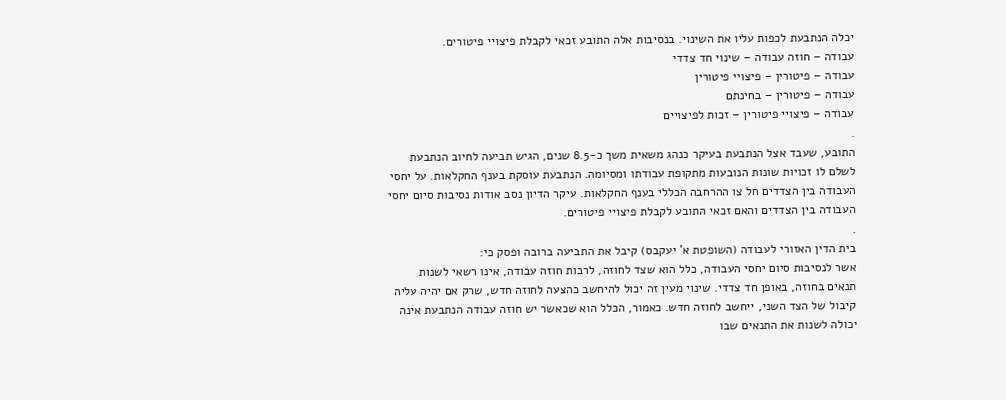יכלה הנתבעת לכפות עליו את השינוי. בנסיבות אלה התובע זכאי לקבלת פיצויי פיטורים.
עבודה – חוזה עבודה – שינוי חד צדדי
עבודה – פיטורין – פיצויי פיטורין
עבודה – פיטורין – בחינתם
עבודה – פיצויי פיטורין – זכות לפיצויים
.
התובע, שעבד אצל הנתבעת בעיקר כנהג משאית משך כ-8.5 שנים, הגיש תביעה לחיוב הנתבעת לשלם לו זכויות שונות הנובעות מתקופת עבודתו ומסיומה. הנתבעת עוסקת בענף החקלאות. על יחסי העבודה בין הצדדים חל צו ההרחבה הכללי בענף החקלאות. עיקר הדיון נסב אודות נסיבות סיום יחסי העבודה בין הצדדים והאם זכאי התובע לקבלת פיצויי פיטורים.
.
בית הדין האזורי לעבודה (השופטת א' יעקבס) קיבל את התביעה ברובה ופסק כי:
אשר לנסיבות סיום יחסי העבודה, כלל הוא שצד לחוזה, לרבות חוזה עבודה, אינו רשאי לשנות תנאים בחוזה, באופן חד צדדי. שינוי מעין זה יכול להיחשב כהצעה לחוזה חדש, שרק אם יהיה עליה קיבול של הצד השני, ייחשב לחוזה חדש. כאמור, הכלל הוא שכאשר יש חוזה עבודה הנתבעת אינה יכולה לשנות את התנאים שבו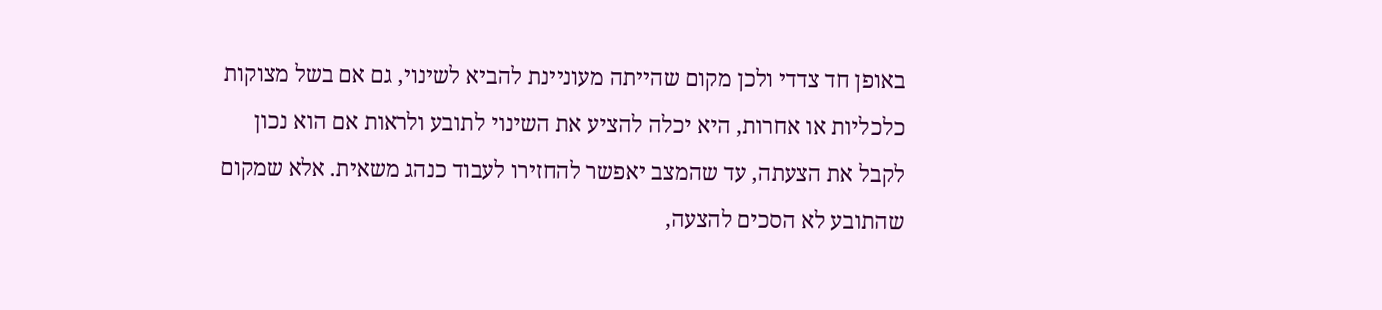באופן חד צדדי ולכן מקום שהייתה מעוניינת להביא לשינוי, גם אם בשל מצוקות כלכליות או אחרות, היא יכלה להציע את השינוי לתובע ולראות אם הוא נכון לקבל את הצעתה, עד שהמצב יאפשר להחזירו לעבוד כנהג משאית. אלא שמקום שהתובע לא הסכים להצעה,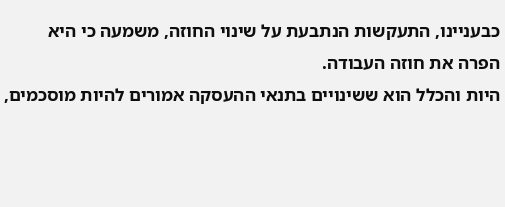כבעניינו, התעקשות הנתבעת על שינוי החוזה, משמעה כי היא הפרה את חוזה העבודה.
היות והכלל הוא ששינויים בתנאי ההעסקה אמורים להיות מוסכמים,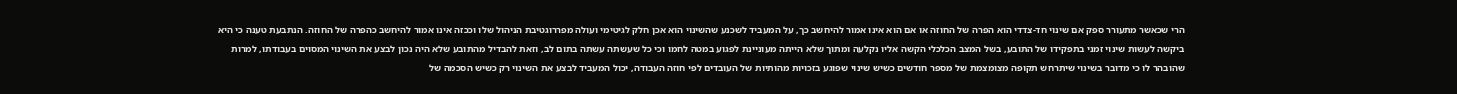הרי שכאשר מתעורר ספק אם שינוי חד-צדדי הוא הפרה של החוזה או אם הוא אינו אמור להיחשב כך, על המעביד לשכנע שהשינוי הוא אכן חלק לגיטימי ועולה מפררוגטיבת הניהול שלו וככזה אינו אמור להיחשב כהפרה של החוזה. הנתבעת טענה כי היא ביקשה לעשות שינוי זמני בתפקידו של התובע, בשל המצב הכלכלי הקשה אליו נקלעה ומתוך שלא הייתה מעוניינת לפגוע במטה לחמו וכי כל שעשתה עשתה בתום לב, וזאת להבדיל מהתובע שלא היה נכון לבצע את השינוי המסוים בעבודתו, למרות שהובהר לו כי מדובר בשינוי שיתרחש תקופה מצומצמת של מספר חודשים כשיש שינוי שפוגע בזכויות מהותיות של העובדים לפי חוזה העבודה, יכול המעביד לבצע את השינוי רק כשיש הסכמה של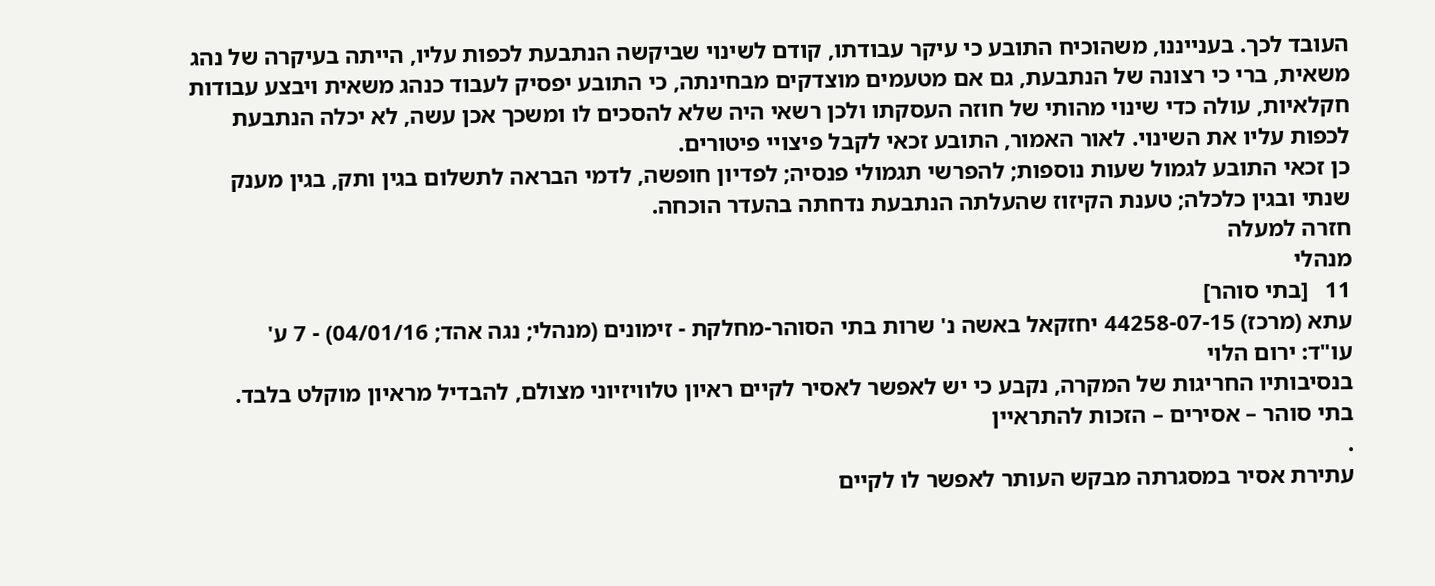העובד לכך. בענייננו, משהוכיח התובע כי עיקר עבודתו, קודם לשינוי שביקשה הנתבעת לכפות עליו, הייתה בעיקרה של נהג משאית, ברי כי רצונה של הנתבעת, גם אם מטעמים מוצדקים מבחינתה, כי התובע יפסיק לעבוד כנהג משאית ויבצע עבודות חקלאיות, עולה כדי שינוי מהותי של חוזה העסקתו ולכן רשאי היה שלא להסכים לו ומשכך אכן עשה, לא יכלה הנתבעת לכפות עליו את השינוי. לאור האמור, התובע זכאי לקבל פיצויי פיטורים.
כן זכאי התובע לגמול שעות נוספות; להפרשי תגמולי פנסיה; לפדיון חופשה, לדמי הבראה לתשלום בגין ותק, בגין מענק שנתי ובגין כלכלה; טענת הקיזוז שהעלתה הנתבעת נדחתה בהעדר הוכחה.
חזרה למעלה
מנהלי
11   [בתי סוהר]
עתא (מרכז) 44258-07-15 יחזקאל באשה נ' שרות בתי הסוהר-מחלקת - זימונים (מנהלי; נגה אהד; 04/01/16) - 7 ע'
עו"ד: ירום הלוי
בנסיבותיו החריגות של המקרה, נקבע כי יש לאפשר לאסיר לקיים ראיון טלוויזיוני מצולם, להבדיל מראיון מוקלט בלבד.
בתי סוהר – אסירים – הזכות להתראיין
.
עתירת אסיר במסגרתה מבקש העותר לאפשר לו לקיים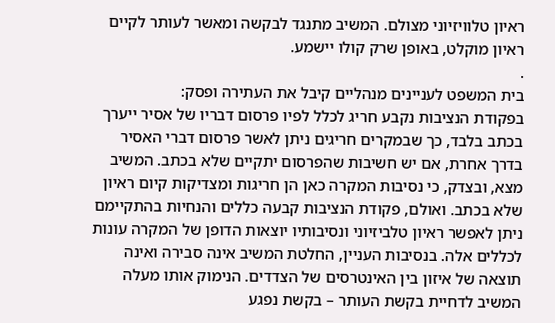ראיון טלוויזיוני מצולם. המשיב מתנגד לבקשה ומאשר לעותר לקיים ראיון מוקלט, באופן שרק קולו יישמע.
.
בית המשפט לעניינים מנהליים קיבל את העתירה ופסק:
בפקודת הנציבות נקבע חריג לכלל לפיו פרסום דבריו של אסיר ייערך בכתב בלבד, כך שבמקרים חריגים ניתן לאשר פרסום דברי האסיר בדרך אחרת, אם יש חשיבות שהפרסום יתקיים שלא בכתב. המשיב מצא, ובצדק, כי נסיבות המקרה כאן הן חריגות ומצדיקות קיום ראיון שלא בכתב. ואולם, פקודת הנציבות קבעה כללים והנחיות בהתקיימם ניתן לאפשר ראיון טלביזיוני ונסיבותיו יוצאות הדופן של המקרה עונות לכללים אלה. בנסיבות העניין, החלטת המשיב אינה סבירה ואינה תוצאה של איזון בין האינטרסים של הצדדים. הנימוק אותו מעלה המשיב לדחיית בקשת העותר – בקשת נפגע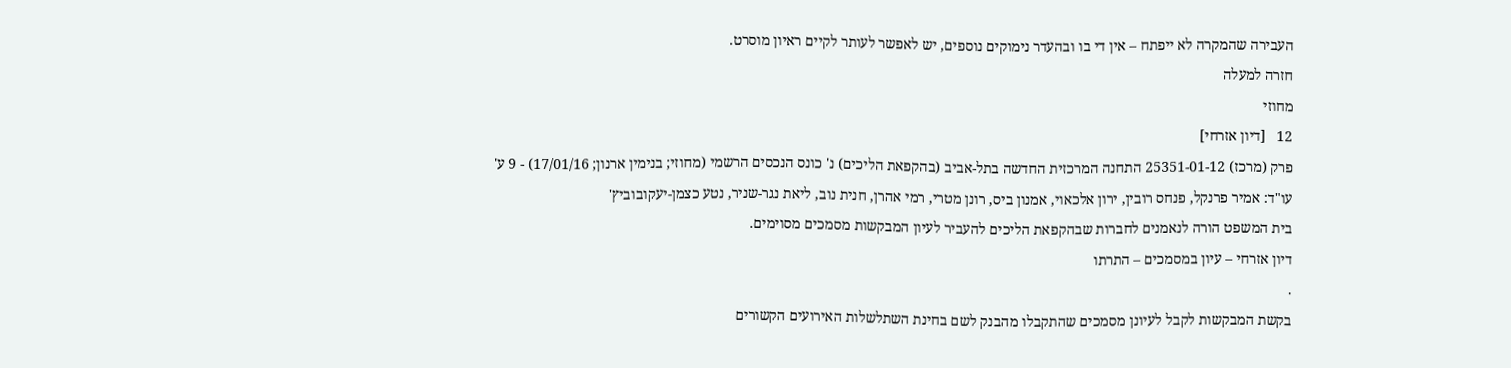העבירה שהמקרה לא ייפתח – אין די בו ובהעדר נימוקים נוספים, יש לאפשר לעותר לקיים ראיון מוסרט.
חזרה למעלה
מחוזי
12   [דיון אזרחי]
פרק (מרכז) 25351-01-12 התחנה המרכזית החדשה בתל-אביב (בהקפאת הליכים) נ' כונס הנכסים הרשמי (מחוזי; בנימין ארנון; 17/01/16) - 9 ע'
עו"ד: אמיר פרנקל, פנחס רובין, ירון אלכאוי, אמנון ביס, רונן מטרי, רמי אהרן, חנית נוב, ליאת נגר-שניר, נטע כצמן-יעקובוביץ'
בית המשפט הורה לנאמנים לחברות שבהקפאת הליכים להעביר לעיון המבקשות מסמכים מסוימים.
דיון אזרחי – עיון במסמכים – התרתו
.
בקשת המבקשות לקבל לעיונן מסמכים שהתקבלו מהבנק לשם בחינת השתלשלות האירועים הקשורים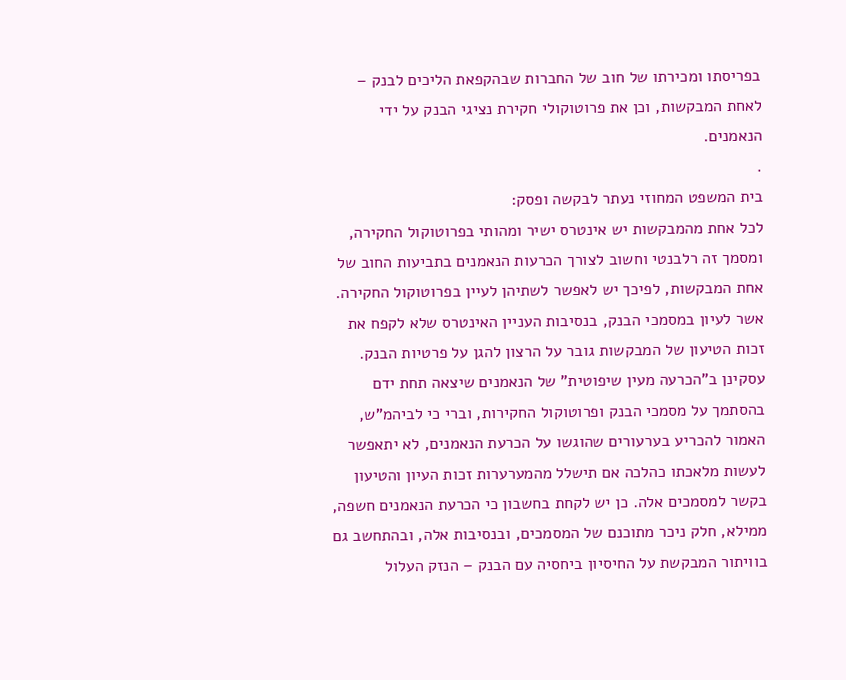בפריסתו ומכירתו של חוב של החברות שבהקפאת הליכים לבנק – לאחת המבקשות, וכן את פרוטוקולי חקירת נציגי הבנק על ידי הנאמנים.
.
בית המשפט המחוזי נעתר לבקשה ופסק:
לכל אחת מהמבקשות יש אינטרס ישיר ומהותי בפרוטוקול החקירה, ומסמך זה רלבנטי וחשוב לצורך הכרעות הנאמנים בתביעות החוב של אחת המבקשות, לפיכך יש לאפשר לשתיהן לעיין בפרוטוקול החקירה. אשר לעיון במסמכי הבנק, בנסיבות העניין האינטרס שלא לקפח את זכות הטיעון של המבקשות גובר על הרצון להגן על פרטיות הבנק. עסקינן ב"הכרעה מעין שיפוטית" של הנאמנים שיצאה תחת ידם בהסתמך על מסמכי הבנק ופרוטוקול החקירות, וברי כי לביהמ"ש, האמור להכריע בערעורים שהוגשו על הכרעת הנאמנים, לא יתאפשר לעשות מלאכתו כהלכה אם תישלל מהמערערות זכות העיון והטיעון בקשר למסמכים אלה. כן יש לקחת בחשבון כי הכרעת הנאמנים חשפה, ממילא, חלק ניכר מתוכנם של המסמכים, ובנסיבות אלה, ובהתחשב גם בוויתור המבקשת על החיסיון ביחסיה עם הבנק – הנזק העלול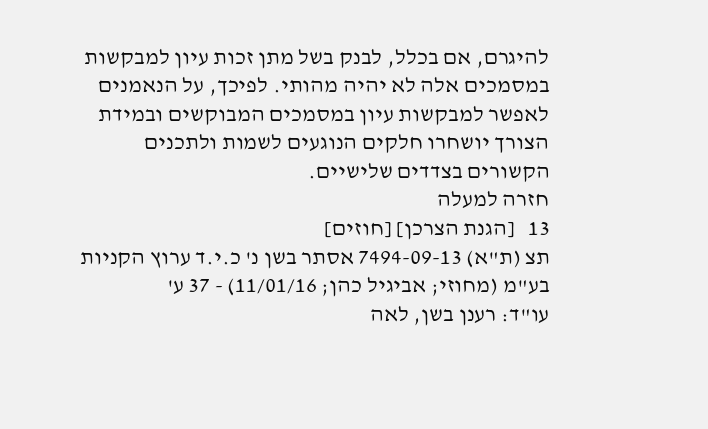להיגרם, אם בכלל, לבנק בשל מתן זכות עיון למבקשות במסמכים אלה לא יהיה מהותי. לפיכך, על הנאמנים לאפשר למבקשות עיון במסמכים המבוקשים ובמידת הצורך יושחרו חלקים הנוגעים לשמות ולתכנים הקשורים בצדדים שלישיים.
חזרה למעלה
13   [הגנת הצרכן] [חוזים]
תצ (ת"א) 7494-09-13 אסתר בשן נ' כ.י.ד ערוץ הקניות בע"מ (מחוזי; אביגיל כהן; 11/01/16) - 37 ע'
עו"ד: רענן בשן, לאה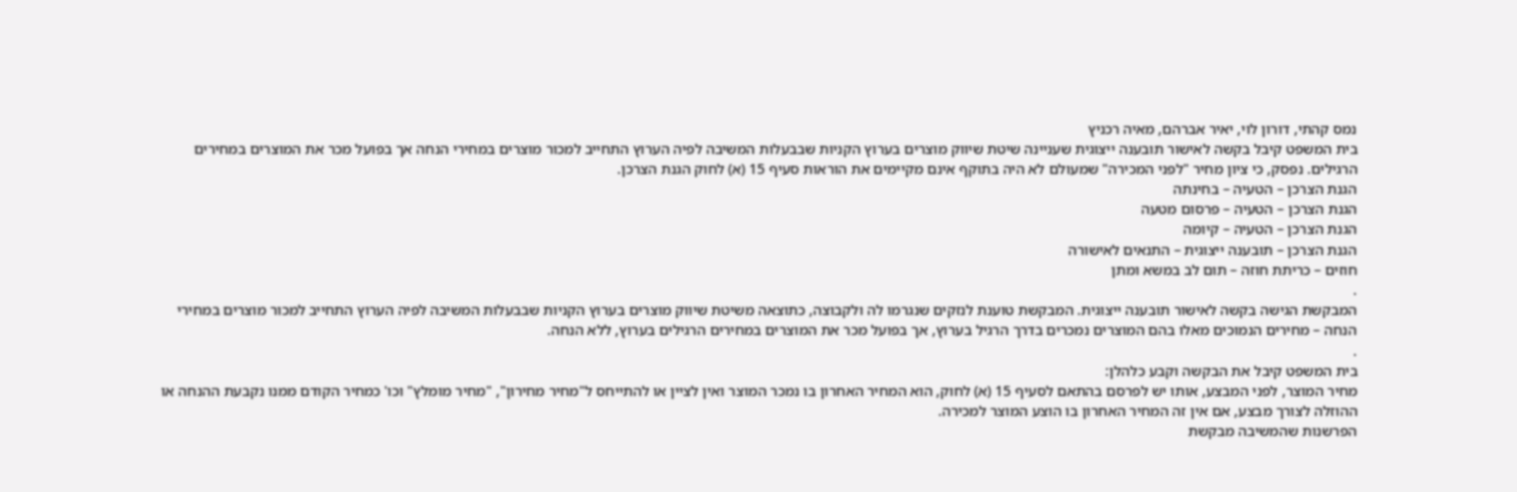נמס קהתי, דורון לוי, יאיר אברהם, מאיה רכניץ
בית המשפט קיבל בקשה לאישור תובענה ייצוגית שעניינה שיטת שיווק מוצרים בערוץ הקניות שבבעלות המשיבה לפיה הערוץ התחייב למכור מוצרים במחירי הנחה אך בפועל מכר את המוצרים במחירים הרגילים. נפסק, כי ציון מחיר "לפני המכירה" שמעולם לא היה בתוקף אינם מקיימים את הוראות סעיף 15 (א) לחוק הגנת הצרכן.
הגנת הצרכן – הטעיה – בחינתה
הגנת הצרכן – הטעיה – פרסום מטעה
הגנת הצרכן – הטעיה – קיומה
הגנת הצרכן – תובענה ייצוגית – התנאים לאישורה
חוזים – כריתת חוזה – תום לב במשא ומתן
.
המבקשת הגישה בקשה לאישור תובענה ייצוגית. המבקשת טוענת לנזקים שנגרמו לה ולקבוצה, כתוצאה משיטת שיווק מוצרים בערוץ הקניות שבבעלות המשיבה לפיה הערוץ התחייב למכור מוצרים במחירי הנחה – מחירים הנמוכים מאלו בהם המוצרים נמכרים בדרך הרגיל בערוץ, אך בפועל מכר את המוצרים במחירים הרגילים בערוץ, ללא הנחה.
.
בית המשפט קיבל את הבקשה וקבע כלהלן:
מחיר המוצר, לפני המבצע, אותו יש לפרסם בהתאם לסעיף 15 (א) לחוק, הוא המחיר האחרון בו נמכר המוצר ואין לציין או להתייחס ל"מחיר מחירון", "מחיר מומלץ" וכו' כמחיר הקודם ממנו נקבעת ההנחה או ההוזלה לצורך מבצע, אם אין זה המחיר האחרון בו הוצע המוצר למכירה.
הפרשנות שהמשיבה מבקשת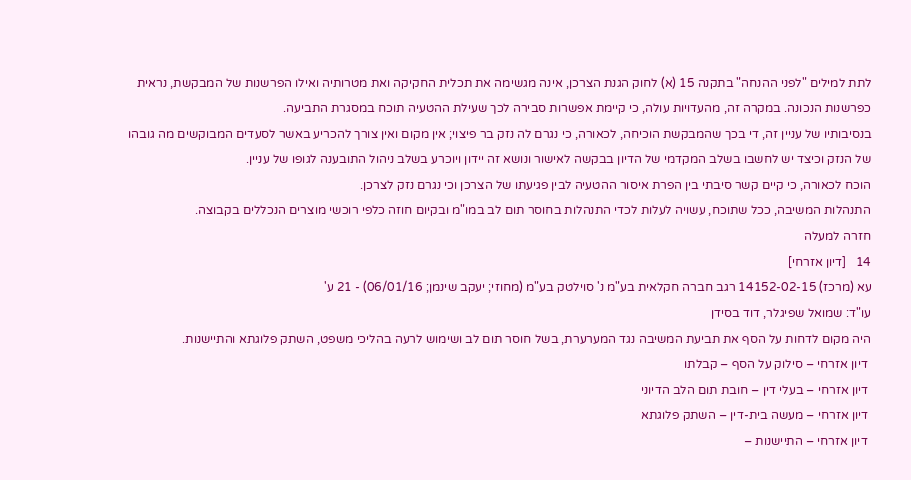לתת למילים "לפני ההנחה" בתקנה 15 (א) לחוק הגנת הצרכן, אינה מגשימה את תכלית החקיקה ואת מטרותיה ואילו הפרשנות של המבקשת, נראית כפרשנות הנכונה. במקרה זה, מהעדויות עולה, כי קיימת אפשרות סבירה לכך שעילת ההטעיה תוכח במסגרת התביעה.
בנסיבותיו של עניין זה, די בכך שהמבקשת הוכיחה, לכאורה, כי נגרם לה נזק בר פיצוי; אין מקום ואין צורך להכריע באשר לסעדים המבוקשים מה גובהו של הנזק וכיצד יש לחשבו בשלב המקדמי של הדיון בבקשה לאישור ונושא זה יידון ויוכרע בשלב ניהול התובענה לגופו של עניין.
הוכח לכאורה, כי קיים קשר סיבתי בין הפרת איסור ההטעיה לבין פגיעתו של הצרכן וכי נגרם נזק לצרכן.
התנהלות המשיבה, ככל שתוכח, עשויה לעלות לכדי התנהלות בחוסר תום לב במו"מ ובקיום חוזה כלפי רוכשי מוצרים הנכללים בקבוצה.
חזרה למעלה
14   [דיון אזרחי]
עא (מרכז) 14152-02-15 רגב חברה חקלאית בע"מ נ' סוילטק בע"מ (מחוזי; יעקב שינמן; 06/01/16) - 21 ע'
עו"ד: שמואל שפיגלר, דוד בסידן
היה מקום לדחות על הסף את תביעת המשיבה נגד המערערת, בשל חוסר תום לב ושימוש לרעה בהליכי משפט, השתק פלוגתא והתיישנות.
 דיון אזרחי – סילוק על הסף – קבלתו
 דיון אזרחי – בעלי דין – חובת תום הלב הדיוני
 דיון אזרחי – מעשה בית-דין – השתק פלוגתא
 דיון אזרחי – התיישנות –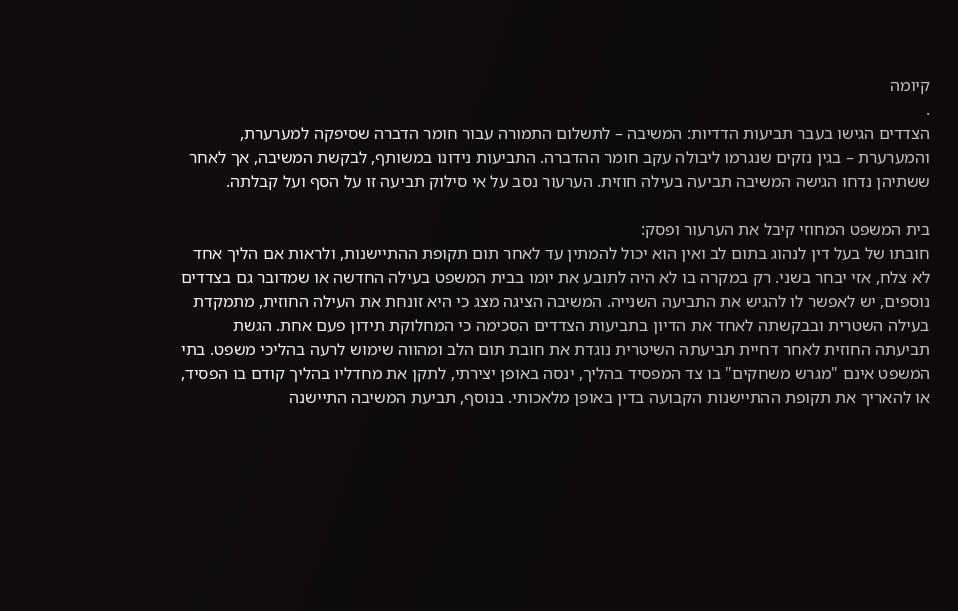קיומה
.
הצדדים הגישו בעבר תביעות הדדיות: המשיבה – לתשלום התמורה עבור חומר הדברה שסיפקה למערערת, והמערערת – בגין נזקים שנגרמו ליבולה עקב חומר ההדברה. התביעות נידונו במשותף, לבקשת המשיבה, אך לאחר ששתיהן נדחו הגישה המשיבה תביעה בעילה חוזית. הערעור נסב על אי סילוק תביעה זו על הסף ועל קבלתה.

בית המשפט המחוזי קיבל את הערעור ופסק:
חובתו של בעל דין לנהוג בתום לב ואין הוא יכול להמתין עד לאחר תום תקופת ההתיישנות, ולראות אם הליך אחד לא צלח, אזי יבחר בשני. רק במקרה בו לא היה לתובע את יומו בבית המשפט בעילה החדשה או שמדובר גם בצדדים נוספים, יש לאפשר לו להגיש את התביעה השנייה. המשיבה הציגה מצג כי היא זונחת את העילה החוזית, מתמקדת בעילה השטרית ובבקשתה לאחד את הדיון בתביעות הצדדים הסכימה כי המחלוקת תידון פעם אחת. הגשת תביעתה החוזית לאחר דחיית תביעתה השיטרית נוגדת את חובת תום הלב ומהווה שימוש לרעה בהליכי משפט. בתי המשפט אינם "מגרש משחקים" בו צד המפסיד בהליך, ינסה באופן יצירתי, לתקן את מחדליו בהליך קודם בו הפסיד, או להאריך את תקופת ההתיישנות הקבועה בדין באופן מלאכותי. בנוסף, תביעת המשיבה התיישנה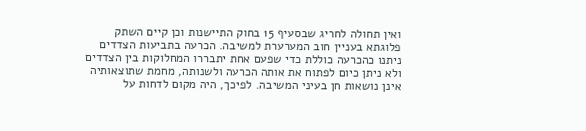ואין תחולה לחריג שבסעיף 15 בחוק התיישנות וכן קיים השתק פלוגתא בעניין חוב המערערת למשיבה. הכרעה בתביעות הצדדים ניתנו כהכרעה כוללת כדי שפעם אחת יתבררו המחלוקות בין הצדדים ולא ניתן כיום לפתוח את אותה הכרעה ולשנותה, מחמת שתוצאותיה אינן נושאות חן בעיני המשיבה. לפיכך, היה מקום לדחות על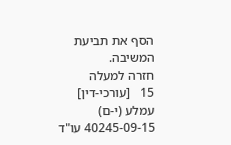הסף את תביעת המשיבה.
חזרה למעלה
15   [עורכי-דין]
עמלע (י-ם) 40245-09-15 עו"ד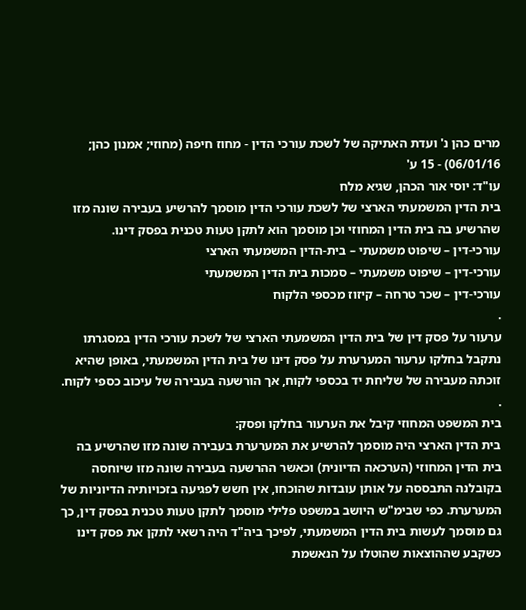מרים כהן נ' ועדת האתיקה של לשכת עורכי הדין - מחוז חיפה (מחוזי; אמנון כהן; 06/01/16) - 15 ע'
עו"ד: יוסי אור הכהן, שגיא מלח
בית הדין המשמעתי הארצי של לשכת עורכי הדין מוסמך להרשיע בעבירה שונה מזו שהרשיע בה בית הדין המחוזי וכן מוסמך הוא לתקן טעות טכנית בפסק דינו.
עורכי-דין – שיפוט משמעתי – בית-הדין המשמעתי הארצי
עורכי-דין – שיפוט משמעתי – סמכות בית הדין המשמעתי
עורכי-דין – שכר טרחה – קיזוז מכספי הלקוח
.
ערעור על פסק דין של בית הדין המשמעתי הארצי של לשכת עורכי הדין במסגרתו נתקבל בחלקו ערעור המערערת על פסק דינו של בית הדין המשמעתי, באופן שהיא זוכתה מעבירה של שליחת יד בכספי לקוח, אך הורשעה בעבירה של עיכוב כספי לקוח.
.
בית המשפט המחוזי קיבל את הערעור בחלקו ופסק:
בית הדין הארצי היה מוסמך להרשיע את המערערת בעבירה שונה מזו שהרשיע בה בית הדין המחוזי (הערכאה הדיונית) וכאשר ההרשעה בעבירה שונה מזו שיוחסה בקובלנה התבססה על אותן עובדות שהוכחו, אין חשש לפגיעה בזכויותיה הדיוניות של המערערת. כפי שבימ"ש היושב במשפט פלילי מוסמך לתקן טעות טכנית בפסק דין, כך גם מוסמך לעשות בית הדין המשמעתי, לפיכך ביה"ד היה רשאי לתקן את פסק דינו כשקבע שההוצאות שהוטלו על הנאשמת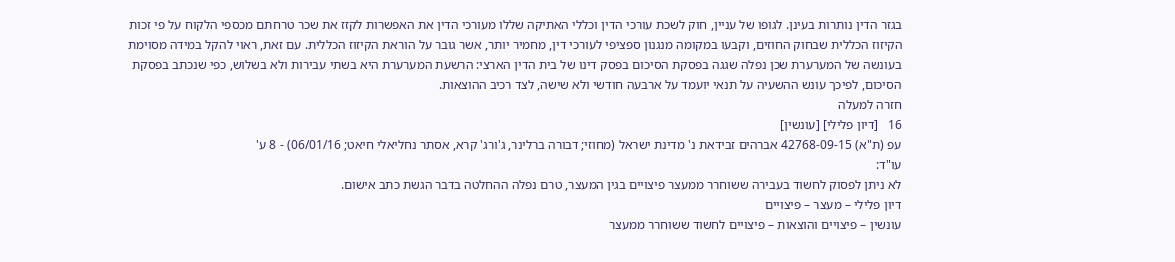בגזר הדין נותרות בעינן. לגופו של עניין, חוק לשכת עורכי הדין וכללי האתיקה שללו מעורכי הדין את האפשרות לקזז את שכר טרחתם מכספי הלקוח על פי זכות הקיזוז הכללית שבחוק החוזים, וקבעו במקומה מנגנון ספציפי לעורכי דין, מחמיר יותר, אשר גובר על הוראת הקיזוז הכללית. עם זאת, ראוי להקל במידה מסוימת בעונשה של המערערת שכן נפלה שגגה בפסקת הסיכום בפסק דינו של בית הדין הארצי: הרשעת המערערת היא בשתי עבירות ולא בשלוש, כפי שנכתב בפסקת הסיכום, לפיכך עונש ההשעיה על תנאי יועמד על ארבעה חודשי ולא שישה, לצד רכיב ההוצאות.
חזרה למעלה
16   [דיון פלילי] [עונשין]
עפ (ת"א) 42768-09-15 אברהים זבידאת נ' מדינת ישראל (מחוזי; דבורה ברלינר, ג'ורג' קרא, אסתר נחליאלי חיאט; 06/01/16) - 8 ע'
עו"ד:
לא ניתן לפסוק לחשוד בעבירה ששוחרר ממעצר פיצויים בגין המעצר, טרם נפלה ההחלטה בדבר הגשת כתב אישום.
דיון פלילי – מעצר – פיצויים
עונשין – פיצויים והוצאות – פיצויים לחשוד ששוחרר ממעצר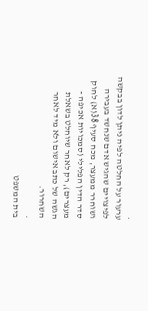.
ערעור על החלטה לפיה ניתן לדון בבקשה לפיצויים שהגיש אדם שנחשד בעבירה ושוחרר ממעצר, מכח סעיף 38(א) לחוק סדר הדין הפלילי (סמכויות אכיפה - מעצרים), רק לאחר שיוחלט בשאלת הגשה של כתב אישום ולא מיד לאחר השחרור.
.
בית המשפט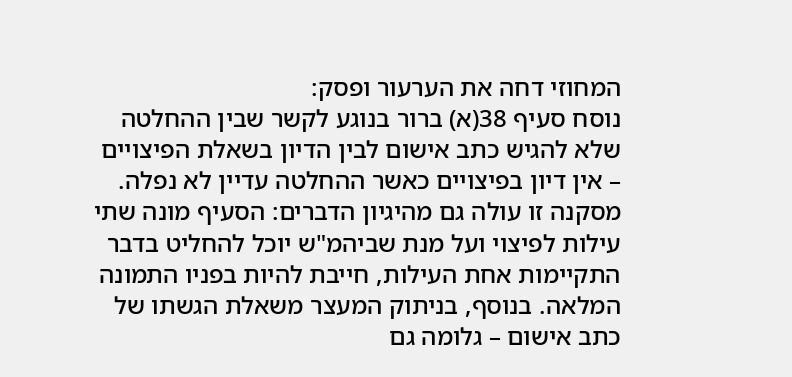המחוזי דחה את הערעור ופסק:
נוסח סעיף 38(א) ברור בנוגע לקשר שבין ההחלטה שלא להגיש כתב אישום לבין הדיון בשאלת הפיצויים – אין דיון בפיצויים כאשר ההחלטה עדיין לא נפלה. מסקנה זו עולה גם מהיגיון הדברים: הסעיף מונה שתי עילות לפיצוי ועל מנת שביהמ"ש יוכל להחליט בדבר התקיימות אחת העילות, חייבת להיות בפניו התמונה המלאה. בנוסף, בניתוק המעצר משאלת הגשתו של כתב אישום – גלומה גם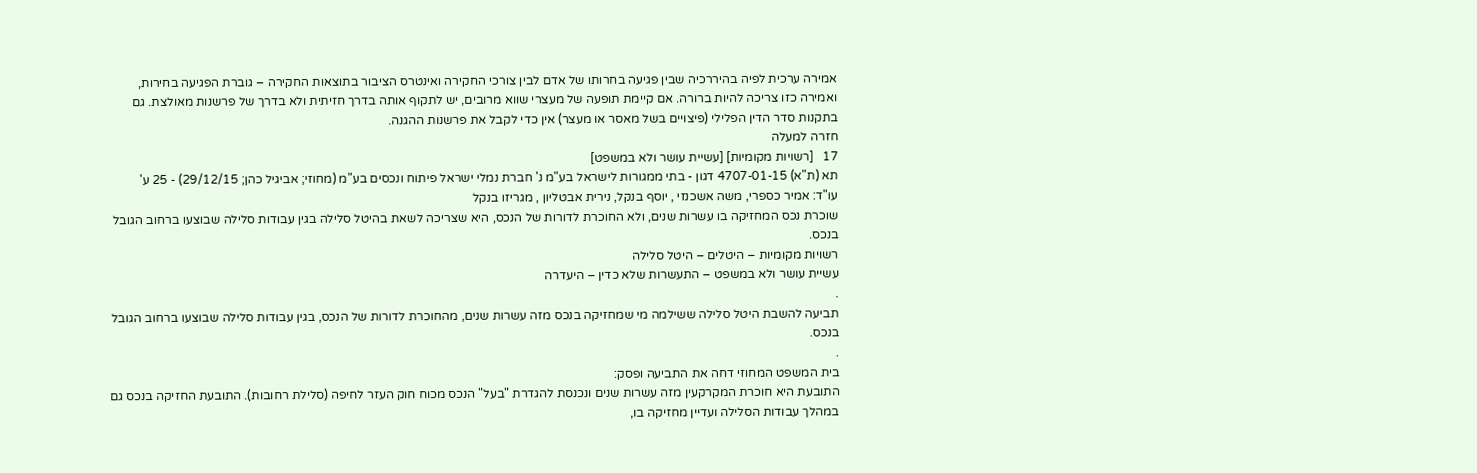אמירה ערכית לפיה בהיררכיה שבין פגיעה בחרותו של אדם לבין צורכי החקירה ואינטרס הציבור בתוצאות החקירה – גוברת הפגיעה בחירות, ואמירה כזו צריכה להיות ברורה. אם קיימת תופעה של מעצרי שווא מרובים, יש לתקוף אותה בדרך חזיתית ולא בדרך של פרשנות מאולצת. גם בתקנות סדר הדין הפלילי (פיצויים בשל מאסר או מעצר) אין כדי לקבל את פרשנות ההגנה.
חזרה למעלה
17   [רשויות מקומיות] [עשיית עושר ולא במשפט]
תא (ת"א) 4707-01-15 דגון - בתי ממגורות לישראל בע"מ נ' חברת נמלי ישראל פיתוח ונכסים בע"מ (מחוזי; אביגיל כהן; 29/12/15) - 25 ע'
עו"ד: אמיר כספרי, משה אשכנזי , יוסף בנקל, נירית אבטליון , מגריזו בנקל
שוכרת נכס המחזיקה בו עשרות שנים, ולא החוכרת לדורות של הנכס, היא שצריכה לשאת בהיטל סלילה בגין עבודות סלילה שבוצעו ברחוב הגובל בנכס.
רשויות מקומיות – היטלים – היטל סלילה
עשיית עושר ולא במשפט – התעשרות שלא כדין – היעדרה
.
תביעה להשבת היטל סלילה ששילמה מי שמחזיקה בנכס מזה עשרות שנים, מהחוכרת לדורות של הנכס, בגין עבודות סלילה שבוצעו ברחוב הגובל בנכס.
.
בית המשפט המחוזי דחה את התביעה ופסק:
התובעת היא חוכרת המקרקעין מזה עשרות שנים ונכנסת להגדרת "בעל" הנכס מכוח חוק העזר לחיפה (סלילת רחובות). התובעת החזיקה בנכס גם במהלך עבודות הסלילה ועדיין מחזיקה בו,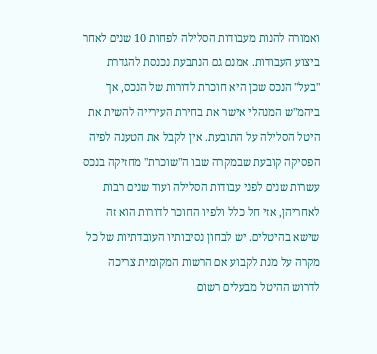ואמורה להנות מעבודות הסלילה לפחות 10 שנים לאחר ביצוע העבודות. אמנם גם הנתבעת נכנסת להגדרת "בעל" הנכס שכן היא חוכרת לדורות של הנכס, אך ביהמ"ש המנהלי אישר את בחירת העירייה להשית את היטל הסלילה על התובעת. אין לקבל את הטענה לפיה הפסיקה קובעת שבמקרה שבו ה"שוכרת" מחזיקה בנכס עשרות שנים לפני עבודות הסלילה ועוד שנים רבות לאחריהן, אזי חל כלל ולפיו החוכר לדורות הוא זה שישא בהיטלים. יש לבחון נסיבותיו העובדתיות של כל מקרה על מנת לקבוע אם הרשות המקומית צריכה לדרוש ההיטל מבעלים רשום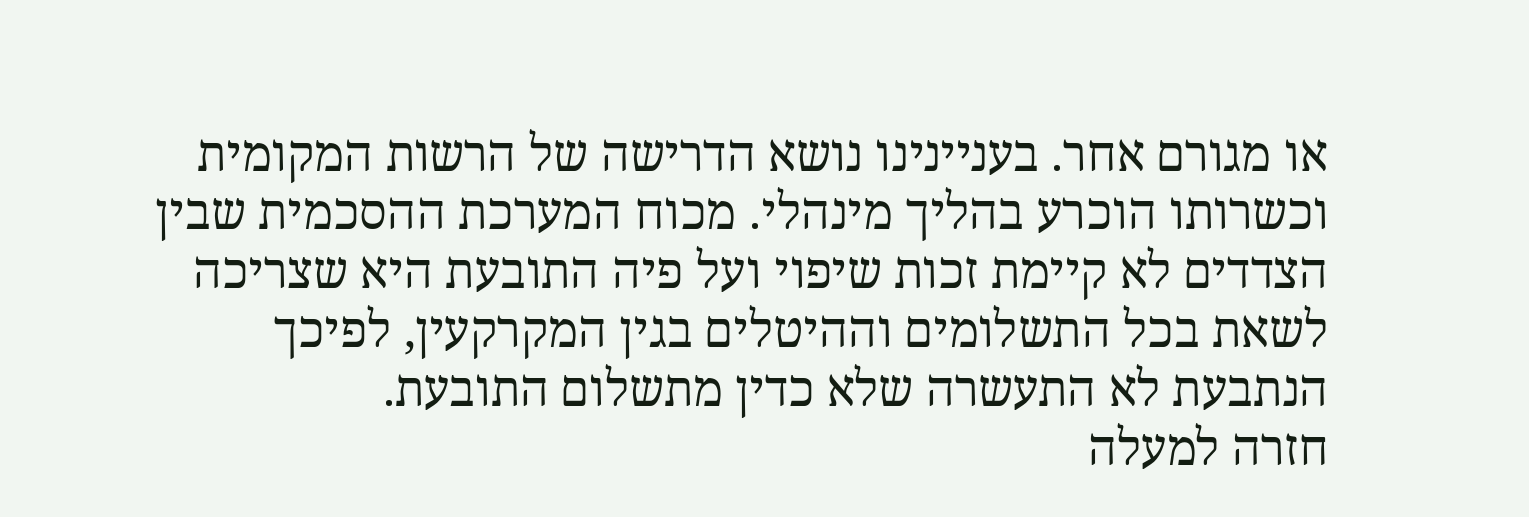או מגורם אחר. בעניינינו נושא הדרישה של הרשות המקומית וכשרותו הוכרע בהליך מינהלי. מכוח המערכת ההסכמית שבין הצדדים לא קיימת זכות שיפוי ועל פיה התובעת היא שצריכה לשאת בכל התשלומים וההיטלים בגין המקרקעין, לפיכך הנתבעת לא התעשרה שלא כדין מתשלום התובעת.
חזרה למעלה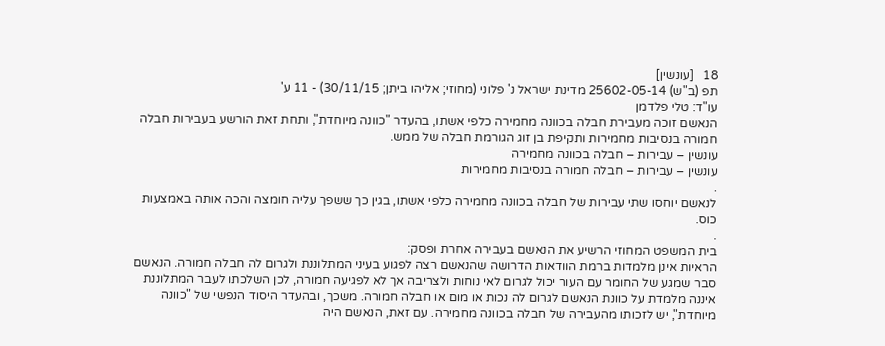18   [עונשין]
תפ (ב"ש) 25602-05-14 מדינת ישראל נ' פלוני (מחוזי; אליהו ביתן; 30/11/15) - 11 ע'
עו"ד: טלי פלדמן
הנאשם זוכה מעבירת חבלה בכוונה מחמירה כלפי אשתו, בהעדר "כוונה מיוחדת", ותחת זאת הורשע בעבירות חבלה חמורה בנסיבות מחמירות ותקיפת בן זוג הגורמת חבלה של ממש.
עונשין – עבירות – חבלה בכוונה מחמירה
עונשין – עבירות – חבלה חמורה בנסיבות מחמירות
.
לנאשם יוחסו שתי עבירות של חבלה בכוונה מחמירה כלפי אשתו, בגין כך ששפך עליה חומצה והכה אותה באמצעות כוס.
.
בית המשפט המחוזי הרשיע את הנאשם בעבירה אחרת ופסק:
הראיות אינן מלמדות ברמת הוודאות הדרושה שהנאשם רצה לפגוע בעיני המתלוננת ולגרום לה חבלה חמורה. הנאשם סבר שמגע של החומר עם העור יכול לגרום לאי נוחות ולצריבה אך לא לפגיעה חמורה, לכן השלכתו לעבר המתלוננת איננה מלמדת על כוונת הנאשם לגרום לה נכות או מום או חבלה חמורה. משכך, ובהעדר היסוד הנפשי של "כוונה מיוחדת", יש לזכותו מהעבירה של חבלה בכוונה מחמירה. עם זאת, הנאשם היה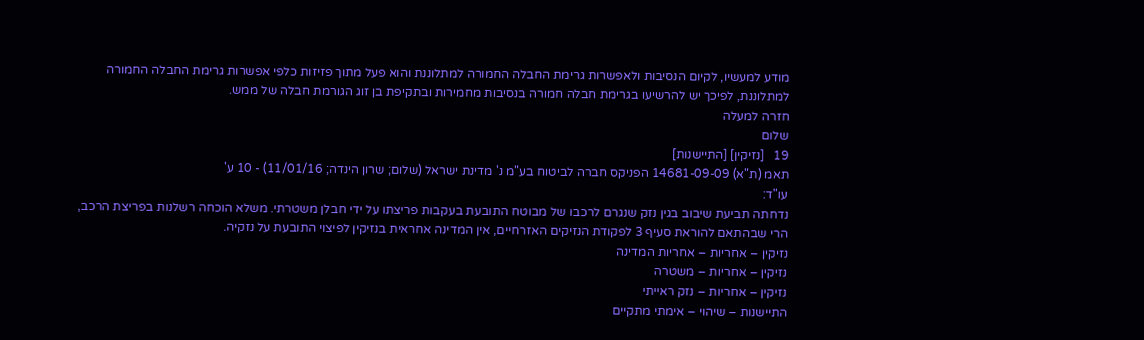מודע למעשיו, לקיום הנסיבות ולאפשרות גרימת החבלה החמורה למתלוננת והוא פעל מתוך פזיזות כלפי אפשרות גרימת החבלה החמורה למתלוננת, לפיכך יש להרשיעו בגרימת חבלה חמורה בנסיבות מחמירות ובתקיפת בן זוג הגורמת חבלה של ממש.
חזרה למעלה
שלום
19   [נזיקין] [התיישנות]
תאמ (ת"א) 14681-09-09 הפניקס חברה לביטוח בע"מ נ' מדינת ישראל (שלום; שרון הינדה; 11/01/16) - 10 ע'
עו"ד:
נדחתה תביעת שיבוב בגין נזק שנגרם לרכבו של מבוטח התובעת בעקבות פריצתו על ידי חבלן משטרתי. משלא הוכחה רשלנות בפריצת הרכב, הרי שבהתאם להוראת סעיף 3 לפקודת הנזיקים האזרחיים, אין המדינה אחראית בנזיקין לפיצוי התובעת על נזקיה.
נזיקין – אחריות – אחריות המדינה
נזיקין – אחריות – משטרה
נזיקין – אחריות – נזק ראייתי
התיישנות – שיהוי – אימתי מתקיים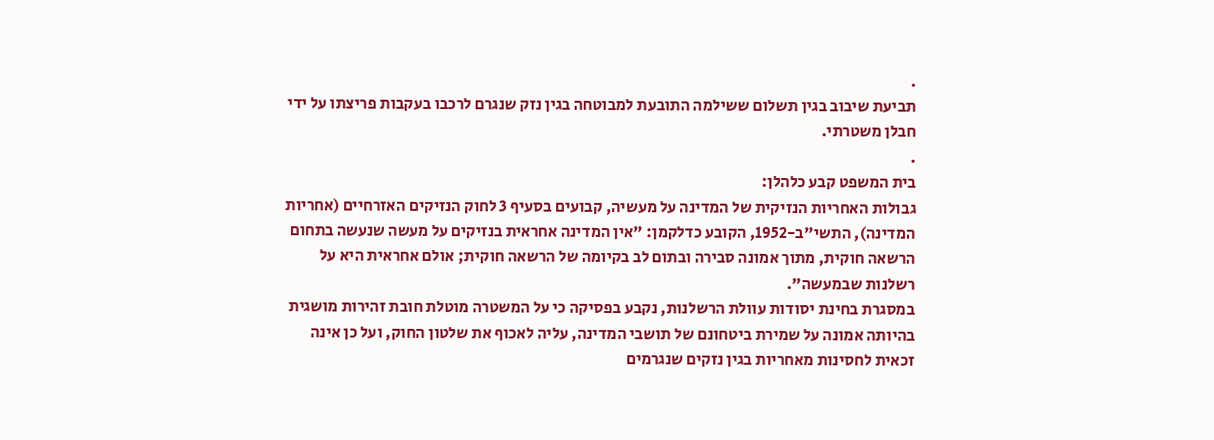.
תביעת שיבוב בגין תשלום ששילמה התובעת למבוטחה בגין נזק שנגרם לרכבו בעקבות פריצתו על ידי חבלן משטרתי.
.
בית המשפט קבע כלהלן:
גבולות האחריות הנזיקית של המדינה על מעשיה, קבועים בסעיף 3 לחוק הנזיקים האזרחיים (אחריות המדינה), התשי"ב-1952, הקובע כדלקמן: "אין המדינה אחראית בנזיקים על מעשה שנעשה בתחום הרשאה חוקית, מתוך אמונה סבירה ובתום לב בקיומה של הרשאה חוקית; אולם אחראית היא על רשלנות שבמעשה".
במסגרת בחינת יסודות עוולת הרשלנות, נקבע בפסיקה כי על המשטרה מוטלת חובת זהירות מושגית בהיותה אמונה על שמירת ביטחונם של תושבי המדינה, עליה לאכוף את שלטון החוק, ועל כן אינה זכאית לחסינות מאחריות בגין נזקים שנגרמים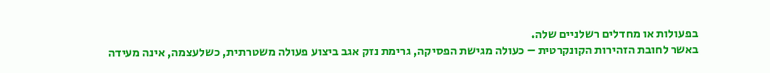בפעולות או מחדלים רשלניים שלה.
באשר לחובת הזהירות הקונקרטית – כעולה מגישת הפסיקה, גרימת נזק אגב ביצוע פעולה משטרתית, כשלעצמה, אינה מעידה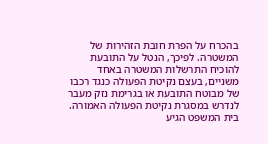בהכרח על הפרת חובת הזהירות של המשטרה. לפיכך, הנטל על התובעת להוכיח התרשלות המשטרה באחד משניים, בעצם נקיטת הפעולה כנגד רכבו של מבוטח התובעת או בגרימת נזק מעבר לנדרש במסגרת נקיטת הפעולה האמורה.
בית המשפט הגיע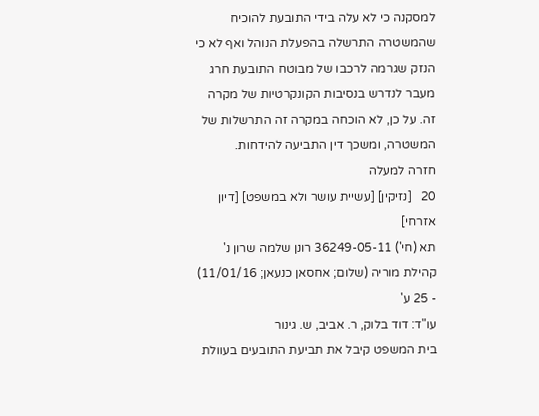למסקנה כי לא עלה בידי התובעת להוכיח שהמשטרה התרשלה בהפעלת הנוהל ואף לא כי הנזק שגרמה לרכבו של מבוטח התובעת חרג מעבר לנדרש בנסיבות הקונקרטיות של מקרה זה. על כן, לא הוכחה במקרה זה התרשלות של המשטרה, ומשכך דין התביעה להידחות.
חזרה למעלה
20   [נזיקין] [עשיית עושר ולא במשפט] [דיון אזרחי]
תא (חי') 36249-05-11 רונן שלמה שרון נ' קהילת מוריה (שלום; אחסאן כנעאן; 11/01/16) - 25 ע'
עו"ד: דוד בלוק, ר. אביב, ש. גינור
בית המשפט קיבל את תביעת התובעים בעוולת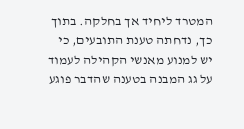המטרד ליחיד אך בחלקה. בתוך כך, נדחתה טענת התובעים, כי יש למנוע מאנשי הקהילה לעמוד על גג המבנה בטענה שהדבר פוגע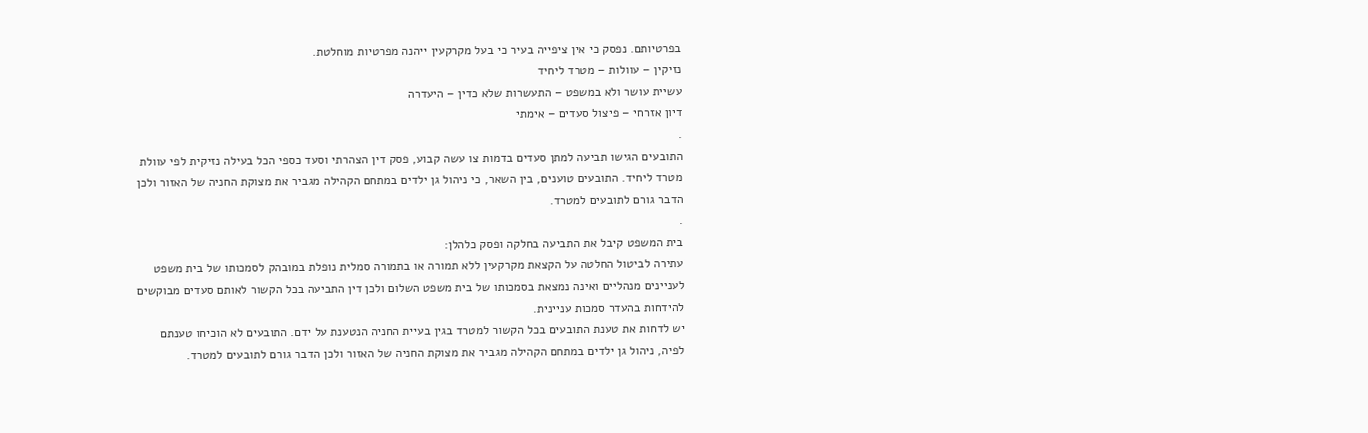בפרטיותם. נפסק כי אין ציפייה בעיר כי בעל מקרקעין ייהנה מפרטיות מוחלטת.
נזיקין – עוולות – מטרד ליחיד
עשיית עושר ולא במשפט – התעשרות שלא כדין – היעדרה
דיון אזרחי – פיצול סעדים – אימתי
.
התובעים הגישו תביעה למתן סעדים בדמות צו עשה קבוע, פסק דין הצהרתי וסעד כספי הכל בעילה נזיקית לפי עוולת מטרד ליחיד. התובעים טוענים, בין השאר, כי ניהול גן ילדים במתחם הקהילה מגביר את מצוקת החניה של האזור ולכן הדבר גורם לתובעים למטרד.
.
בית המשפט קיבל את התביעה בחלקה ופסק כלהלן:
עתירה לביטול החלטה על הקצאת מקרקעין ללא תמורה או בתמורה סמלית נופלת במובהק לסמכותו של בית משפט לעניינים מנהליים ואינה נמצאת בסמכותו של בית משפט השלום ולכן דין התביעה בכל הקשור לאותם סעדים מבוקשים להידחות בהעדר סמכות עניינית.
יש לדחות את טענת התובעים בכל הקשור למטרד בגין בעיית החניה הנטענת על ידם. התובעים לא הוכיחו טענתם לפיה, ניהול גן ילדים במתחם הקהילה מגביר את מצוקת החניה של האזור ולכן הדבר גורם לתובעים למטרד.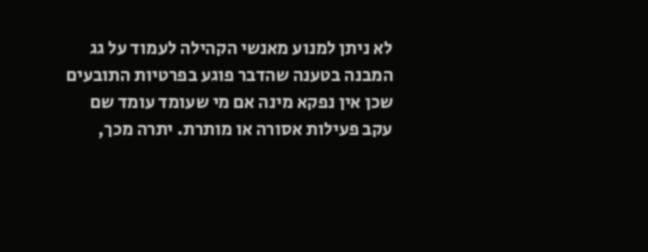לא ניתן למנוע מאנשי הקהילה לעמוד על גג המבנה בטענה שהדבר פוגע בפרטיות התובעים שכן אין נפקא מינה אם מי שעומד עומד שם עקב פעילות אסורה או מותרת. יתרה מכך,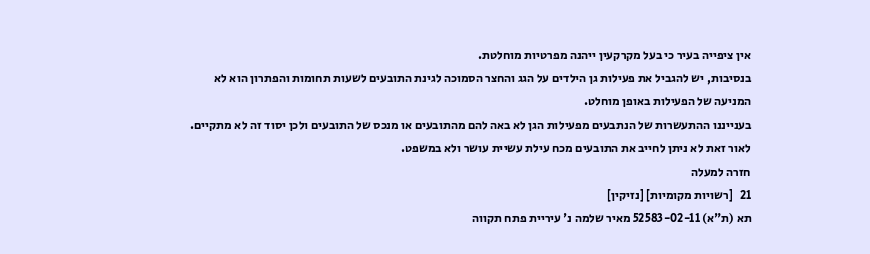אין ציפייה בעיר כי בעל מקרקעין ייהנה מפרטיות מוחלטת.
בנסיבות, יש להגביל את פעילות גן הילדים על הגג והחצר הסמוכה לגינת התובעים לשעות תחומות והפתרון הוא לא המניעה של הפעילות באופן מוחלט.
בענייננו ההתעשרות של הנתבעים מפעילות הגן לא באה להם מהתובעים או מנכס של התובעים ולכן יסוד זה לא מתקיים. לאור זאת לא ניתן לחייב את התובעים מכח עילת עשיית עושר ולא במשפט.
חזרה למעלה
21   [רשויות מקומיות] [נזיקין]
תא (ת"א) 52583-02-11 מאיר שלמה נ' עיריית פתח תקווה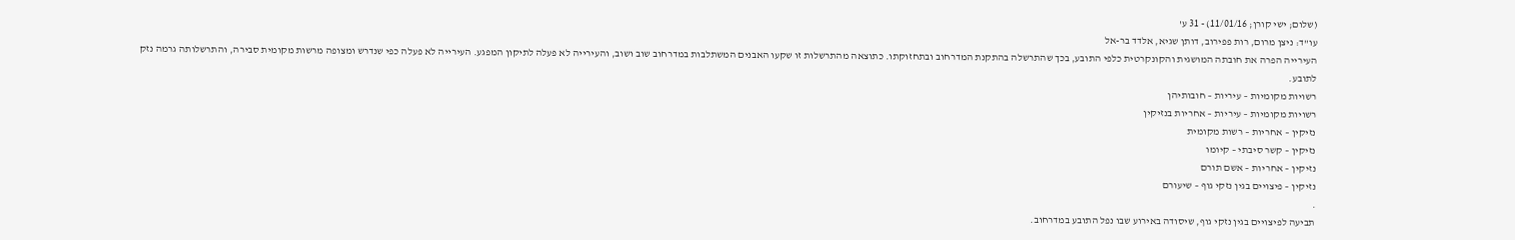(שלום; ישי קורן; 11/01/16) - 31 ע'
עו"ד: ניצן מרום, רות פפירוב, דותן שגיא, אלדד בר-אל
העירייה הפרה את חובתה המושגית והקונקרטית כלפי התובע, בכך שהתרשלה בהתקנת המדרחוב ובתחזוקתו. כתוצאה מהתרשלות זו שקעו האבנים המשתלבות במדרחוב שוב ושוב, והעירייה לא פעלה לתיקון המפגע. העירייה לא פעלה כפי שנדרש ומצופה מרשות מקומית סבירה, והתרשלותה גרמה נזק לתובע.
רשויות מקומיות – עיריות – חובותיהן
רשויות מקומיות – עיריות – אחריות בנזיקין
נזיקין – אחריות – רשות מקומית
נזיקין – קשר סיבתי – קיומו
נזיקין – אחריות – אשם תורם
נזיקין – פיצויים בגין נזקי גוף – שיעורם
.
תביעה לפיצויים בגין נזקי גוף, שיסודה באירוע שבו נפל התובע במדרחוב.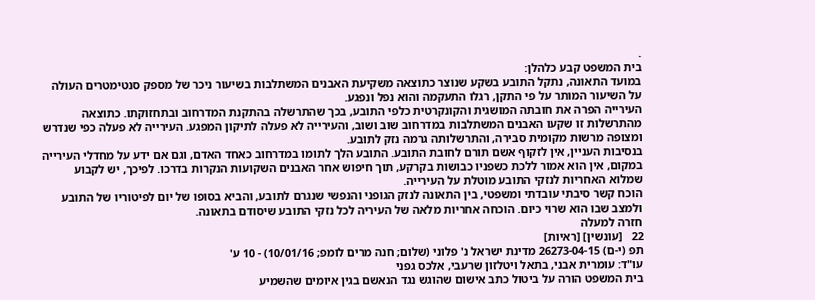.
בית המשפט קבע כלהלן:
במועד התאונה, נתקל התובע בשקע שנוצר כתוצאה משקיעת האבנים המשתלבות בשיעור ניכר של מספק סנטימטרים העולה על השיעור המותר על פי התקן, רגלו התעקמה והוא נפל ונפגע.
העירייה הפרה את חובתה המושגית והקונקרטית כלפי התובע, בכך שהתרשלה בהתקנת המדרחוב ובתחזוקתו. כתוצאה מהתרשלות זו שקעו האבנים המשתלבות במדרחוב שוב ושוב, והעירייה לא פעלה לתיקון המפגע. העירייה לא פעלה כפי שנדרש ומצופה מרשות מקומית סבירה, והתרשלותה גרמה נזק לתובע.
בנסיבות העניין, אין לזקוף אשם תורם לחובת התובע. התובע הלך לתומו במדרחוב כאחד האדם, וגם אם ידע על מחדלי העירייה במקום, אין הוא אמור ללכת כשפניו כבושות בקרקע, תוך חיפוש אחר האבנים השקועות הנקרות בדרכו. לפיכך, יש לקבוע שמלוא האחריות לנזקי התובע מוטלת על העירייה.
הוכח קשר סיבתי עובדתי ומשפטי, בין התאונה לנזק הגופני והנפשי שנגרם לתובע, והביא בסופו של יום לפיטוריו של התובע ולמצב שבו הוא שרוי כיום. הוכחה אחריות מלאה של העיריה לכל נזקי התובע שיסודם בתאונה.
חזרה למעלה
22   [עונשין] [ראיות]
תפ (י-ם) 26273-04-15 מדינת ישראל נ' פלוני (שלום; חנה מרים לומפ; 10/01/16) - 10 ע'
עו"ד: עומרית אבני, בתאל ויטלזון שרעבי, אלכס גפני
בית המשפט הורה על ביטול כתב אישום שהוגש נגד הנאשם בגין איומים שהשמיע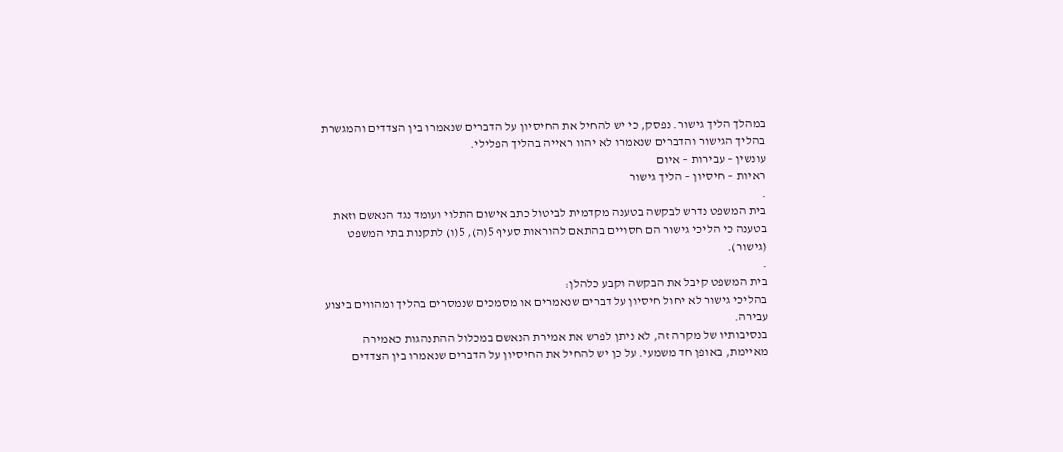במהלך הליך גישור. נפסק, כי יש להחיל את החיסיון על הדברים שנאמרו בין הצדדים והמגשרת בהליך הגישור והדברים שנאמרו לא יהוו ראייה בהליך הפלילי.
עונשין – עבירות – איום
ראיות – חיסיון – הליך גישור
.
בית המשפט נדרש לבקשה בטענה מקדמית לביטול כתב אישום התלוי ועומד נגד הנאשם וזאת בטענה כי הליכי גישור הם חסויים בהתאם להוראות סעיף 5(ה), 5(ו) לתקנות בתי המשפט (גישור).
.
בית המשפט קיבל את הבקשה וקבע כלהלן:
בהליכי גישור לא יחול חיסיון על דברים שנאמרים או מסמכים שנמסרים בהליך ומהווים ביצוע עבירה.
בנסיבותיו של מקרה זה, לא ניתן לפרש את אמירת הנאשם במכלול ההתנהגות כאמירה מאיימת, באופן חד משמעי. על כן יש להחיל את החיסיון על הדברים שנאמרו בין הצדדים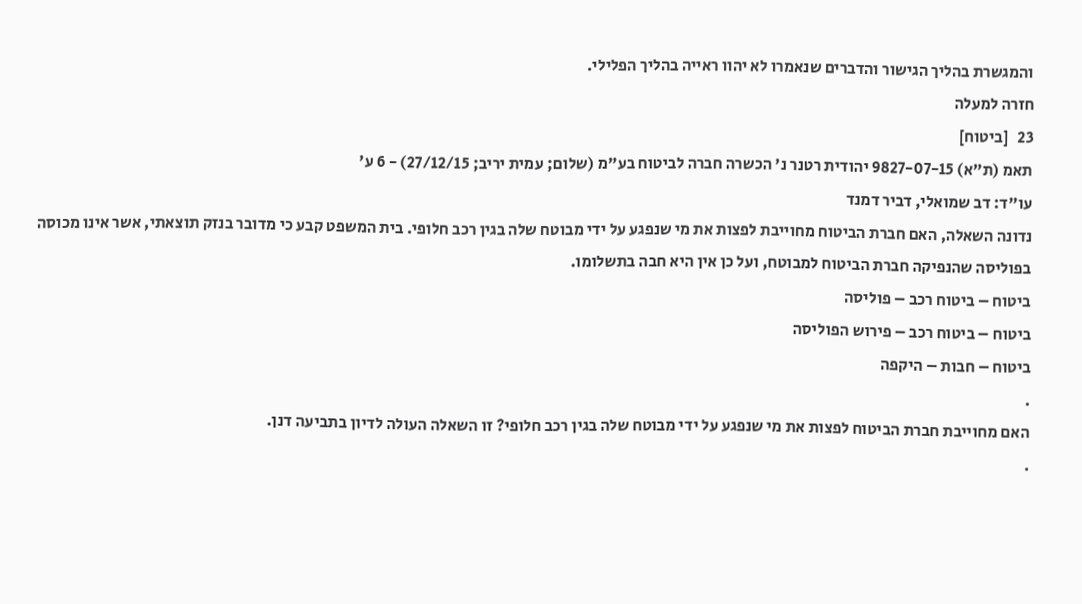והמגשרת בהליך הגישור והדברים שנאמרו לא יהוו ראייה בהליך הפלילי.
חזרה למעלה
23   [ביטוח]
תאמ (ת"א) 9827-07-15 יהודית רטנר נ' הכשרה חברה לביטוח בע"מ (שלום; עמית יריב; 27/12/15) - 6 ע'
עו"ד: דב שמואלי, דביר דמנד
נדונה השאלה, האם חברת הביטוח מחוייבת לפצות את מי שנפגע על ידי מבוטח שלה בגין רכב חלופי. בית המשפט קבע כי מדובר בנזק תוצאתי, אשר אינו מכוסה בפוליסה שהנפיקה חברת הביטוח למבוטח, ועל כן אין היא חבה בתשלומו.
ביטוח – ביטוח רכב – פוליסה
ביטוח – ביטוח רכב – פירוש הפוליסה
ביטוח – חבות – היקפה
.
האם מחוייבת חברת הביטוח לפצות את מי שנפגע על ידי מבוטח שלה בגין רכב חלופי? זו השאלה העולה לדיון בתביעה דנן.
.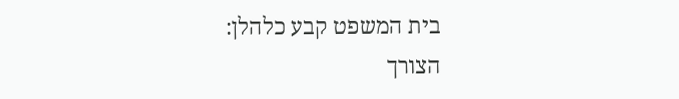בית המשפט קבע כלהלן:
הצורך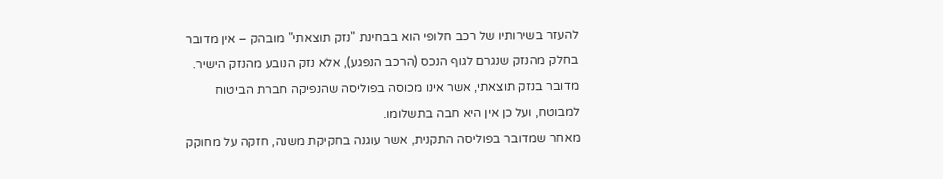להעזר בשירותיו של רכב חלופי הוא בבחינת "נזק תוצאתי" מובהק – אין מדובר בחלק מהנזק שנגרם לגוף הנכס (הרכב הנפגע), אלא נזק הנובע מהנזק הישיר. מדובר בנזק תוצאתי, אשר אינו מכוסה בפוליסה שהנפיקה חברת הביטוח למבוטח, ועל כן אין היא חבה בתשלומו.
מאחר שמדובר בפוליסה התקנית, אשר עוגנה בחקיקת משנה, חזקה על מחוקק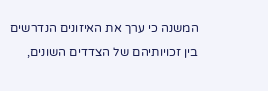המשנה כי ערך את האיזונים הנדרשים בין זכויותיהם של הצדדים השונים,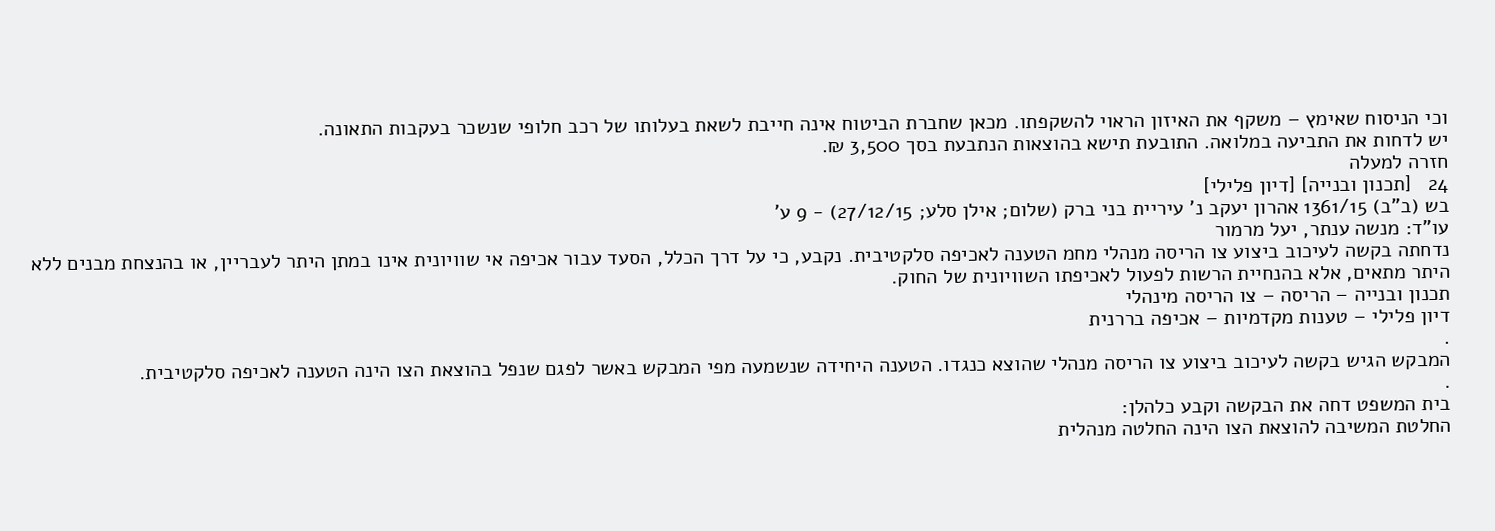וכי הניסוח שאימץ – משקף את האיזון הראוי להשקפתו. מכאן שחברת הביטוח אינה חייבת לשאת בעלותו של רכב חלופי שנשכר בעקבות התאונה.
יש לדחות את התביעה במלואה. התובעת תישא בהוצאות הנתבעת בסך 3,500 ₪.
חזרה למעלה
24   [תכנון ובנייה] [דיון פלילי]
בש (ב"ב) 1361/15 אהרון יעקב נ' עיריית בני ברק (שלום; אילן סלע; 27/12/15) - 9 ע'
עו"ד: מנשה ענתר, יעל מרמור
נדחתה בקשה לעיכוב ביצוע צו הריסה מנהלי מחמ הטענה לאכיפה סלקטיבית. נקבע, כי על דרך הכלל, הסעד עבור אכיפה אי שוויונית אינו במתן היתר לעבריין, או בהנצחת מבנים ללא היתר מתאים, אלא בהנחיית הרשות לפעול לאכיפתו השוויונית של החוק.
תכנון ובנייה – הריסה – צו הריסה מינהלי
דיון פלילי – טענות מקדמיות – אכיפה בררנית
.
המבקש הגיש בקשה לעיכוב ביצוע צו הריסה מנהלי שהוצא כנגדו. הטענה היחידה שנשמעה מפי המבקש באשר לפגם שנפל בהוצאת הצו הינה הטענה לאכיפה סלקטיבית.
.
בית המשפט דחה את הבקשה וקבע כלהלן:
החלטת המשיבה להוצאת הצו הינה החלטה מנהלית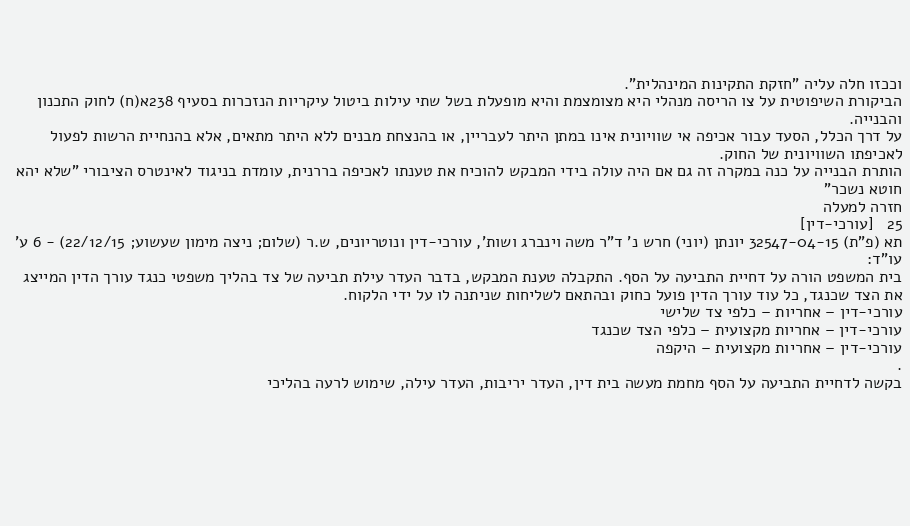וככזו חלה עליה "חזקת התקינות המינהלית".
הביקורת השיפוטית על צו הריסה מנהלי היא מצומצמת והיא מופעלת בשל שתי עילות ביטול עיקריות הנזכרות בסעיף 238א(ח) לחוק התכנון והבנייה.
על דרך הכלל, הסעד עבור אכיפה אי שוויונית אינו במתן היתר לעבריין, או בהנצחת מבנים ללא היתר מתאים, אלא בהנחיית הרשות לפעול לאכיפתו השוויונית של החוק.
הותרת הבנייה על כנה במקרה זה גם אם היה עולה בידי המבקש להוכיח את טענתו לאכיפה בררנית, עומדת בניגוד לאינטרס הציבורי "שלא יהא חוטא נשכר"
חזרה למעלה
25   [עורכי-דין]
תא (פ"ת) 32547-04-15 יונתן (יוני) חרש נ' ד"ר משה וינברג ושות', עורכי-דין ונוטריונים, ש.ר (שלום; ניצה מימון שעשוע; 22/12/15) - 6 ע'
עו"ד:
בית המשפט הורה על דחיית התביעה על הסף. התקבלה טענת המבקש, בדבר העדר עילת תביעה של צד בהליך משפטי כנגד עורך הדין המייצג את הצד שכנגד, כל עוד עורך הדין פועל כחוק ובהתאם לשליחות שניתנה לו על ידי הלקוח.
עורכי-דין – אחריות – כלפי צד שלישי
עורכי-דין – אחריות מקצועית – כלפי הצד שכנגד
עורכי-דין – אחריות מקצועית – היקפה
.
בקשה לדחיית התביעה על הסף מחמת מעשה בית דין, העדר יריבות, העדר עילה, שימוש לרעה בהליכי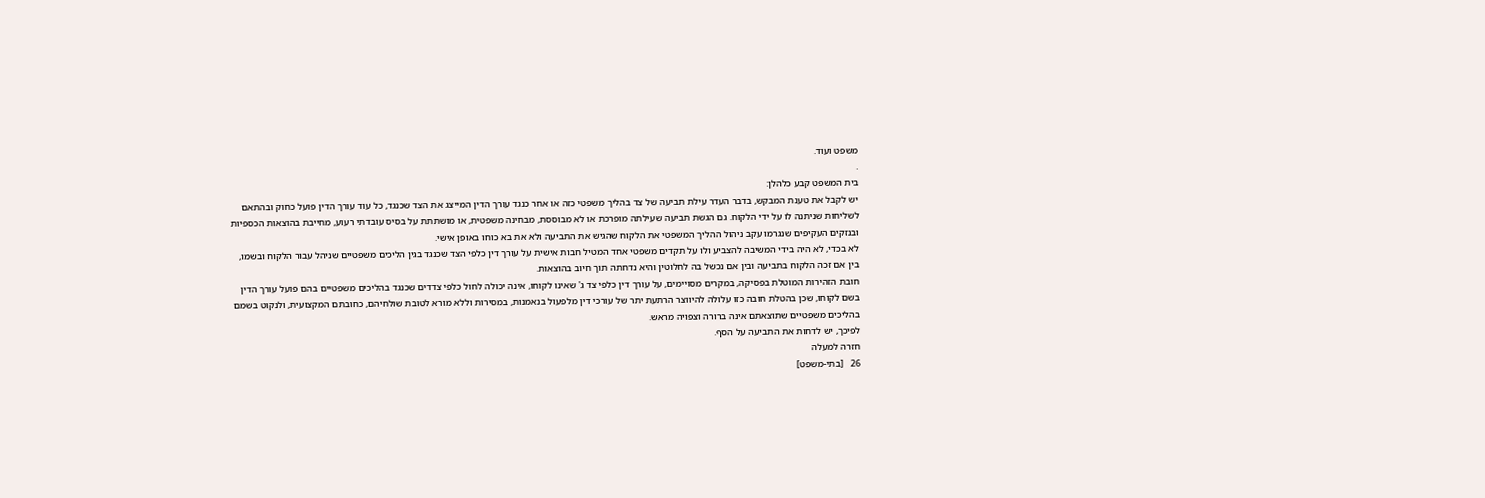משפט ועוד.
.
בית המשפט קבע כלהלן:
יש לקבל את טענת המבקש, בדבר העדר עילת תביעה של צד בהליך משפטי כזה או אחר כנגד עורך הדין המייצג את הצד שכנגד, כל עוד עורך הדין פועל כחוק ובהתאם לשליחות שניתנה לו על ידי הלקוח. גם הגשת תביעה שעילתה מופרכת או לא מבוססת, מבחינה משפטית, או מושתתת על בסיס עובדתי רעוע, מחייבת בהוצאות הכספיות ובנזקים העקיפים שנגרמו עקב ניהול ההליך המשפטי את הלקוח שהגיש את התביעה ולא את בא כוחו באופן אישי.
לא בכדי, לא היה בידי המשיבה להצביע ולו על תקדים משפטי אחד המטיל חבות אישית על עורך דין כלפי הצד שכנגד בגין הליכים משפטיים שניהל עבור הלקוח ובשמו, בין אם זכה הלקוח בתביעה ובין אם נכשל בה לחלוטין והיא נדחתה תוך חיוב בהוצאות.
חובת הזהירות המוטלת בפסיקה, במקרים מסויימים, על עורך דין כלפי צד ג' שאינו לקוחו, אינה יכולה לחול כלפי צדדים שכנגד בהליכים משפטיים בהם פועל עורך הדין בשם לקוחו, שכן בהטלת חובה כזו עלולה להיווצר הרתעת יתר של עורכי דין מלפעול בנאמנות, במסירות וללא מורא לטובת שולחיהם, כחובתם המקצועית, ולנקוט בשמם בהליכים משפטיים שתוצאתם אינה ברורה וצפויה מראש.
לפיכך, יש לדחות את התביעה על הסף.
חזרה למעלה
26   [בתי-משפט]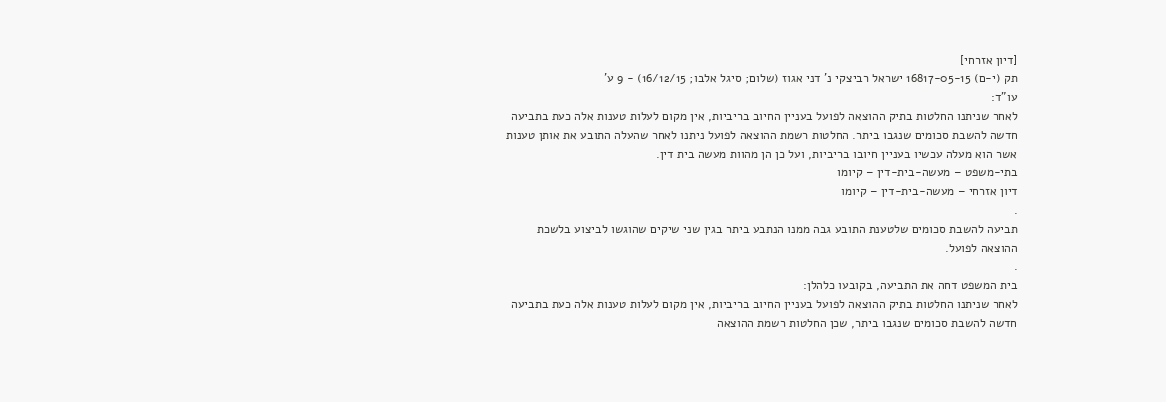[דיון אזרחי]
תק (י-ם) 16817-05-15 ישראל רביצקי נ' דני אגוז (שלום; סיגל אלבו; 16/12/15) - 9 ע'
עו"ד:
לאחר שניתנו החלטות בתיק ההוצאה לפועל בעניין החיוב בריביות, אין מקום לעלות טענות אלה כעת בתביעה חדשה להשבת סכומים שנגבו ביתר. החלטות רשמת ההוצאה לפועל ניתנו לאחר שהעלה התובע את אותן טענות אשר הוא מעלה עכשיו בעניין חיובו בריביות, ועל כן הן מהוות מעשה בית דין.
בתי-משפט – מעשה-בית-דין – קיומו
דיון אזרחי – מעשה-בית-דין – קיומו
.
תביעה להשבת סכומים שלטענת התובע גבה ממנו הנתבע ביתר בגין שני שיקים שהוגשו לביצוע בלשכת ההוצאה לפועל.
.
בית המשפט דחה את התביעה, בקובעו כלהלן:
לאחר שניתנו החלטות בתיק ההוצאה לפועל בעניין החיוב בריביות, אין מקום לעלות טענות אלה כעת בתביעה חדשה להשבת סכומים שנגבו ביתר, שכן החלטות רשמת ההוצאה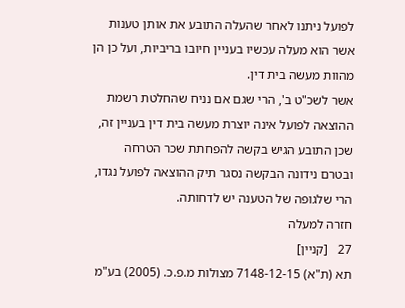לפועל ניתנו לאחר שהעלה התובע את אותן טענות אשר הוא מעלה עכשיו בעניין חיובו בריביות, ועל כן הן מהוות מעשה בית דין.
אשר לשכ"ט ב', הרי שגם אם נניח שהחלטת רשמת ההוצאה לפועל אינה יוצרת מעשה בית דין בעניין זה, שכן התובע הגיש בקשה להפחתת שכר הטרחה ובטרם נידונה הבקשה נסגר תיק ההוצאה לפועל נגדו, הרי שלגופה של הטענה יש לדחותה.
חזרה למעלה
27   [קניין]
תא (ת"א) 7148-12-15 מצולות מ.פ.כ. (2005) בע"מ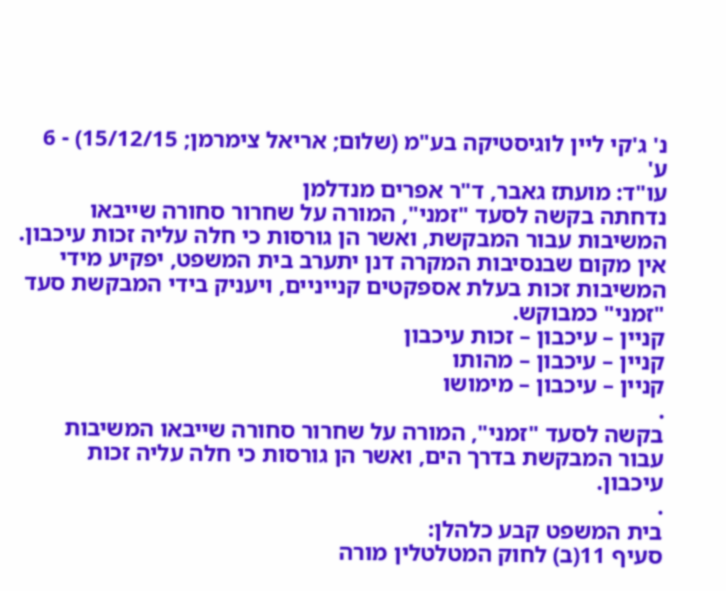נ' ג'קי ליין לוגיסטיקה בע"מ (שלום; אריאל צימרמן; 15/12/15) - 6 ע'
עו"ד: מועתז גאבר, ד"ר אפרים מנדלמן
נדחתה בקשה לסעד "זמני", המורה על שחרור סחורה שייבאו המשיבות עבור המבקשת, ואשר הן גורסות כי חלה עליה זכות עיכבון. אין מקום שבנסיבות המקרה דנן יתערב בית המשפט, יפקיע מידי המשיבות זכות בעלת אספקטים קנייניים, ויעניק בידי המבקשת סעד "זמני" כמבוקש.
קניין – עיכבון – זכות עיכבון
קניין – עיכבון – מהותו
קניין – עיכבון – מימושו
.
בקשה לסעד "זמני", המורה על שחרור סחורה שייבאו המשיבות עבור המבקשת בדרך הים, ואשר הן גורסות כי חלה עליה זכות עיכבון.
.
בית המשפט קבע כלהלן:
סעיף 11(ב) לחוק המטלטלין מורה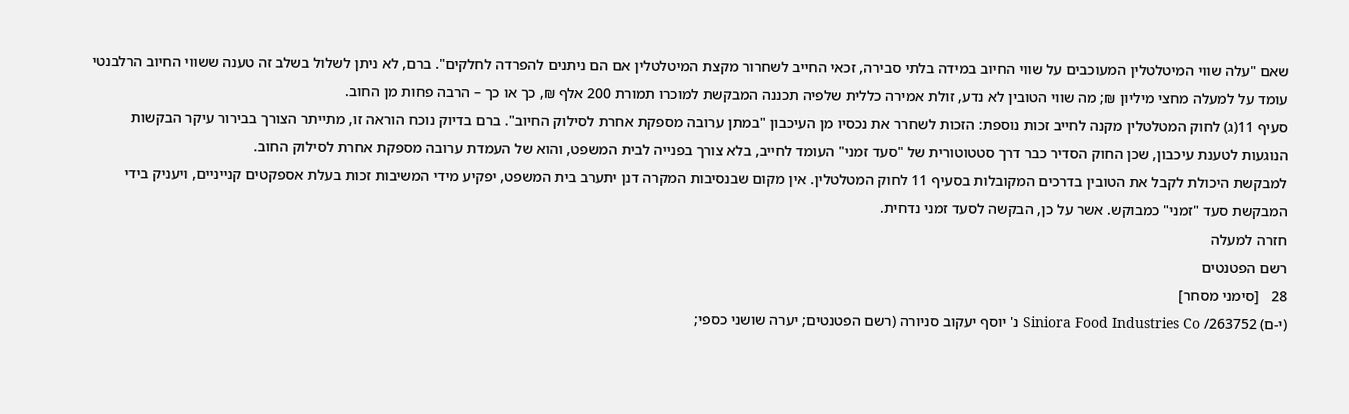שאם "עלה שווי המיטלטלין המעוכבים על שווי החיוב במידה בלתי סבירה, זכאי החייב לשחרור מקצת המיטלטלין אם הם ניתנים להפרדה לחלקים". ברם, לא ניתן לשלול בשלב זה טענה ששווי החיוב הרלבנטי עומד על למעלה מחצי מיליון ₪; מה שווי הטובין לא נדע, זולת אמירה כללית שלפיה תכננה המבקשת למוכרו תמורת 200 אלף ₪, כך או כך – הרבה פחות מן החוב.
סעיף 11(ג) לחוק המטלטלין מקנה לחייב זכות נוספת: הזכות לשחרר את נכסיו מן העיכבון "במתן ערובה מספקת אחרת לסילוק החיוב". ברם בדיוק נוכח הוראה זו, מתייתר הצורך בבירור עיקר הבקשות הנוגעות לטענת עיכבון, שכן החוק הסדיר כבר דרך סטטוטורית של "סעד זמני" העומד לחייב, בלא צורך בפנייה לבית המשפט, והוא של העמדת ערובה מספקת אחרת לסילוק החוב.
למבקשת היכולת לקבל את הטובין בדרכים המקובלות בסעיף 11 לחוק המטלטלין. אין מקום שבנסיבות המקרה דנן יתערב בית המשפט, יפקיע מידי המשיבות זכות בעלת אספקטים קנייניים, ויעניק בידי המבקשת סעד "זמני" כמבוקש. אשר על כן, הבקשה לסעד זמני נדחית.
חזרה למעלה
רשם הפטנטים
28   [סימני מסחר]
(י-ם) 263752/ Siniora Food Industries Co נ' יוסף יעקוב סניורה (רשם הפטנטים; יערה שושני כספי;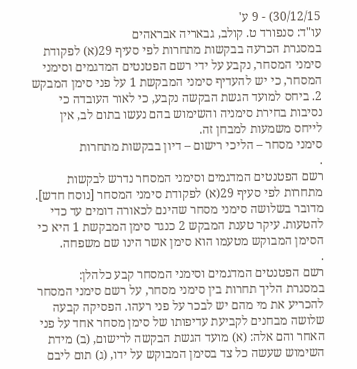30/12/15) - 9 ע'
עו"ד: סנפורד ט. קולב, גבאריה אבראהים
במסגרת הכרעה בבקשות מתחרות לפי סעיף 29(א) לפקודת סימני המסחר, נקבע על ידי רשם הפטנטים המדגמים וסימני המסחר, כי יש להעדיף סימני המבקשת 1 על פני סימן המבקש 2. ביחס למועד הגשת הבקשה נקבע, כי לאור העובדה כי נסיבות בחירת סימניה והשימוש בהם נעשו בתום לב, אין לייחס משמעות למבחן זה.
סימני מסחר – הליכי רישום – דיון בבקשות מתחרות
.
רשם הפטנטים המדגמים וסימני המסחר נדרש לבקשות מתחרות לפי סעיף 29(א) לפקודת סימני המסחר [נוסח חדש]. מדובר בשלושה סימני מסחר שהינם לכאורה דומים עד כדי להטעות. עיקר טענת המבקש 2 כנגד סימן המבקשת 1 היא כי הסימן המבוקש מטעמו הוא סימן אשר הינו שם משפחה.
.
רשם הפטנטים המדגמים וסימני המסחר קבע כלהלן:
במסגרת הליך תחרות בין סימני מסחר, על רשם סימני המסחר להכריע את מי מהם יש לבכר על פני רעהו. הפסיקה קבעה שלושה מבחנים לקביעת עדיפותו של סימן מסחר אחד על פני האחר והם אלה: (א) מועד הגשת הבקשה לרישום, (ב) מידת השימוש שעשה כל צד בסימן המבוקש על ידו, (ג) תום ליבם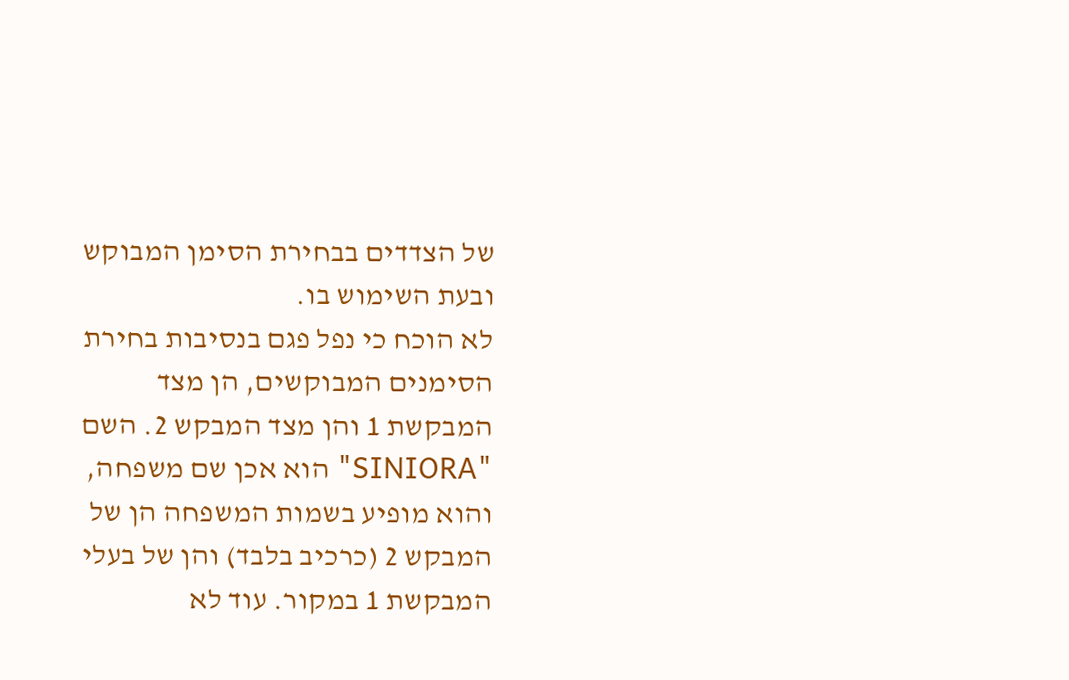של הצדדים בבחירת הסימן המבוקש ובעת השימוש בו.
לא הוכח כי נפל פגם בנסיבות בחירת הסימנים המבוקשים, הן מצד המבקשת 1 והן מצד המבקש 2. השם "SINIORA" הוא אכן שם משפחה, והוא מופיע בשמות המשפחה הן של המבקש 2 (כרכיב בלבד) והן של בעלי המבקשת 1 במקור. עוד לא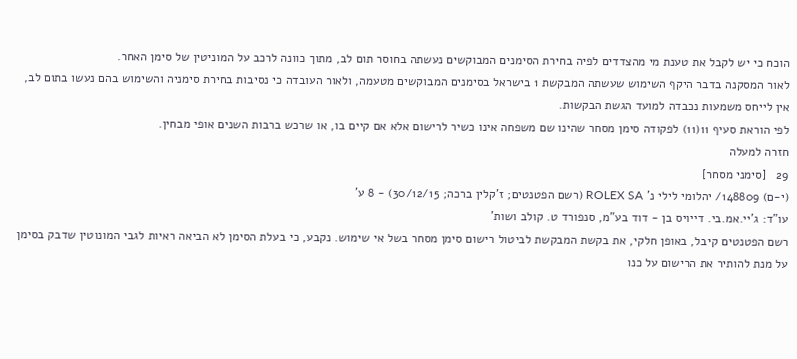הוכח כי יש לקבל את טענת מי מהצדדים לפיה בחירת הסימנים המבוקשים נעשתה בחוסר תום לב, מתוך כוונה לרכב על המוניטין של סימן האחר.
לאור המסקנה בדבר היקף השימוש שעשתה המבקשת 1 בישראל בסימנים המבוקשים מטעמה, ולאור העובדה כי נסיבות בחירת סימניה והשימוש בהם נעשו בתום לב, אין לייחס משמעות נכבדה למועד הגשת הבקשות.
לפי הוראת סעיף 11(11) לפקודה סימן מסחר שהינו שם משפחה אינו כשיר לרישום אלא אם קיים בו, או שרכש ברבות השנים אופי מבחין.
חזרה למעלה
29   [סימני מסחר]
(י-ם) 148809/ יהלומי לילי נ' ROLEX SA (רשם הפטנטים; ז'קלין ברכה; 30/12/15) - 8 ע'
עו"ד: ג'יי.אמ.בי. דייויס בן - דוד בע"מ, סנפורד ט. קולב ושות'
רשם הפטנטים קיבל, באופן חלקי, את בקשת המבקשת לביטול רישום סימן מסחר בשל אי שימוש. נקבע, כי בעלת הסימן לא הביאה ראיות לגבי המונוטין שדבק בסימן על מנת להותיר את הרישום על כנו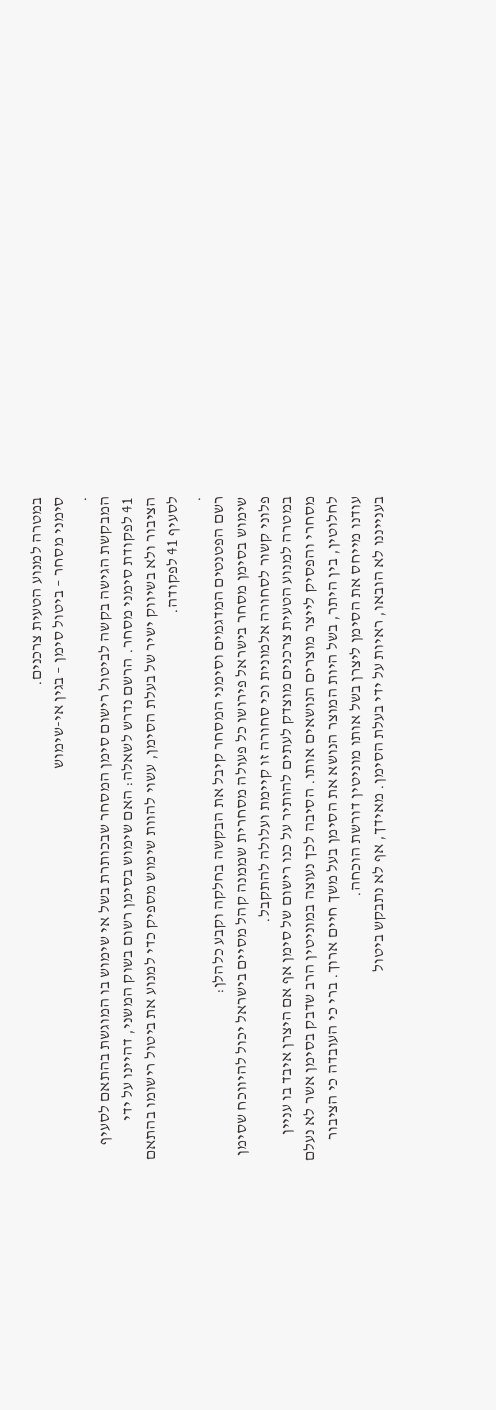במטרה למנוע הטעית צרכנים.
סימני מסחר – ביטול סימן – בגין אי-שימוש
.
המבקשת הגישה בקשה לביטול רישום סימן המסחר שבכותרת בשל אי שימוש בו המוגשת בהתאם לסעיף 41 לפקודת סימני מסחר. הרשם נדרש לשאלה: האם שימוש בסימן רשום בשוק המשני, דהיינו על ידי הציבור ולא בשיווק ישיר של בעלת הסימן, עשוי להוות שימוש מספיק כדי למנוע את ביטול רישומו בהתאם לסעיף 41 לפקודה.
.
רשם הפטנטים המדגמים וסימני המסחר קיבל את הבקשה בחלקה וקבע כלהלן:
שימוש בסימן מסחר בישראל פירושו כל פעולה מסחרית שממנה קהל מסיים בישראל יכול להיווכח שסימן פלוני קשור לסחורה אלמונית וכי סחורה זו קיימת ועלולה להתקבל.
במטרה למנוע הטעית צרכנים מוצדק לעתים להותיר על כנו רישום של סימן אף אם היצרן איבד בו עניין מסחרי והפסיק לייצר מוצרים הנושאים אותו. הסיבה לכך נעוצה במוניטין הרב שדבק בסימן אשר לא נעלם לחלוטין, בין היתר, בשל היות המוצר הנושא את הסימן בעל משך חיים ארוך. ברי כי העובדה כי הציבור עודנו מייחס את הסימן ליצרן בשל אותו מוניטין דורשת הוכחה.
בענייננו לא הובאו, ראיות על ידי בעלת הסימן. מאידך, אף לא נתבקש ביטול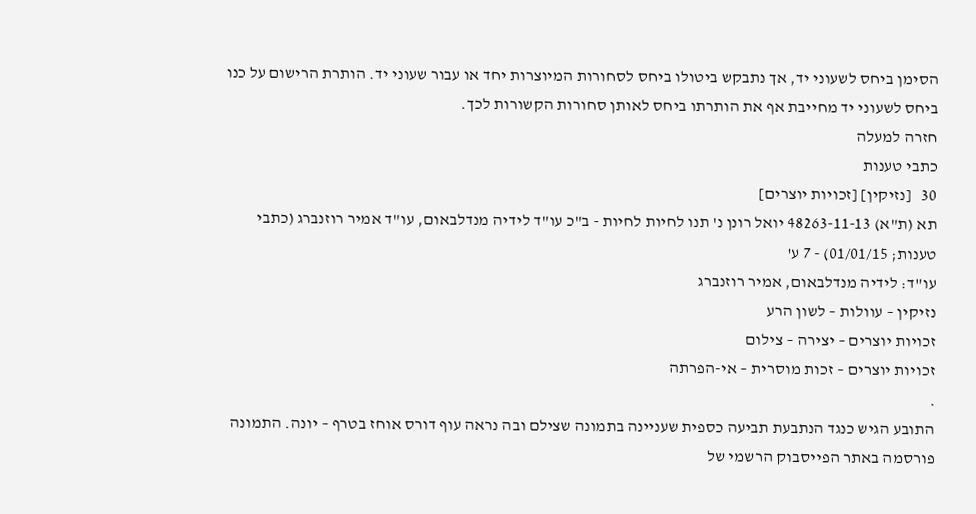הסימן ביחס לשעוני יד, אך נתבקש ביטולו ביחס לסחורות המיוצרות יחד או עבור שעוני יד. הותרת הרישום על כנו ביחס לשעוני יד מחייבת אף את הותרתו ביחס לאותן סחורות הקשורות לכך.
חזרה למעלה
כתבי טענות
30   [נזיקין] [זכויות יוצרים]
תא (ת"א) 48263-11-13 יואל רונן נ' תנו לחיות לחיות - ב"כ עו"ד לידיה מנדלבאום, עו"ד אמיר רוזנברג (כתבי טענות; 01/01/15) - 7 ע'
עו"ד: לידיה מנדלבאום, אמיר רוזנברג
נזיקין – עוולות – לשון הרע
זכויות יוצרים – יצירה – צילום
זכויות יוצרים – זכות מוסרית – אי-הפרתה
.
התובע הגיש כנגד הנתבעת תביעה כספית שעניינה בתמונה שצילם ובה נראה עוף דורס אוחז בטרף – יונה. התמונה פורסמה באתר הפייסבוק הרשמי של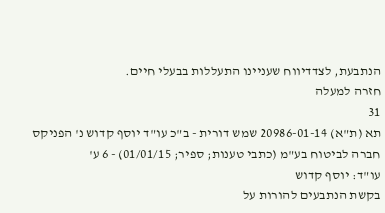הנתבעת, לצדדיווח שעניינו התעללות בבעלי חיים.
חזרה למעלה
31
תא (ת"א) 20986-01-14 שמש דורית - ב"כ עו"ד יוסף קדוש נ' הפניקס חברה לביטוח בע"מ (כתבי טענות; ספיר; 01/01/15) - 6 ע'
עו"ד: יוסף קדוש
בקשת הנתבעים להורות על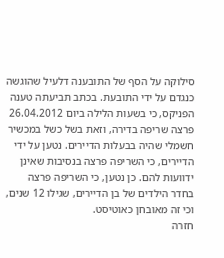סילוקה על הסף של התובענה דלעיל שהוגשה כנגדם על ידי התובעת. בכתב תביעתה טענה הפניקס, כי בשעות הלילה ביום 26.04.2012 פרצה שריפה בדירה, וזאת בשל כשל במכשיר חשמלי שהיה בבעלות הדיירים. נטען על ידי הדיירים, כי השריפה פרצה בנסיבות שאינן ידוועות להם. כן נטען, כי השריפה פרצה בחדר הילדים של בן הדיירים, שגילו 12 שנים, וכי זה מאובחן כאוטיסט.
חזרה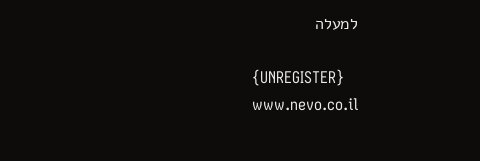למעלה

{UNREGISTER}
www.nevo.co.il